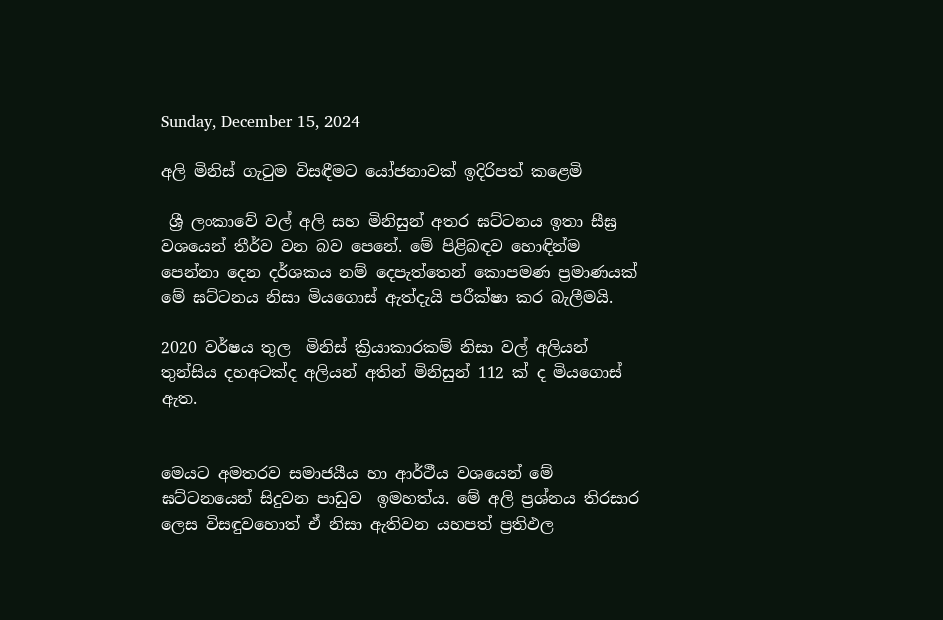Sunday, December 15, 2024

අලි මිනිස් ගැටුම විසඳීමට යෝජනාවක් ඉදිරිපත් කළෙමි

 ශ්‍රී ලංකාවේ වල් අලි සහ මිනිසුන් අතර ඝට්ටනය ඉතා සීඝ්‍ර වශයෙන් තීර්ව වන බව පෙනේ. මේ පිළිබඳව හොඳින්ම පෙන්නා දෙන දර්ශකය නම් දෙපැත්තෙන් කොපමණ ප්‍රමාණයක් මේ ඝට්ටනය නිසා මියගොස් ඇත්දැයි පරීක්ෂා කර බැලීමයි.

2020 වර්ෂය තුල  මිනිස් ක්‍රියාකාරකම් නිසා වල් අලියන් තුන්සිය දහඅටක්ද අලියන් අතින් මිනිසුන් 112 ක් ද මියගොස් ඇත.


මෙයට අමතරව සමාජයීය හා ආර්ථීය වශයෙන් මේ ඝට්ටනයෙන් සිදුවන පාඩුව  ඉමහත්ය. මේ අලි ප්‍රශ්නය තිරසාර ලෙස විසඳුවහොත් ඒ නිසා ඇතිවන යහපත් ප්‍රතිඵල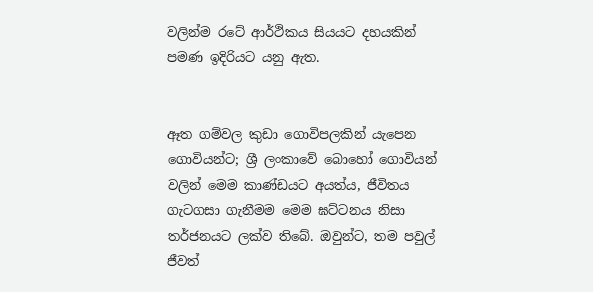වලින්ම රටේ ආර්ථිකය සියයට දහයකින් පමණ ඉදිරියට යනු ඇත.


ඈත ගම්වල කුඩා ගොවිපලකින් යැපෙන ගොවියන්ට; ශ්‍රී ලංකාවේ බොහෝ ගොවියන් වලින් මෙම කාණ්ඩයට අයත්ය, ජීවිතය ගැටගසා ගැනීමම මෙම ඝට්ටනය නිසා තර්ජනයට ලක්ව තිබේ. ඔවුන්ට, තම පවුල් ජීවත්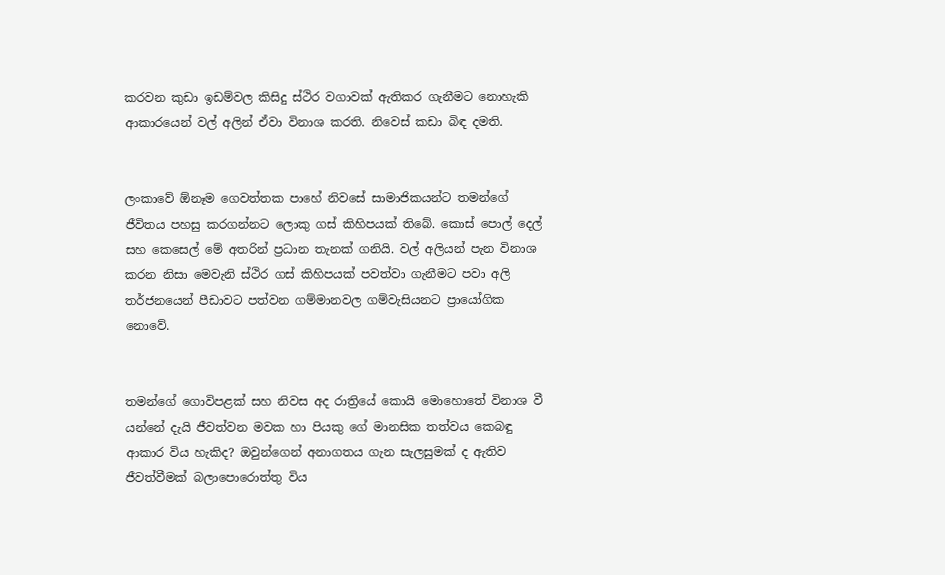කරවන කුඩා ඉඩම්වල කිසිදු ස්ථිර වගාවක් ඇතිකර ගැනීමට නොහැකි ආකාරයෙන් වල් අලින් ඒවා විනාශ කරති. නිවෙස් කඩා බිඳ දමති.


ලංකාවේ ඕනෑම ගෙවත්තක පාහේ නිවසේ සාමාජිකයන්ට තමන්ගේ ජීවිතය පහසු කරගන්නට ලොකු ගස් කිහිපයක් තිබේ. කොස් පොල් දෙල් සහ කෙසෙල් මේ අතරින් ප්‍රධාන තැනක් ගනියි. වල් අලියන් පැන විනාශ කරන නිසා මෙවැනි ස්ථිර ගස් කිහිපයක් පවත්වා ගැනීමට පවා අලි තර්ජනයෙන් පීඩාවට පත්වන ගම්මානවල ගම්වැසියනට ප්‍රායෝගික නොවේ.


තමන්ගේ ගොවිපළක් සහ නිවස අද රාත්‍රියේ කොයි මොහොතේ විනාශ වී යන්නේ දැයි ජීවත්වන මවක හා පියකු ගේ මානසික තත්වය කෙබඳු ආකාර විය හැකිද? ඔවුන්ගෙන් අනාගතය ගැන සැලසුමක් ද ඇතිව ජීවත්වීමක් බලාපොරොත්තු විය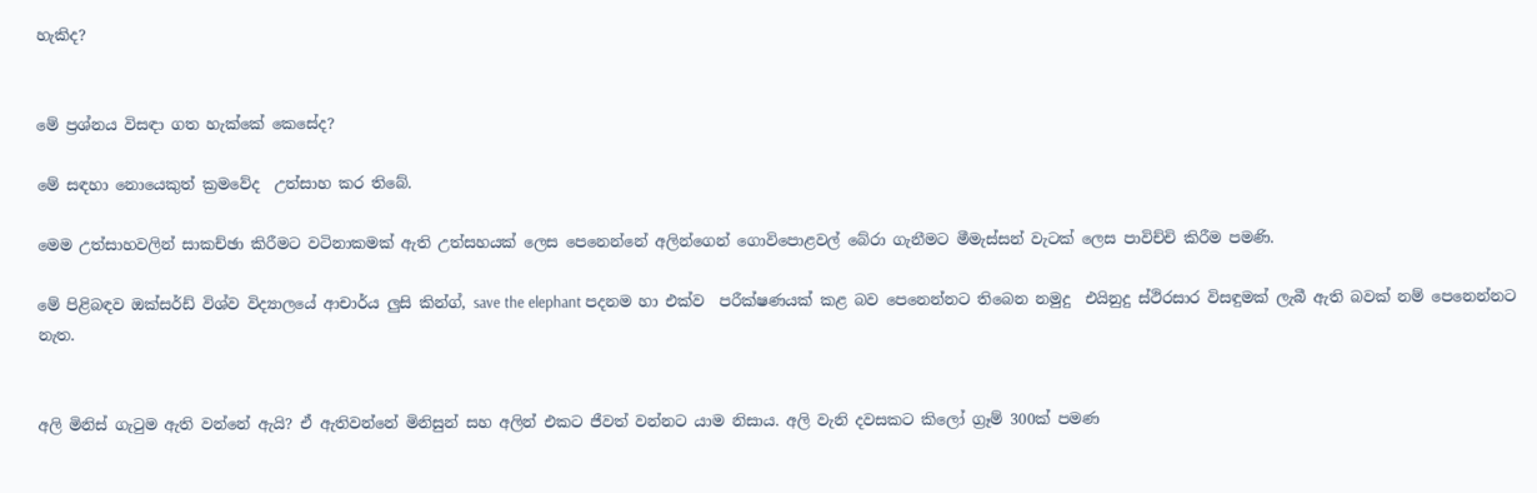හැකිද?


මේ ප්‍රශ්නය විසඳා ගත හැක්කේ කෙසේද?

මේ සඳහා නොයෙකුත් ක්‍රමවේද  උත්සාහ කර තිබේ.

මෙම උත්සාහවලින් සාකච්ඡා කිරීමට වටිනාකමක් ඇති උත්සහයක් ලෙස පෙනෙන්නේ අලින්ගෙන් ගොවිපොළවල් බේරා ගැනීමට මීමැස්සන් වැටක් ලෙස පාවිච්චි කිරීම පමණි.

මේ පිළිබඳව ඔක්සර්ඩ් විශ්ව විද්‍යාලයේ ආචාර්ය ලුසි කින්ග්, save the elephant පදනම හා එක්ව  පරීක්ෂණයක් කළ බව පෙනෙන්නට තිබෙන නමුදු  එයිනුදු ස්ථිරසාර විසඳුමක් ලැබී ඇති බවක් නම් පෙනෙන්නට නැත.


අලි මිනිස් ගැටුම ඇති වන්නේ ඇයි? ඒ ඇතිවන්නේ මිනිසුන් සහ අලින් එකට ජීවත් වන්නට යාම නිසාය. අලි වැනි දවසකට කිලෝ ග්‍රෑම් 300ක් පමණ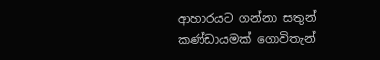ආහාරයට ගන්නා සතුන් කණ්ඩායමක් ගොවිතැන්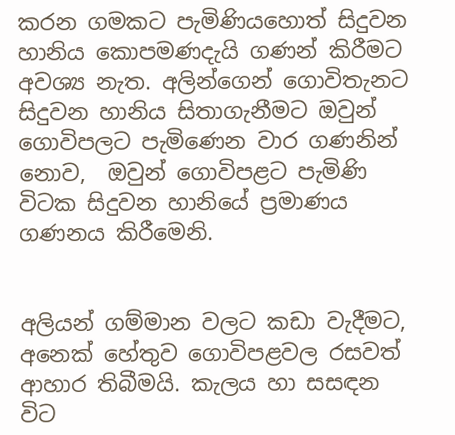කරන ගමකට පැමිණියහොත් සිදුවන හානිය කොපමණදැයි ගණන් කිරීමට අවශ්‍ය නැත. අලින්ගෙන් ගොවිතැනට සිදුවන හානිය සිතාගැනීමට ඔවුන් ගොවිපලට පැමිණෙන වාර ගණනින් නොව,  ඔවුන් ගොවිපළට පැමිණි විටක සිදුවන හානියේ ප්‍රමාණය ගණනය කිරීමෙනි.


අලියන් ගම්මාන වලට කඩා වැදීමට, අනෙක් හේතුව ගොවිපළවල රසවත් ආහාර තිබීමයි. කැලය හා සසඳන විට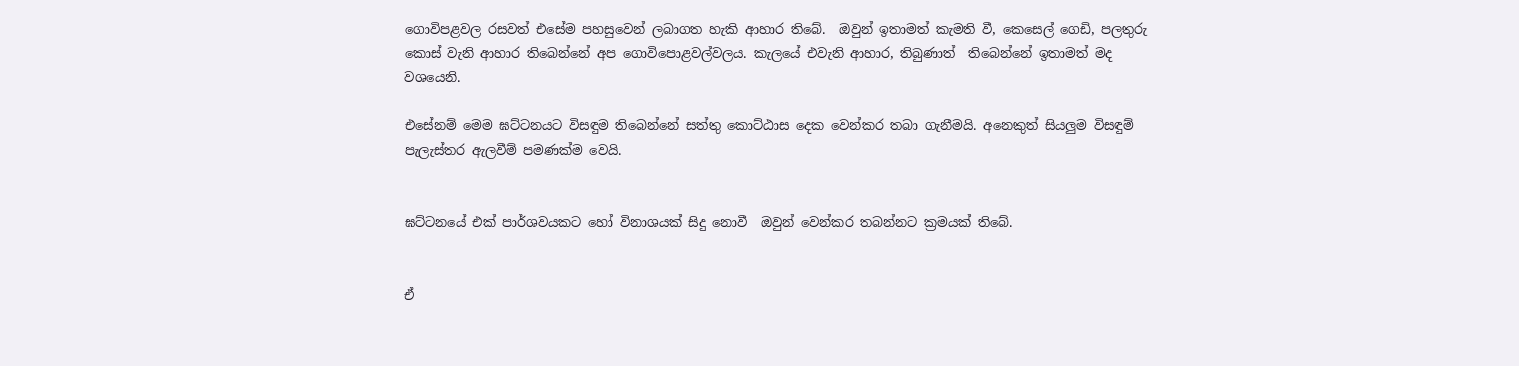ගොවිපළවල රසවත් එසේම පහසුවෙන් ලබාගත හැකි ආහාර තිබේ.  ඔවුන් ඉතාමත් කැමති වී, කෙසෙල් ගෙඩි, පලතුරු කොස් වැනි ආහාර තිබෙන්නේ අප ගොවිපොළවල්වලය. කැලයේ එවැනි ආහාර, තිබුණාත්  තිබෙන්නේ ඉතාමත් මද වශයෙනි.

එසේනම් මෙම ඝට්ටනයට විසඳුම තිබෙන්නේ සත්තු කොට්ඨාස දෙක වෙන්කර තබා ගැනීමයි. අනෙකුත් සියලුම විසඳුම් පැලැස්තර ඇලවීම් පමණක්ම වෙයි.


ඝට්ටනයේ එක් පාර්ශවයකට හෝ විනාශයක් සිදු නොවී  ඔවුන් වෙන්කර තබන්නට ක්‍රමයක් තිබේ.


ඒ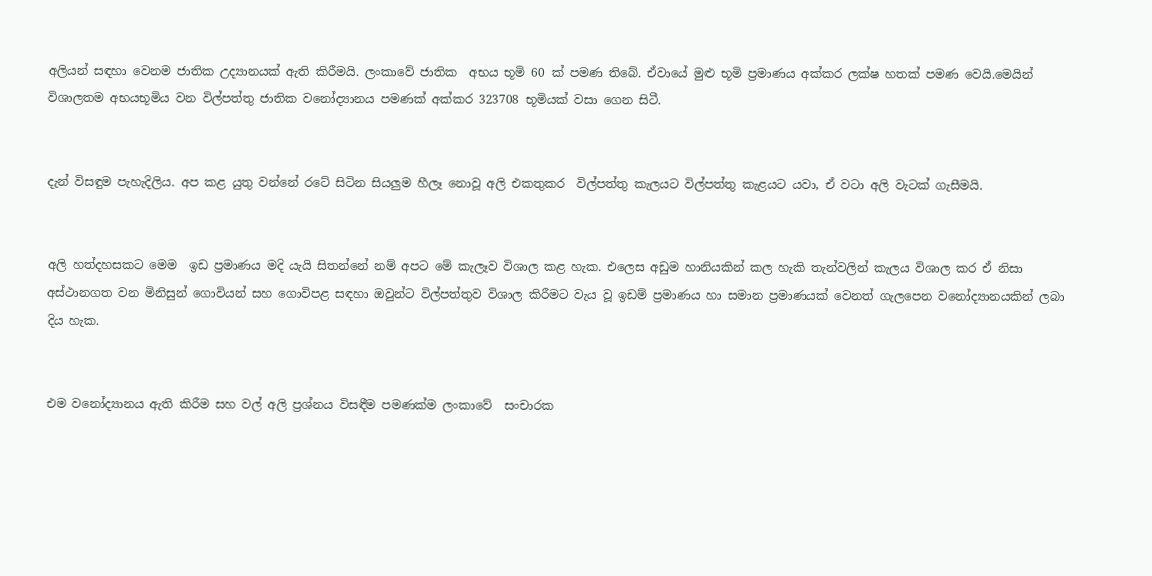අලියන් සඳහා වෙනම ජාතික උද්‍යානයක් ඇති කිරීමයි. ලංකාවේ ජාතික  අභය භූමි 60 ක් පමණ තිබේ. ඒවායේ මුළු භූමි ප්‍රමාණය අක්කර ලක්ෂ හතක් පමණ වෙයි.මෙයින් විශාලතම අභයභූමිය වන විල්පත්තු ජාතික වනෝද්‍යානය පමණක් අක්කර 323708 භූමියක් වසා ගෙන සිටී.


දැන් විසඳුම පැහැදිලිය. අප කළ යුතු වන්නේ රටේ සිටින සියලුම හීලෑ නොවූ අලි එකතුකර  විල්පත්තු කැලයට විල්පත්තු කැළයට යවා, ඒ වටා අලි වැටක් ගැසීමයි.


අලි හත්දහසකට මෙම  ඉඩ ප්‍රමාණය මදි යැයි සිතන්නේ නම් අපට මේ කැලෑව විශාල කළ හැක. එලෙස අඩුම හානියකින් කල හැකි තැන්වලින් කැලය විශාල කර ඒ නිසා අස්ථානගත වන මිනිසුන් ගොවියන් සහ ගොවිපළ සඳහා ඔවුන්ට විල්පත්තුව විශාල කිරීමට වැය වූ ඉඩම් ප්‍රමාණය හා සමාන ප්‍රමාණයක් වෙනත් ගැලපෙන වනෝද්‍යානයකින් ලබා දිය හැක.


එම වනෝද්‍යානය ඇති කිරීම සහ වල් අලි ප්‍රශ්නය විසඳීම පමණක්ම ලංකාවේ  සංචාරක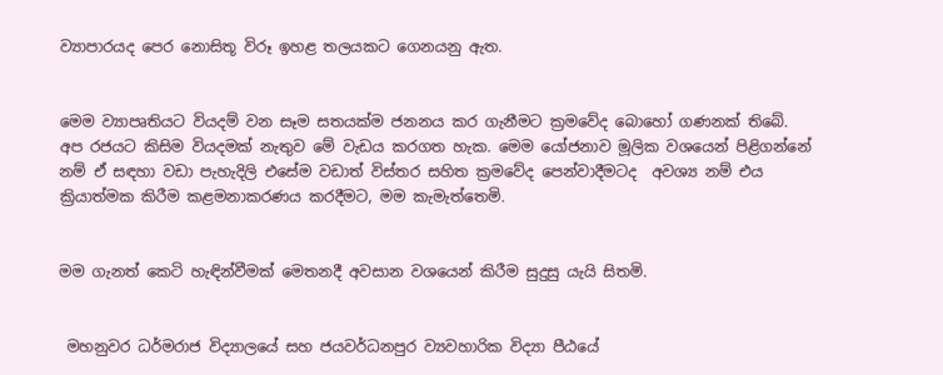ව්‍යාපාරයද පෙර නොසිතූ විරූ ඉහළ තලයකට ගෙනයනු ඇත.


මෙම ව්‍යාපෘතියට වියදම් වන සෑම සතයක්ම ජනනය කර ගැනීමට ක්‍රමවේද බොහෝ ගණනක් තිබේ. අප රජයට කිසිම වියදමක් නැතුව මේ වැඩය කරගත හැක. මෙම යෝජනාව මූලික වශයෙන් පිළිගන්නේ නම් ඒ සඳහා වඩා පැහැදිලි එසේම වඩාත් විස්තර සහිත ක්‍රමවේද පෙන්වාදීමටද  අවශ්‍ය නම් එය ක්‍රියාත්මක කිරීම කළමනාකරණය කරදීමට, මම කැමැත්තෙමි.


මම ගැනත් කෙටි හැඳින්වීමක් මෙතනදී අවසාන වශයෙන් කිරීම සුදුසු යැයි සිතමි.


 මහනුවර ධර්මරාජ විද්‍යාලයේ සහ ජයවර්ධනපුර ව්‍යවහාරික විද්‍යා පීඨයේ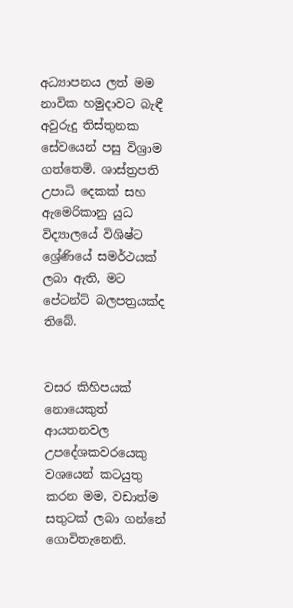අධ්‍යාපනය ලත් මම නාවික හමුදාවට බැඳී  අවුරුදු තිස්තුනක සේවයෙන් පසු විශ්‍රාම ගත්තෙමි. ශාස්ත්‍රපති උපාධි දෙකක් සහ ඇමෙරිකානු යුධ විද්‍යාලයේ විශිෂ්ට ශ්‍රේණියේ සමර්ථයක් ලබා ඇති, මට පේටන්ට් බලපත්‍රයක්ද තිබේ.


වසර කිහිපයක් නොයෙකුත් ආයතනවල උපදේශකවරයෙකු වශයෙන් කටයුතු කරන මම, වඩාත්ම සතුටක් ලබා ගන්නේ ගොවිතැනෙනි.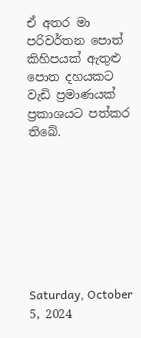ඒ අතර මා පරිවර්තන පොත් කිහිපයක් ඇතුළු පොත දහයකට වැඩි ප්‍රමාණයක් ප්‍රකාශයට පත්කර තිබේ.








Saturday, October 5, 2024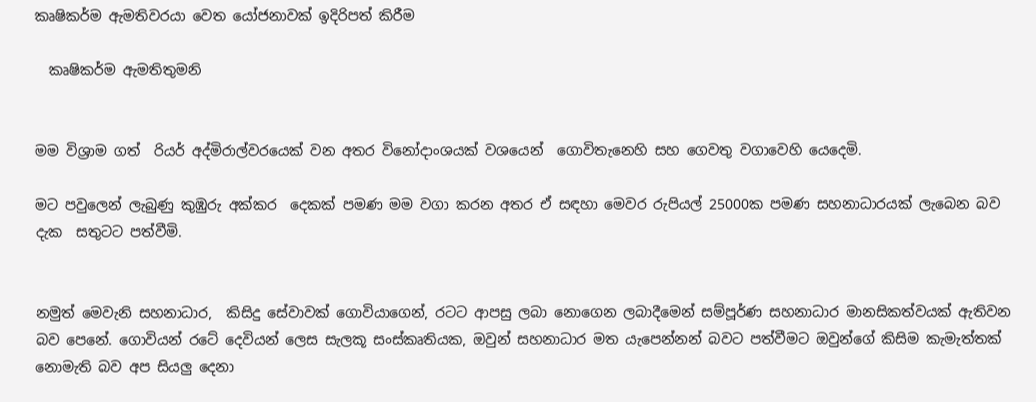කෘෂිකර්ම ඇමතිවරයා වෙත යෝජනාවක් ඉදිරිපත් කිරීම

  කෘෂිකර්ම ඇමතිතුමනි


මම විශ්‍රාම ගත්  රියර් අද්මිරාල්වරයෙක් වන අතර විනෝදාංශයක් වශයෙන්  ගොවිතැනෙහි සහ ගෙවතු වගාවෙහි යෙදෙමි.

මට පවුලෙන් ලැබුණු කුඹුරු අක්කර  දෙකක් පමණ මම වගා කරන අතර ඒ සඳහා මෙවර රුපියල් 25000ක පමණ සහනාධාරයක් ලැබෙන බව දැක  සතුටට පත්වීමි.


නමුත් මෙවැනි සහනාධාර,  කිසිදු සේවාවක් ගොවියාගෙන්, රටට ආපසු ලබා නොගෙන ලබාදීමෙන් සම්පූර්ණ සහනාධාර මානසිකත්වයක් ඇතිවන බව පෙනේ. ගොවියන් රටේ දෙවියන් ලෙස සැලකූ සංස්කෘතියක, ඔවුන් සහනාධාර මත යැපෙන්නන් බවට පත්වීමට ඔවුන්ගේ කිසිම කැමැත්තක් නොමැති බව අප සියලු දෙනා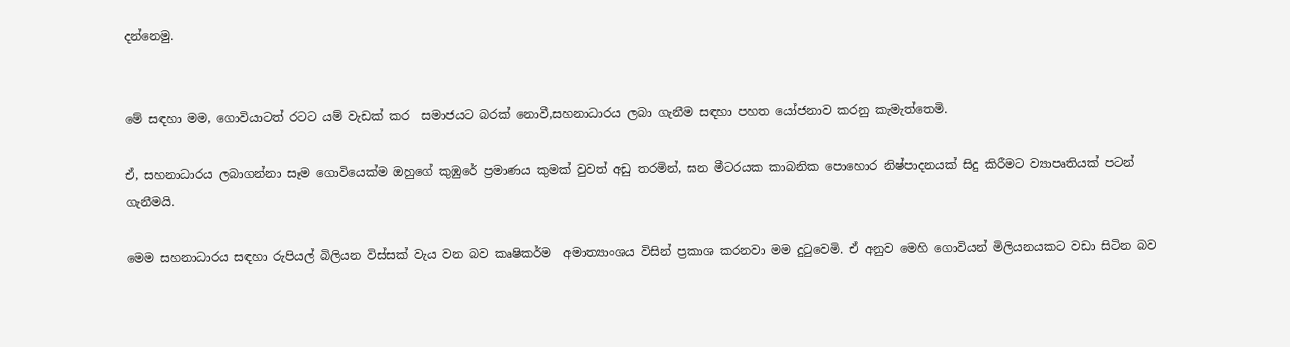දන්නෙමු.


මේ සඳහා මම, ගොවියාටත් රටට යම් වැඩක් කර  සමාජයට බරක් නොවී,සහනාධාරය ලබා ගැනීම සඳහා පහත යෝජනාව කරනු කැමැත්තෙමි.

ඒ, සහනාධාරය ලබාගන්නා සෑම ගොවියෙක්ම ඔහුගේ කුඹුරේ ප්‍රමාණය කුමක් වුවත් අඩු තරමින්, ඝන මීටරයක කාබනික පොහොර නිෂ්පාදනයක් සිදු කිරීමට ව්‍යාපෘතියක් පටන් ගැනීමයි.

මෙම සහනාධාරය සඳහා රුපියල් බිලියන විස්සක් වැය වන බව කෘෂිකර්ම  අමාත්‍යාංශය විසින් ප්‍රකාශ කරනවා මම දුටුවෙමි. ඒ අනුව මෙහි ගොවියන් මිලියනයකට වඩා සිටින බව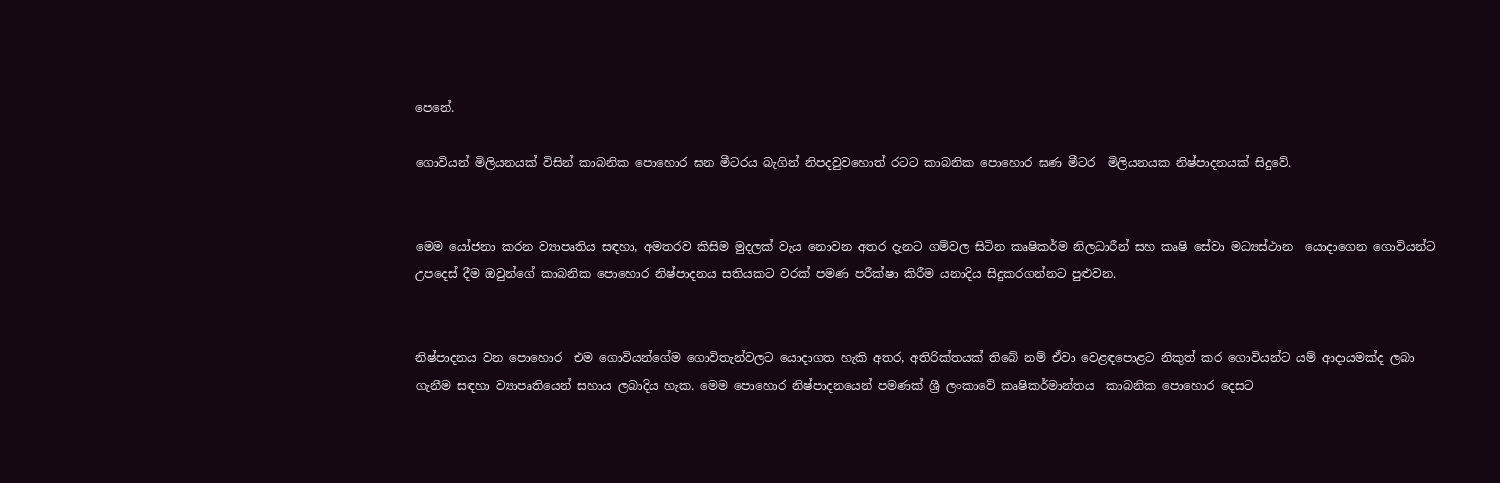පෙනේ.

ගොවියන් මිලියනයක් විසින් කාබනික පොහොර ඝන මීටරය බැගින් නිපදවුවහොත් රටට කාබනික පොහොර ඝණ මීටර  මිලියනයක නිෂ්පාදනයක් සිදුවේ.


මෙම යෝජනා කරන ව්‍යාපෘතිය සඳහා, අමතරව කිසිම මුදලක් වැය නොවන අතර දැනට ගම්වල සිටින කෘෂිකර්ම නිලධාරීන් සහ කෘෂි සේවා මධ්‍යස්ථාන  යොදාගෙන ගොවියන්ට උපදෙස් දීම ඔවුන්ගේ කාබනික පොහොර නිෂ්පාදනය සතියකට වරක් පමණ පරීක්ෂා කිරීම යනාදිය සිදුකරගන්නට පුළුවන.


නිෂ්පාදනය වන පොහොර  එම ගොවියන්ගේම ගොවිතැන්වලට යොදාගත හැකි අතර, අතිරික්තයක් තිබේ නම් ඒවා වෙළඳපොළට නිකුත් කර ගොවියන්ට යම් ආදායමක්ද ලබා ගැනීම සඳහා ව්‍යාපෘතියෙන් සහාය ලබාදිය හැක. මෙම පොහොර නිෂ්පාදනයෙන් පමණක් ශ්‍රී ලංකාවේ කෘෂිකර්මාන්තය  කාබනික පොහොර දෙසට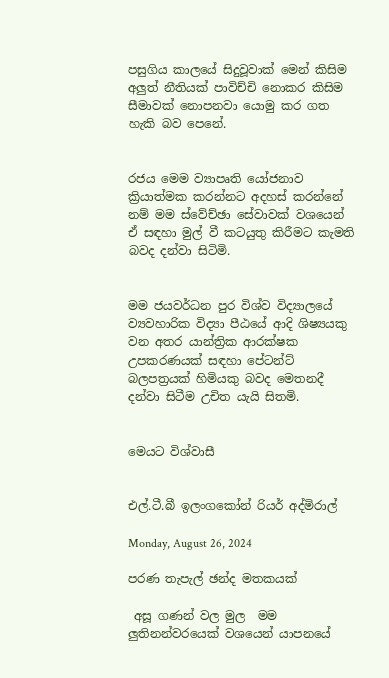පසුගිය කාලයේ සිදුවූවාක් මෙන් කිසිම අලුත් නීතියක් පාවිච්චි නොකර කිසිම සීමාවක් නොපනවා යොමු කර ගත හැකි බව පෙනේ.


රජය මෙම ව්‍යාපෘති යෝජනාව ක්‍රියාත්මක කරන්නට අදහස් කරන්නේ නම් මම ස්වේච්ඡා සේවාවක් වශයෙන් ඒ සඳහා මුල් වී කටයුතු කිරීමට කැමති බවද දන්වා සිටිමි.


මම ජයවර්ධන පුර විශ්ව විද්‍යාලයේ ව්‍යවහාරික විද්‍යා පීඨයේ ආදි ශිෂ්‍යයකු වන අතර යාන්ත්‍රික ආරක්ෂක  උපකරණයක් සඳහා පේටන්ට් බලපත්‍රයක් හිමියකු බවද මෙතනදී දන්වා සිටීම උචිත යැයි සිතමි.


මෙයට විශ්වාසී


එල්.ටී.බී ඉලංගකෝන් රියර් අද්මිරාල්

Monday, August 26, 2024

පරණ තැපැල් ඡන්ද මතකයක්

 අසූ ගණන් වල මුල  මම ලුතිනන්වරයෙක් වශයෙන් යාපනයේ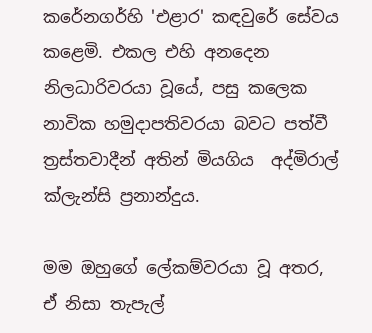කරේනගර්හි 'එළාර' කඳවුරේ සේවය කළෙමි. එකල එහි අනදෙන නිලධාරිවරයා වූයේ, පසු කලෙක නාවික හමුදාපතිවරයා බවට පත්වී ත්‍රස්තවාදීන් අතින් මියගිය  අද්මිරාල් ක්ලැන්සි ප්‍රනාන්දුය.

මම ඔහුගේ ලේකම්වරයා වූ අතර, ඒ නිසා තැපැල්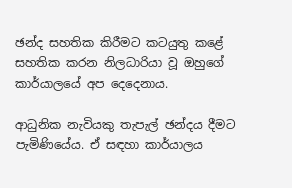ඡන්ද සහතික කිරීමට කටයුතු කළේ සහතික කරන නිලධාරියා වූ ඔහුගේ කාර්යාලයේ අප දෙදෙනාය.

ආධුනික නැවියකු තැපැල් ඡන්දය දීමට පැමිණියේය. ඒ සඳහා කාර්යාලය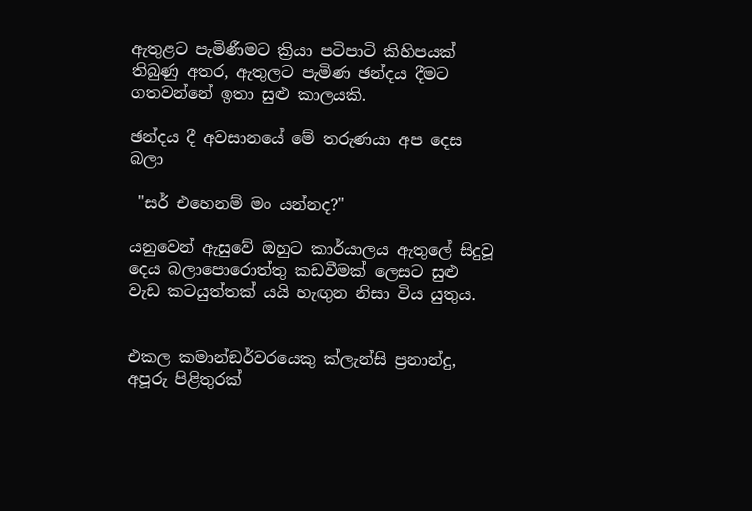ඇතුළට පැමිණීමට ක්‍රියා පටිපාටි කිහිපයක් තිබුණු අතර, ඇතුලට පැමිණ ඡන්දය දීමට ගතවන්නේ ඉතා සුළු කාලයකි.

ඡන්දය දී අවසානයේ මේ තරුණයා අප දෙස බලා

 "සර් එහෙනම් මං යන්නද?"

යනුවෙන් ඇසුවේ ඔහුට කාර්යාලය ඇතුලේ සිදුවූ දෙය බලාපොරොත්තු කඩවීමක් ලෙසට සුළු වැඩ කටයුත්තක් යයි හැඟුන නිසා විය යුතුය.


එකල කමාන්ඞර්වරයෙකු ක්ලැන්සි ප්‍රනාන්දු, අපූරු පිළිතුරක්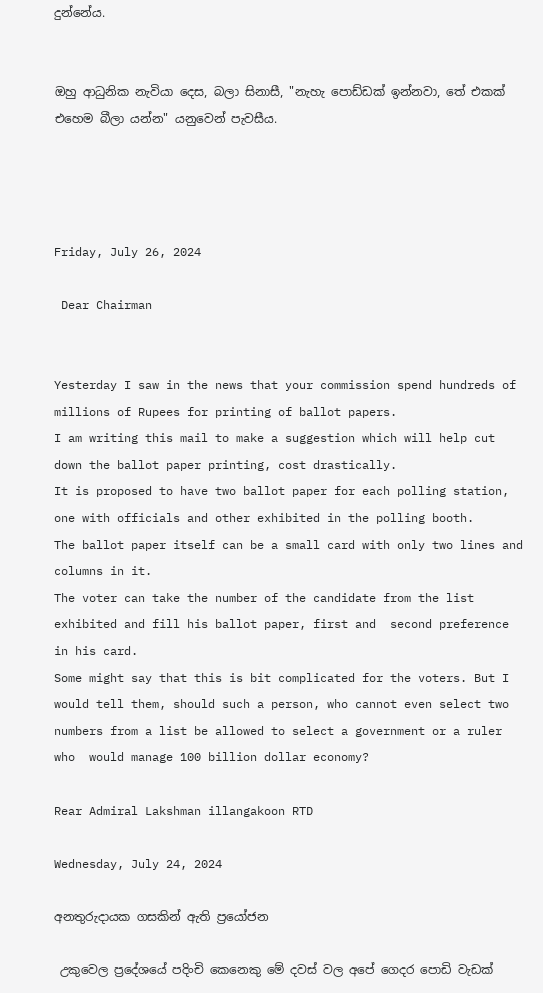දුන්නේය.


ඔහු ආධුනික නැවියා දෙස, බලා සිනාසී, "නැහැ පොඩ්ඩක් ඉන්නවා, තේ එකක් එහෙම බීලා යන්න" යනුවෙන් පැවසීය.




Friday, July 26, 2024

 Dear Chairman


Yesterday I saw in the news that your commission spend hundreds of millions of Rupees for printing of ballot papers.
I am writing this mail to make a suggestion which will help cut down the ballot paper printing, cost drastically.
It is proposed to have two ballot paper for each polling station, one with officials and other exhibited in the polling booth.
The ballot paper itself can be a small card with only two lines and columns in it.
The voter can take the number of the candidate from the list exhibited and fill his ballot paper, first and  second preference in his card.
Some might say that this is bit complicated for the voters. But I would tell them, should such a person, who cannot even select two numbers from a list be allowed to select a government or a ruler who  would manage 100 billion dollar economy?

Rear Admiral Lakshman illangakoon RTD

Wednesday, July 24, 2024

අනතුරුදායක ගසකින් ඇති ප්‍රයෝජන

 උකුවෙල ප්‍රදේශයේ පදිංචි කෙනෙකු මේ දවස් වල අපේ ගෙදර පොඩි වැඩක්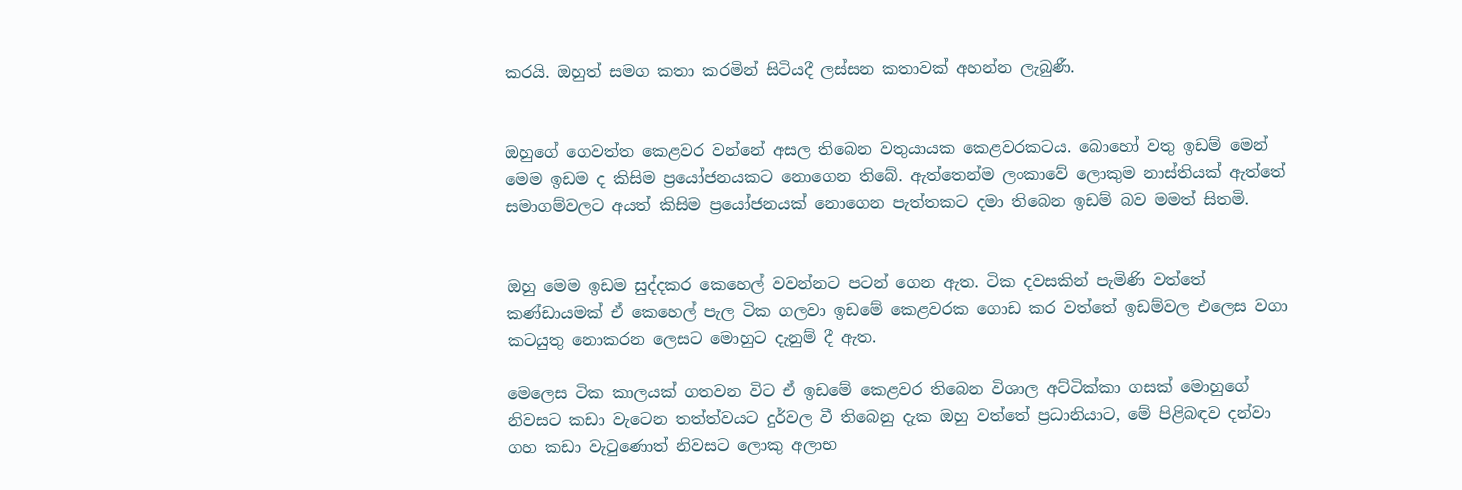කරයි. ඔහුත් සමග කතා කරමින් සිටියදී ලස්සන කතාවක් අහන්න ලැබුණී.


ඔහුගේ ගෙවත්ත කෙළවර වන්නේ අසල තිබෙන වතුයායක කෙළවරකටය. බොහෝ වතු ඉඩම් මෙන් මෙම ඉඩම ද කිසිම ප්‍රයෝජනයකට නොගෙන තිබේ. ඇත්තෙන්ම ලංකාවේ ලොකුම නාස්තියක් ඇත්තේ  සමාගම්වලට අයත් කිසිම ප්‍රයෝජනයක් නොගෙන පැත්තකට දමා තිබෙන ඉඩම් බව මමත් සිතමි.


ඔහු මෙම ඉඩම සුද්දකර කෙහෙල් වවන්නට පටන් ගෙන ඇත. ටික දවසකින් පැමිණි වත්තේ කණ්ඩායමක් ඒ කෙහෙල් පැල ටික ගලවා ඉඩමේ කෙළවරක ගොඩ කර වත්තේ ඉඩම්වල එලෙස වගා කටයුතු නොකරන ලෙසට මොහුට දැනුම් දී ඇත.

මෙලෙස ටික කාලයක් ගතවන විට ඒ ඉඩමේ කෙළවර තිබෙන විශාල අට්ටික්කා ගසක් මොහුගේ නිවසට කඩා වැටෙන තත්ත්වයට දුර්වල වී තිබෙනු දැක ඔහු වත්තේ ප්‍රධානියාට, මේ පිළිබඳව දන්වා ගහ කඩා වැටුණොත් නිවසට ලොකු අලාභ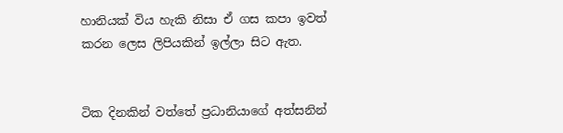හානියක් විය හැකි නිසා ඒ ගස කපා ඉවත් කරන ලෙස ලිපියකින් ඉල්ලා සිට ඇත.


ටික දිනකින් වත්තේ ප්‍රධානියාගේ අත්සනින්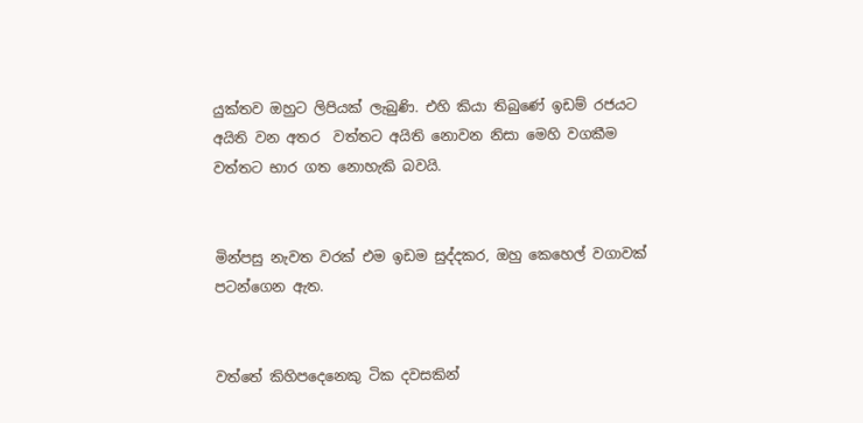යුක්තව ඔහුට ලිපියක් ලැබුණි. එහි කියා තිබුණේ ඉඩම් රජයට අයිති වන අතර  වත්තට අයිති නොවන නිසා මෙහි වගකීම වත්තට භාර ගත නොහැකි බවයි.


මින්පසු නැවත වරක් එම ඉඩම සුද්දකර, ඔහු කෙහෙල් වගාවක් පටන්ගෙන ඇත.


වත්තේ කිහිපදෙනෙකු ටික දවසකින්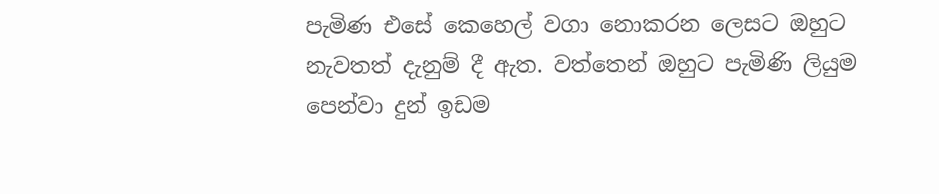පැමිණ එසේ කෙහෙල් වගා නොකරන ලෙසට ඔහුට නැවතත් දැනුම් දී ඇත. වත්තෙන් ඔහුට පැමිණි ලියුම පෙන්වා දුන් ඉඩම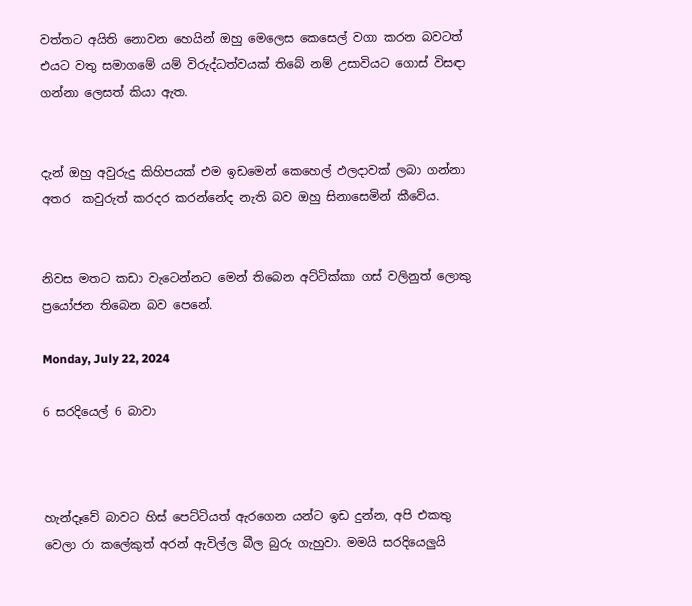වත්තට අයිති නොවන හෙයින් ඔහු මෙලෙස කෙසෙල් වගා කරන බවටත් එයට වතු සමාගමේ යම් විරුද්ධත්වයක් තිබේ නම් උසාවියට ගොස් විසඳා ගන්නා ලෙසත් කියා ඇත.


දැන් ඔහු අවුරුදු කිහිපයක් එම ඉඩමෙන් කෙහෙල් ඵලදාවක් ලබා ගන්නා අතර  කවුරුත් කරදර කරන්නේද නැති බව ඔහු සිනාසෙමින් කීවේය.


නිවස මතට කඩා වැටෙන්නට මෙන් තිබෙන අට්ටික්කා ගස් වලිනුත් ලොකු ප්‍රයෝජන තිබෙන බව පෙනේ.

Monday, July 22, 2024

6 සරදියෙල් 6 බාවා



හැන්දෑවේ බාවට හිස් පෙට්ටියත් ඇරගෙන යන්ට ඉඩ දුන්න, අපි එකතු වෙලා රා කලේකුත් අරන් ඇවිල්ල බීල බුරු ගැහුවා. මමයි සරදියෙලුයි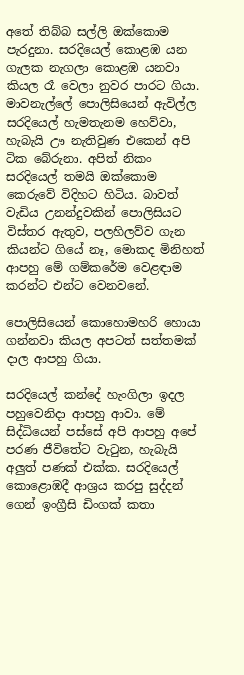අතේ තිබ්බ සල්ලි ඔක්කොම පැරදුනා. සරදියෙල් කොළඹ යන ගැලක නැගලා කොළඹ යනවා කියල රෑ වෙලා නුවර පාරට ගියා. මාවනැල්ලේ පොලිසියෙන් ඇවිල්ල සරදියෙල් හැමතැනම හෙව්වා, හැබැයි ඌ නැතිවුණ එකෙන් අපි ටික බේරුනා. අපිත් නිකං සරදියෙල් තමයි ඔක්කොම කෙරුවේ විදිහට හිටිය. බාවත් වැඩිය උනන්දුවකින් පොලිසියට විස්තර ඇතුව, පලහිලව්ව ගැන කියන්ට ගියේ නෑ, මොකද මිනිහත් ආපහු මේ ගම්කරේම වෙළඳාම කරන්ට එන්ට වෙනවනේ.

පොලිසියෙන් කොහොමහරි හොයා ගන්නවා කියල අපටත් සත්තමක් දාල ආපහු ගියා.

සරදියෙල් කන්දේ හැංගිලා ඉදල පහුවෙනිදා ආපහු ආවා. මේ සිද්ධියෙන් පස්සේ අපි ආපහු අපේ පරණ ජීවිතේට වැටුන, හැබැයි අලුත් පණක් එක්ක. සරදියෙල් කොළොඹදී ආශ්‍රය කරපු සුද්දන් ගෙන් ඉංග්‍රීසි ඩිංගක් කතා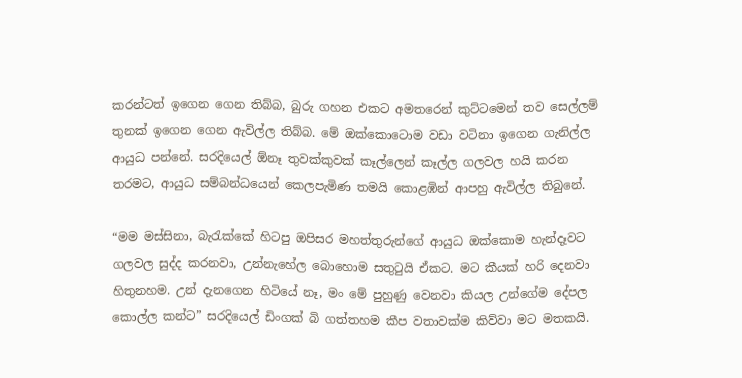කරන්ටත් ඉගෙන ගෙන තිබ්බ, බුරු ගහන එකට අමතරෙන් කුට්ටමෙන් තව සෙල්ලම් තුනක් ඉගෙන ගෙන ඇවිල්ල තිබ්බ. මේ ඔක්කොටොම වඩා වටිනා ඉගෙන ගැනිල්ල ආයුධ පන්නේ. සරදියෙල් ඕනෑ තුවක්කුවක් කෑල්ලෙන් කෑල්ල ගලවල හයි කරන තරමට, ආයුධ සම්බන්ධයෙන් කෙලපැමිණ තමයි කොළඹින් ආපහු ඇවිල්ල තිබුනේ.

“මම මස්සිනා, බැරැක්කේ හිටපු ඔපිසර මහත්තුරුන්ගේ ආයුධ ඔක්කොම හැන්දෑවට ගලවල සුද්ද කරනවා, උන්නැහේල බොහොම සතුටුයි ඒකට. මට කීයක් හරි දෙනවා හිතුනහම. උන් දැනගෙන හිටියේ නෑ, මං මේ පුහුණු වෙනවා කියල උන්ගේම දේපල කොල්ල කන්ට” සරදියෙල් ඩිංගක් බි ගත්තහම කීප වතාවක්ම කිව්වා මට මතකයි.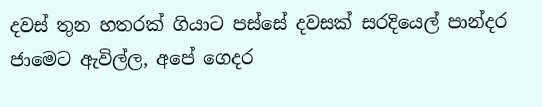දවස් තුන හතරක් ගියාට පස්සේ දවසක් සරදියෙල් පාන්දර ජාමෙට ඇවිල්ල, අපේ ගෙදර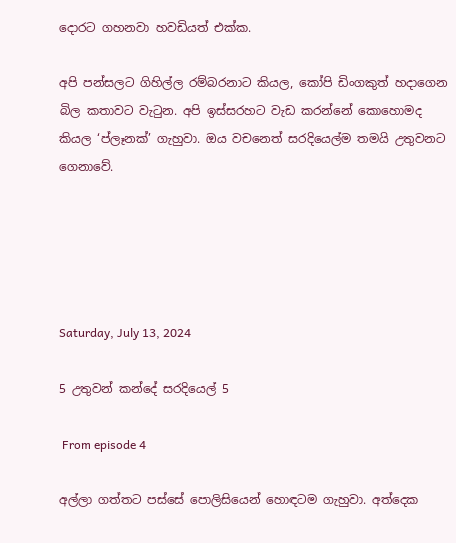දොරට ගහනවා හවඩියත් එක්ක.

අපි පන්සලට ගිහිල්ල රම්බරනාට කියල, කෝපි ඩිංගකුත් හදාගෙන බිල කතාවට වැටුන. අපි ඉස්සරහට වැඩ කරන්නේ කොහොමද කියල ‘ප්ලෑනක්’ ගැහුවා. ඔය වචනෙත් සරදියෙල්ම තමයි උතුවනට ගෙනාවේ.





Saturday, July 13, 2024

5 උතුවන් කන්දේ සරදියෙල් 5

 From episode 4

අල්ලා ගත්තට පස්සේ පොලිසියෙන් හොඳටම ගැහුවා. අත්දෙක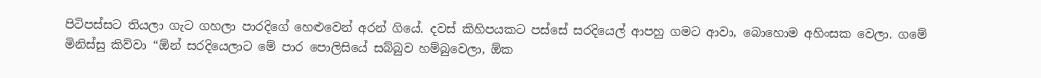පිටිපස්සට තියලා ගැට ගහලා පාරදිගේ හෙළුවෙන් අරන් ගියේ. දවස් කිහිපයකට පස්සේ සරදියෙල් ආපහු ගමට ආවා, බොහොම අහිංසක වෙලා. ගමේ මිනිස්සු කිව්වා “ඕන් සරදියෙලාට මේ පාර පොලිසියේ සබ්බුව හම්බුවෙලා, ඕක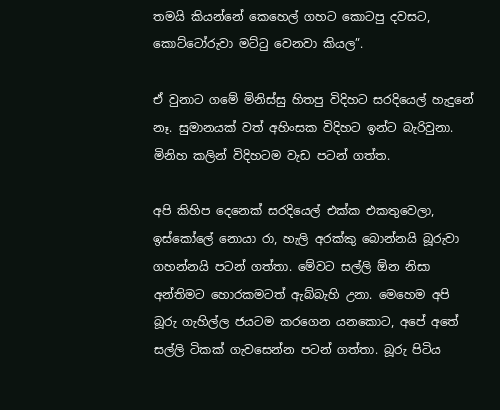තමයි කියන්නේ කෙහෙල් ගහට කොටපු දවසට, කොට්ටෝරුවා මට්ටු වෙනවා කියල”.

ඒ වුනාට ගමේ මිනිස්සු හිතපු විදිහට සරදියෙල් හැදුනේ නෑ. සුමානයක් වත් අහිංසක විදිහට ඉන්ට බැරිවුනා. මිනිහ කලින් විදිහටම වැඩ පටන් ගත්ත.

අපි කිහිප දෙනෙක් සරදියෙල් එක්ක එකතුවෙලා, ඉස්කෝලේ නොයා රා, හැලි අරක්කු බොන්නයි බූරුවා ගහන්නයි පටන් ගත්තා. මේවට සල්ලි ඕන නිසා අන්තිමට හොරකමටත් ඇබ්බැහි උනා. මෙහෙම අපි බූරු ගැහිල්ල ජයටම කරගෙන යනකොට, අපේ අතේ සල්ලි ටිකක් ගැවසෙන්න පටන් ගත්තා. බූරු පිටිය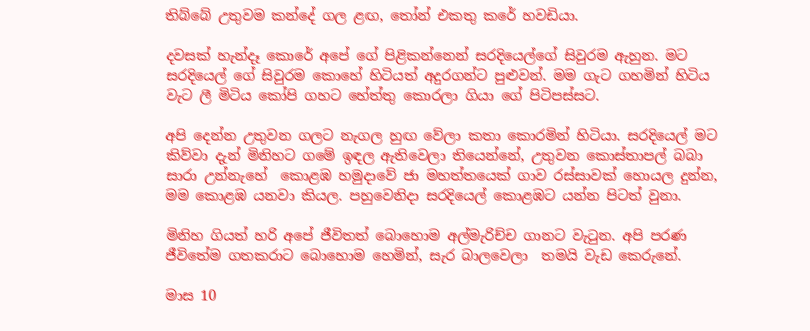තිබ්බේ උතුවම කන්දේ ගල ළඟ, තෝන් එකතු කරේ හවඩියා.

දවසක් හැන්දෑ කොරේ අපේ ගේ පිළිකන්නෙන් සරදියෙල්ගේ සිවුරම ඇහුන. මට සරදියෙල් ගේ සිවුරම කොහේ හිටියත් අදුරගන්ට පුළුවන්. මම ගැට ගහමින් හිටිය වැට ලී මිටිය කෝපි ගහට හේත්තු කොරලා ගියා ගේ පිටිපස්සට.

අපි දෙන්න උතුවන ගලට නැගල හුඟ වේලා කතා කොරමින් හිටියා. සරදියෙල් මට කිව්වා දැන් මිනිහට ගමේ ඉඳල ඇතිවෙලා තියෙන්නේ, උතුවන කොස්තාපල් බබා සාරා උන්නැහේ  කොළඹ හමුදාවේ ජා මහත්තයෙක් ගාව රස්සාවක් හොයල දුන්න, මම කොළඹ යනවා කියල. පහුවෙනිදා සරදියෙල් කොළඹට යන්න පිටත් වුනා.

මිනිහ ගියත් හරි අපේ ජීවිතත් බොහොම අල්මැරිච්ච ගානට වැටුන. අපි පරණ ජීවිතේම ගතකරාට බොහොම හෙමින්, සැර බාලවෙලා  තමයි වැඩ කෙරුනේ.

මාස 10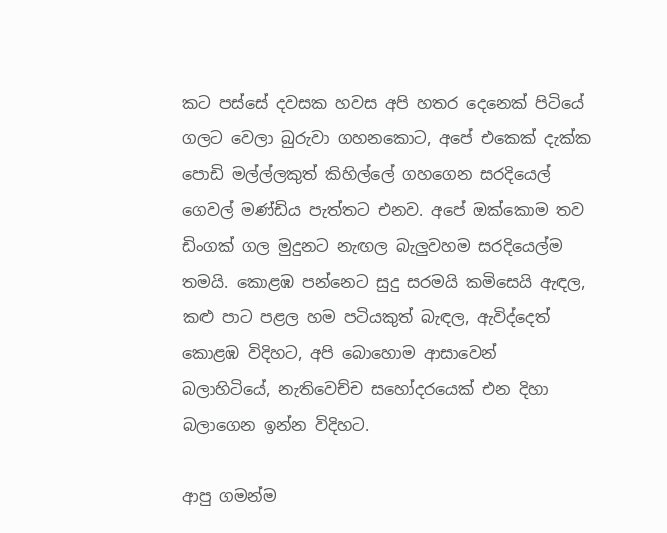කට පස්සේ දවසක හවස අපි හතර දෙනෙක් පිටියේ ගලට වෙලා බුරුවා ගහනකොට, අපේ එකෙක් දැක්ක පොඩි මල්ල්ලකුත් කිහිල්ලේ ගහගෙන සරදියෙල් ගෙවල් මණ්ඩිය පැත්තට එනව. අපේ ඔක්කොම තව ඩිංගක් ගල මුදුනට නැඟල බැලුවහම සරදියෙල්ම තමයි. කොළඹ පන්නෙට සුදු සරමයි කමිසෙයි ඇඳල, කළු පාට පළල හම පටියකුත් බැඳල, ඇවිද්දෙත් කොළඹ විදිහට, අපි බොහොම ආසාවෙන් බලාහිටියේ, නැතිවෙච්ච සහෝදරයෙක් එන දිහා බලාගෙන ඉන්න විදිහට.

ආපු ගමන්ම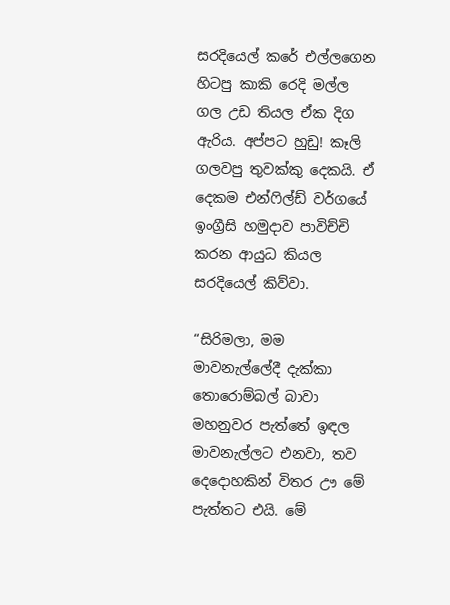සරදියෙල් කරේ එල්ලගෙන හිටපු කාකි රෙදි මල්ල ගල උඩ තියල ඒක දිග ඇරිය. අප්පට හුඩු! කෑලි ගලවපු තුවක්කු දෙකයි. ඒ දෙකම එන්ෆිල්ඩ් වර්ගයේ ඉංග්‍රීසි හමුදාව පාවිච්චි කරන ආයුධ කියල සරදියෙල් කිව්වා.

“සිරිමලා, මම මාවනැල්ලේදී දැක්කා තොරොම්බල් බාවා මහනුවර පැත්තේ ඉඳල මාවනැල්ලට එනවා, තව දෙදොහකින් විතර ඌ මේ පැත්තට එයි. මේ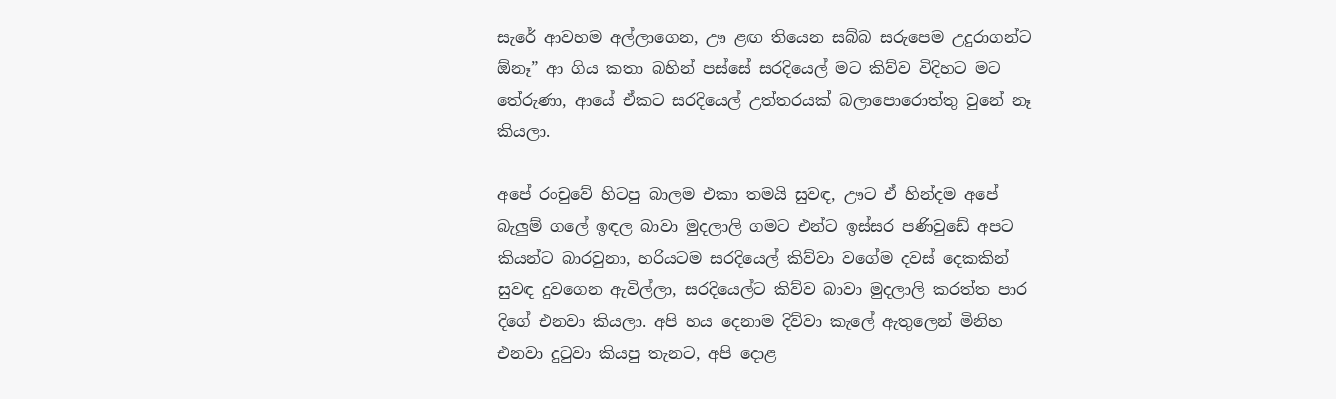සැරේ ආවහම අල්ලාගෙන, ඌ ළඟ තියෙන සබ්බ සරුපෙම උදුරාගන්ට ඕනෑ” ආ ගිය කතා බහින් පස්සේ සරදියෙල් මට කිව්ව විදිහට මට තේරුණා, ආයේ ඒකට සරදියෙල් උත්තරයක් බලාපොරොත්තු වුනේ නෑ කියලා.

අපේ රංචුවේ හිටපු බාලම එකා තමයි සුවඳ, ඌට ඒ හින්දම අපේ බැලුම් ගලේ ඉඳල බාවා මුදලාලි ගමට එන්ට ඉස්සර පණිවුඩේ අපට කියන්ට බාරවුනා, හරියටම සරදියෙල් කිව්වා වගේම දවස් දෙකකින් සුවඳ දුවගෙන ඇවිල්ලා, සරදියෙල්ට කිව්ව බාවා මුදලාලි කරත්ත පාර දිගේ එනවා කියලා. අපි හය දෙනාම දිව්වා කැලේ ඇතුලෙන් මිනිහ එනවා දුටුවා කියපු තැනට, අපි දොළ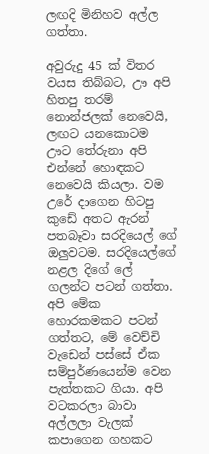ලඟදි මිනිහව අල්ල ගත්තා.

අවුරුදු 45 ක් විතර වයස තිබ්බට, ඌ අපි හිතපු තරම් නොන්ජලක් නෙවෙයි, ලඟට යනකොටම ඌට තේරුනා අපි එන්නේ හොඳකට නෙවෙයි කියලා. වම උරේ දාගෙන හිටපු කුඩේ අතට ඇරන් පතබෑවා සරදියෙල් ගේ ඔලුවටම. සරදියෙල්ගේ නළල දිගේ ලේ ගලන්ට පටන් ගත්තා. අපි මේක හොරකමකට පටන් ගත්තට, මේ වෙච්චි වැඩෙන් පස්සේ ඒක සම්පුර්ණයෙන්ම වෙන පැත්තකට ගියා. අපි වටකරලා බාවා අල්ලලා වැලක් කපාගෙන ගහකට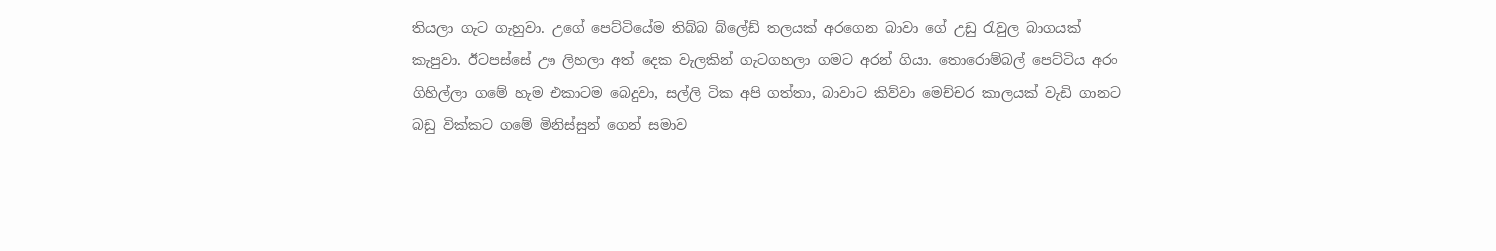තියලා ගැට ගැහුවා. උගේ පෙට්ටියේම තිබ්බ බ්ලේඩ් තලයක් අරගෙන බාවා ගේ උඩු රැවුල බාගයක් කැපුවා. ඊටපස්සේ ඌ ලිහලා අත් දෙක වැලකින් ගැටගහලා ගමට අරන් ගියා. තොරොම්බල් පෙට්ටිය අරං ගිහිල්ලා ගමේ හැම එකාටම බෙදුවා, සල්ලි ටික අපි ගත්තා, බාවාට කිව්වා මෙච්චර කාලයක් වැඩි ගානට බඩු වික්කට ගමේ මිනිස්සුන් ගෙන් සමාව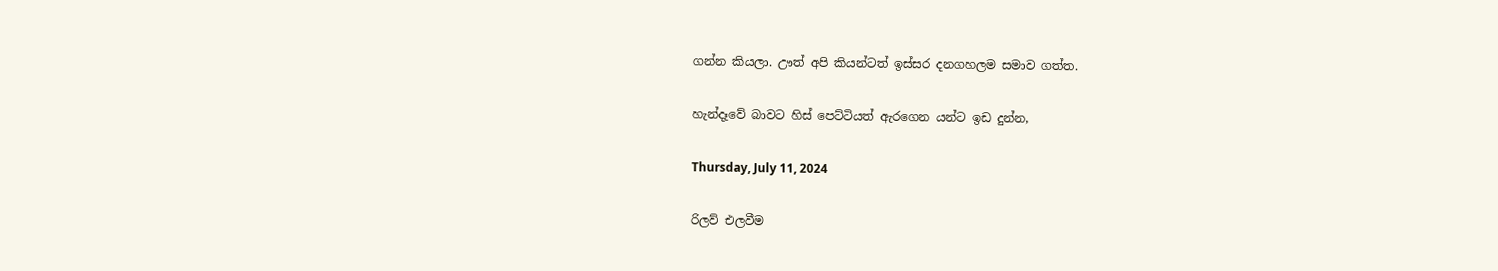ගන්න කියලා. ඌත් අපි කියන්ටත් ඉස්සර දනගහලම සමාව ගත්ත.

හැන්දෑවේ බාවට හිස් පෙට්ටියත් ඇරගෙන යන්ට ඉඩ දුන්න,

Thursday, July 11, 2024

රිලව් එලවීම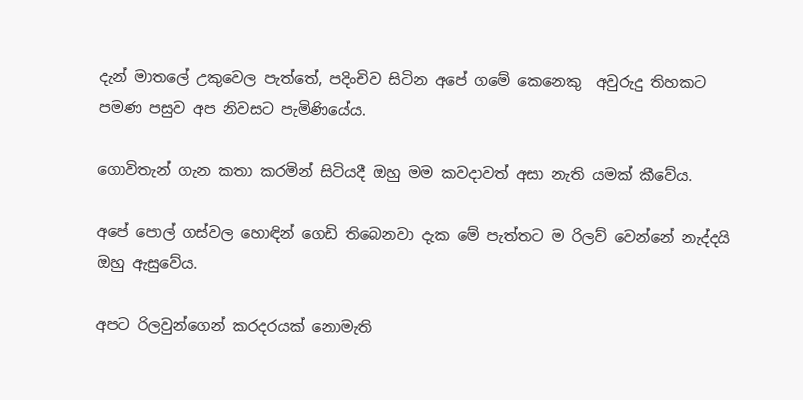දැන් මාතලේ උකුවෙල පැත්තේ, පදිංචිව සිටින අපේ ගමේ කෙනෙකු  අවුරුදු තිහකට පමණ පසුව අප නිවසට පැමිණියේය.

ගොවිතැන් ගැන කතා කරමින් සිටියදී ඔහු මම කවදාවත් අසා නැති යමක් කීවේය.

අපේ පොල් ගස්වල හොඳින් ගෙඩි තිබෙනවා දැක මේ පැත්තට ම රිලව් වෙන්නේ නැද්දයි ඔහු ඇසුවේය.

අපට රිලවුන්ගෙන් කරදරයක් නොමැති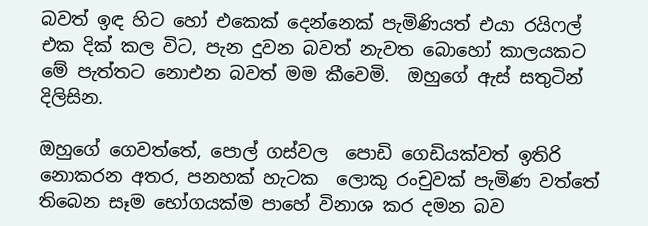බවත් ඉඳ හිට හෝ එකෙක් දෙන්නෙක් පැමිණියත් එයා රයිෆල් එක දික් කල විට, පැන දුවන බවත් නැවත බොහෝ කාලයකට මේ පැත්තට නොඑන බවත් මම කීවෙමි.  ඔහුගේ ඇස් සතුටින් දිලිසින.

ඔහුගේ ගෙවත්තේ, පොල් ගස්වල  පොඩි ගෙඩියක්වත් ඉතිරි නොකරන අතර, පනහක් හැටක  ලොකු රංචුවක් පැමිණ වත්තේ තිබෙන සෑම භෝගයක්ම පාහේ විනාශ කර දමන බව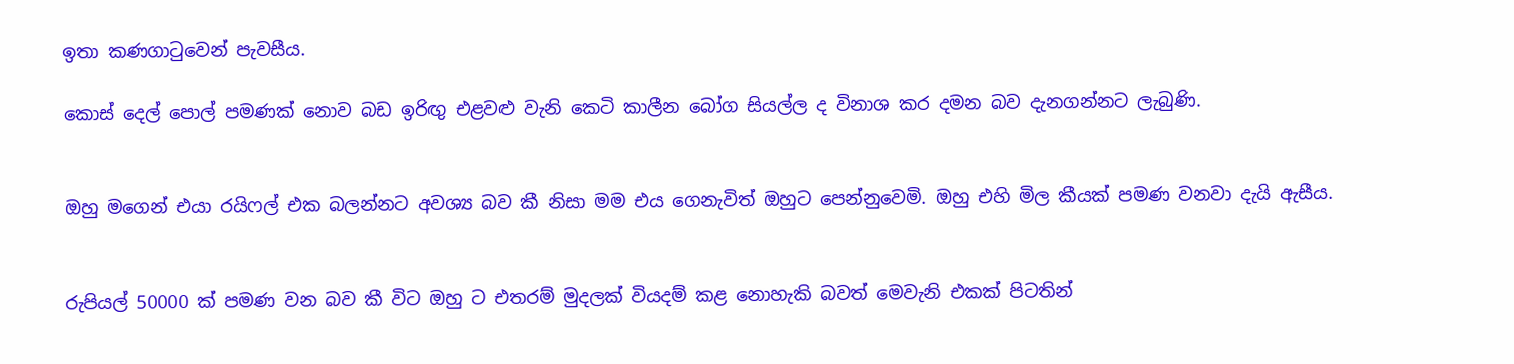ඉතා කණගාටුවෙන් පැවසීය.

කොස් දෙල් පොල් පමණක් නොව බඩ ඉරිඟු එළවළු වැනි කෙටි කාලීන බෝග සියල්ල ද විනාශ කර දමන බව දැනගන්නට ලැබුණි.


ඔහු මගෙන් එයා රයිෆල් එක බලන්නට අවශ්‍ය බව කී නිසා මම එය ගෙනැවිත් ඔහුට පෙන්නුවෙමි. ඔහු එහි මිල කීයක් පමණ වනවා දැයි ඇසීය.


රුපියල් 50000 ක් පමණ වන බව කී විට ඔහු ට එතරම් මුදලක් වියදම් කළ නොහැකි බවත් මෙවැනි එකක් පිටතින්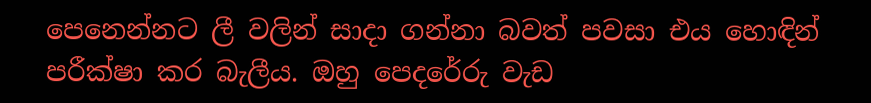පෙනෙන්නට ලී වලින් සාදා ගන්නා බවත් පවසා එය හොඳින් පරීක්ෂා කර බැලීය. ඔහු පෙදරේරු වැඩ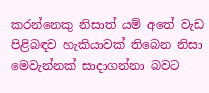කරන්නෙකු නිසාත් යම් අතේ වැඩ පිළිබඳව හැකියාවක් තිබෙන නිසා මෙවැන්නක් සාදාගන්නා බවට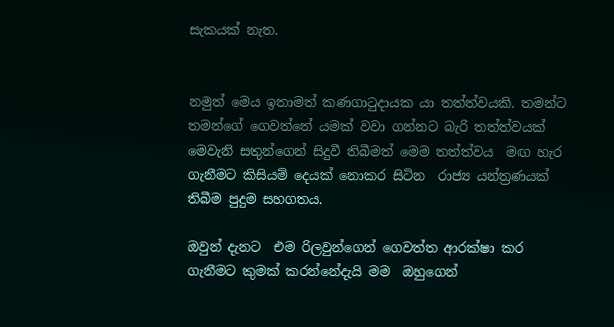සැකයක් නැත.


නමුත් මෙය ඉතාමත් කණගාටුදායක යා තත්ත්වයකි. තමන්ට තමන්ගේ ගෙවත්තේ යමක් වවා ගන්නට බැරි තත්ත්වයක් මෙවැනි සතුන්ගෙන් සිදුවී තිබීමත් මෙම තත්ත්වය  මඟ හැර ගැනීමට කිසියම් දෙයක් නොකර සිටින  රාජ්‍ය යන්ත්‍රණයක් තිබීම පුදුම සහගතය.

ඔවුන් දැනට  එම රිලවුන්ගෙන් ගෙවත්ත ආරක්ෂා කර ගැනීමට කුමක් කරන්නේදැයි මම  ඔහුගෙන්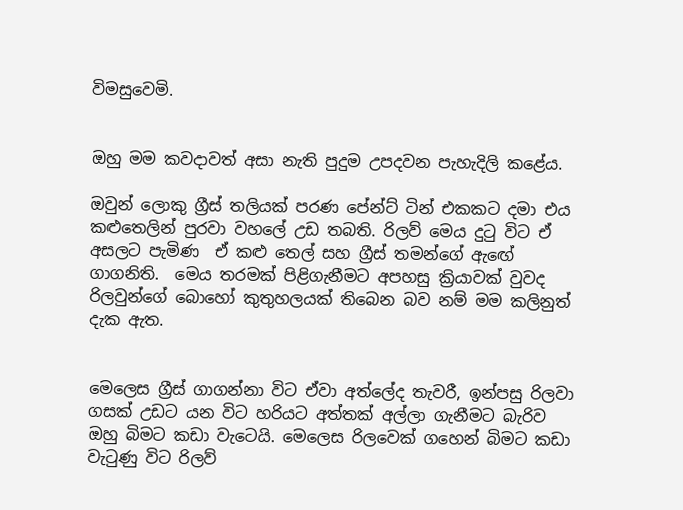විමසුවෙමි.


ඔහු මම කවදාවත් අසා නැති පුදුම උපදවන පැහැදිලි කළේය.

ඔවුන් ලොකු ග්‍රීස් තලියක් පරණ පේන්ට් ටින් එකකට දමා එය කළුතෙලින් පුරවා වහලේ උඩ තබති. රිලව් මෙය දුටු විට ඒ අසලට පැමිණ  ඒ කළු තෙල් සහ ග්‍රීස් තමන්ගේ ඇඟේ ගාගනිති.  මෙය තරමක් පිළිගැනීමට අපහසු ක්‍රියාවක් වුවද රිලවුන්ගේ බොහෝ කුතුහලයක් තිබෙන බව නම් මම කලිනුත් දැක ඇත.


මෙලෙස ග්‍රීස් ගාගන්නා විට ඒවා අත්ලේද තැවරී, ඉන්පසු රිලවා ගසක් උඩට යන විට හරියට අත්තක් අල්ලා ගැනීමට බැරිව  ඔහු බිමට කඩා වැටෙයි. මෙලෙස රිලවෙක් ගහෙන් බිමට කඩා වැටුණු විට රිලව්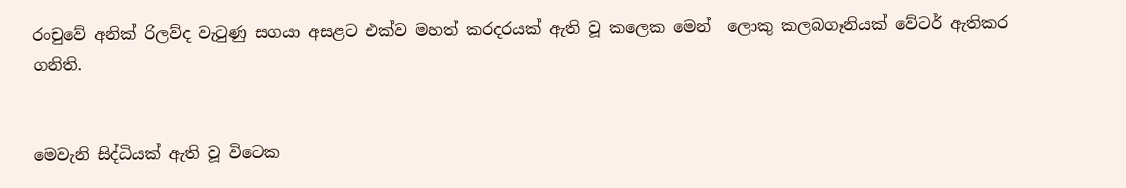රංචුවේ අනික් රිලව්ද වැටුණු සගයා අසළට එක්ව මහත් කරදරයක් ඇති වූ කලෙක මෙන්  ලොකු කලබගෑනියක් වේටර් ඇතිකර ගනිති.


මෙවැනි සිද්ධියක් ඇති වූ විටෙක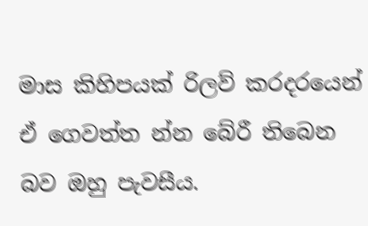මාස කිහිපයක් රිලව් කරදරයෙන් ඒ ගෙවත්ත න්න බේරී තිබෙන බව ඔහු පැවසීය.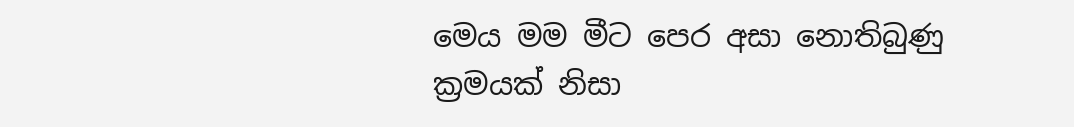මෙය මම මීට පෙර අසා නොතිබුණු ක්‍රමයක් නිසා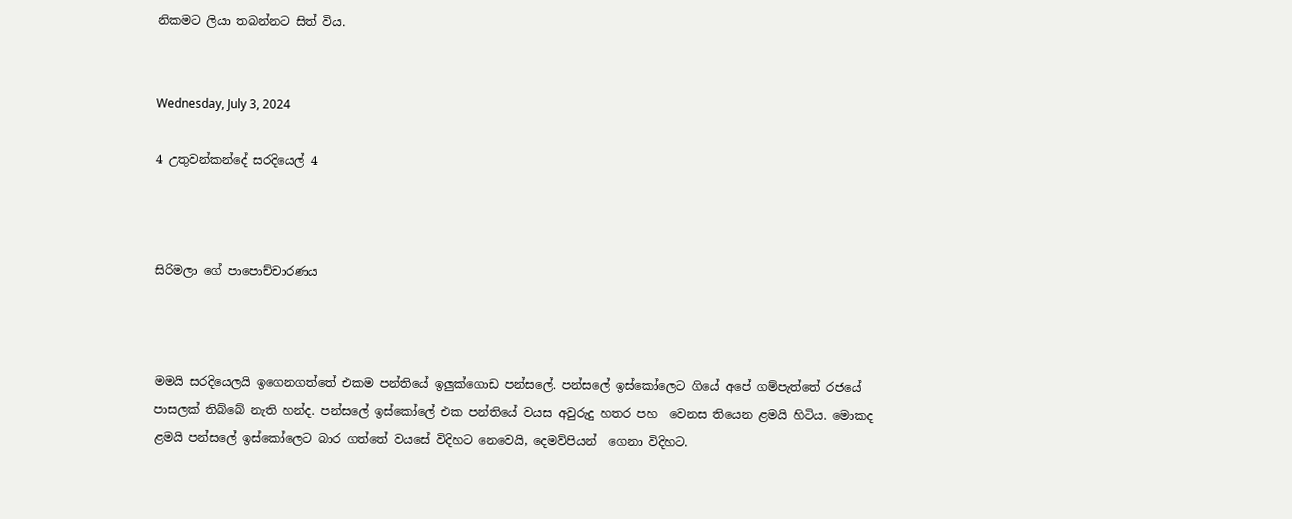නිකමට ලියා තබන්නට සිත් විය.


Wednesday, July 3, 2024

4 උතුවන්කන්දේ සරදියෙල් 4



සිරිමලා ගේ පාපොච්චාරණය



මමයි සරදියෙලයි ඉගෙනගත්තේ එකම පන්තියේ ඉලුක්ගොඩ පන්සලේ. පන්සලේ ඉස්කෝලෙට ගියේ අපේ ගම්පැත්තේ රජයේ පාසලක් තිබ්බේ නැති හන්ද. පන්සලේ ඉස්කෝලේ එක පන්තියේ වයස අවුරුදු හතර පහ  වෙනස තියෙන ළමයි හිටිය. මොකද ළමයි පන්සලේ ඉස්කෝලෙට බාර ගත්තේ වයසේ විදිහට නෙවෙයි, දෙමව්පියන්  ගෙනා විදිහට.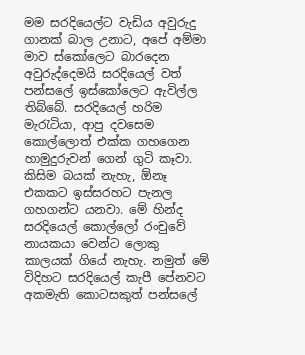මම සරදියෙල්ට වැඩිය අවුරුදු ගානක් බාල උනාට, අපේ අම්මා මාව ස්කෝලෙට බාරදෙන අවුරුද්දෙමයි සරදියෙල් වත් පන්සලේ ඉස්කෝලෙට ඇවිල්ල තිබ්බේ. සරදියෙල් හරිම මැරැටියා, ආපු දවසෙම කොල්ලොත් එක්ක ගහගෙන හාමුදුරුවන් ගෙන් ගුටි කෑවා. කිසිම බයක් නැහැ, ඕනෑ එකකට ඉස්සරහට පැනල ගහගන්ට යනවා. මේ හින්ද සරදියෙල් කොල්ලෝ රංචුවේ නායකයා වෙන්ට ලොකු කාලයක් ගියේ නැහැ. නමුත් මේ විදිහට සරදියෙල් කැපී පේනවට අකමැති කොටසකුත් පන්සලේ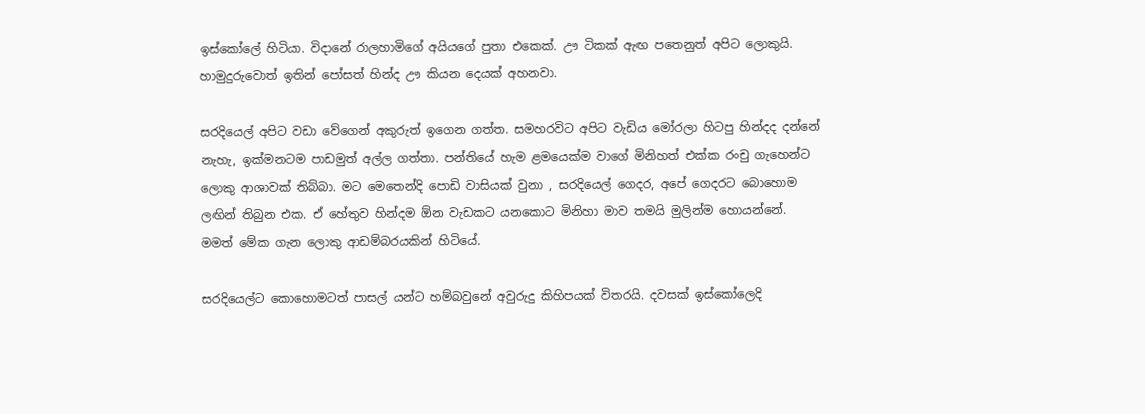ඉස්කෝලේ හිටියා. විදානේ රාලහාමිගේ අයියගේ පුතා එකෙක්. ඌ ටිකක් ඇඟ පතෙනුත් අපිට ලොකුයි. හාමුදුරුවොත් ඉතින් පෝසත් හින්ද ඌ කියන දෙයක් අහනවා.

සරදියෙල් අපිට වඩා වේගෙන් අකුරුත් ඉගෙන ගත්ත. සමහරවිට අපිට වැඩිය මෝරලා හිටපු හින්දද දන්නේ නැහැ, ඉක්මනටම පාඩමුත් අල්ල ගත්තා. පන්තියේ හැම ළමයෙක්ම වාගේ මිනිහත් එක්ක රංචු ගැහෙන්ට ලොකු ආශාවක් තිබ්බා. මට මෙතෙන්දි පොඩි වාසියක් වුනා , සරදියෙල් ගෙදර, අපේ ගෙදරට බොහොම ලඟින් තිබුන එක. ඒ හේතුව හින්දම ඕන වැඩකට යනකොට මිනිහා මාව තමයි මුලින්ම හොයන්නේ. මමත් මේක ගැන ලොකු ආඩම්බරයකින් හිටියේ.

සරදියෙල්ට කොහොමටත් පාසල් යන්ට හම්බවුනේ අවුරුදු කිහිපයක් විතරයි. දවසක් ඉස්කෝලෙදි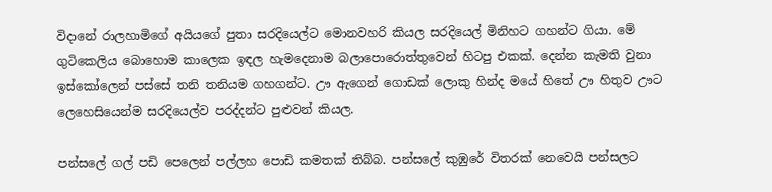විදානේ රාලහාමිගේ අයියගේ පුතා සරදියෙල්ට මොනවහරි කියල සරදියෙල් මිනිහට ගහන්ට ගියා. මේ ගුටිකෙලිය බොහොම කාලෙක ඉඳල හැමදෙනාම බලාපොරොත්තුවෙන් හිටපු එකක්. දෙන්න කැමති වුනා ඉස්කෝලෙන් පස්සේ තනි තනියම ගහගන්ට. ඌ ඇගෙන් ගොඩක් ලොකු හින්ද මයේ හිතේ ඌ හිතුව ඌට ලෙහෙසියෙන්ම සරදියෙල්ව පරද්දන්ට පුළුවන් කියල.

පන්සලේ ගල් පඩි පෙලෙන් පල්ලහ පොඩි කමතක් තිබ්බ. පන්සලේ කුඹුරේ විතරක් නෙවෙයි පන්සලට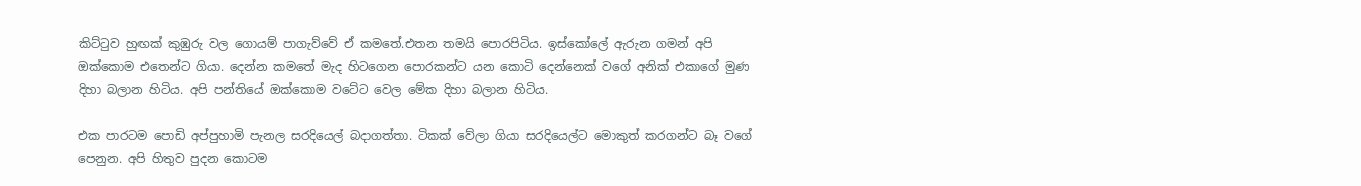කිට්ටුව හුඟක් කුඹුරු වල ගොයම් පාගැව්වේ ඒ කමතේ.එතන තමයි පොරපිටිය. ඉස්කෝලේ ඇරුන ගමන් අපි ඔක්කොම එතෙන්ට ගියා. දෙන්න කමතේ මැද හිටගෙන පොරකන්ට යන කොටි දෙන්නෙක් වගේ අනික් එකාගේ මුණ දිහා බලාන හිටිය. අපි පන්තියේ ඔක්කොම වටේට වෙල මේක දිහා බලාන හිටිය.

එක පාරටම පොඩි අප්පුහාමි පැනල සරදියෙල් බදාගත්තා. ටිකක් වේලා ගියා සරදියෙල්ට මොකුත් කරගන්ට බෑ වගේ පෙනුන. අපි හිතුව පුදන කොටම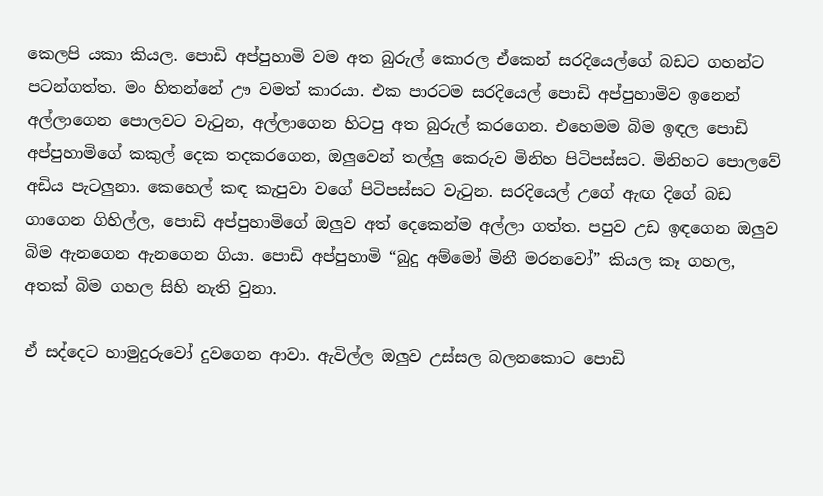කෙලපි යකා කියල. පොඩි අප්පුහාමි වම අත බුරුල් කොරල ඒකෙන් සරදියෙල්ගේ බඩට ගහන්ට පටන්ගත්ත. මං හිතන්නේ ඌ වමත් කාරයා. එක පාරටම සරදියෙල් පොඩි අප්පුහාමිව ඉනෙන් අල්ලාගෙන පොලවට වැටුන, අල්ලාගෙන හිටපු අත බුරුල් කරගෙන. එහෙමම බිම ඉඳල පොඩි අප්පුහාමිගේ කකුල් දෙක තදකරගෙන, ඔලුවෙන් තල්ලු කෙරුව මිනිහ පිටිපස්සට. මිනිහට පොලවේ අඩිය පැටලුනා. කෙහෙල් කඳ කැපුවා වගේ පිටිපස්සට වැටුන. සරදියෙල් උගේ ඇඟ දිගේ බඩ ගාගෙන ගිහිල්ල, පොඩි අප්පුහාමිගේ ඔලුව අත් දෙකෙන්ම අල්ලා ගත්ත. පපුව උඩ ඉඳගෙන ඔලුව බිම ඇනගෙන ඇනගෙන ගියා. පොඩි අප්පුහාමි “බුදු අම්මෝ මිනී මරනවෝ” කියල කෑ ගහල, අතක් බිම ගහල සිහි නැති වුනා.

ඒ සද්දෙට හාමුදුරුවෝ දුවගෙන ආවා. ඇවිල්ල ඔලුව උස්සල බලනකොට පොඩි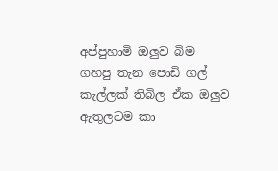අප්පුහාමි ඔලුව බිම ගහපු තැන පොඩි ගල් කැල්ලක් තිබිල ඒක ඔලුව ඇතුලටම කා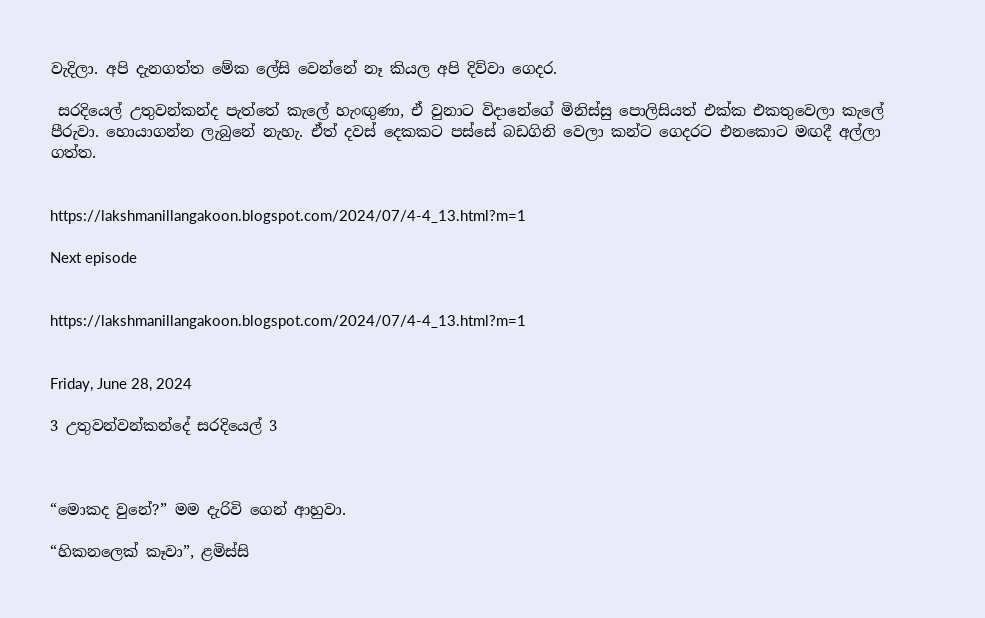වැදිලා. අපි දැනගත්ත මේක ලේසි වෙන්නේ නෑ කියල අපි දිව්වා ගෙදර.

 සරදියෙල් උතුවන්කන්ද පැත්තේ කැලේ හැංඟුණා, ඒ වුනාට විදානේගේ මිනිස්සු පොලිසියත් එක්ක එකතුවෙලා කැලේ පීරුවා. හොයාගන්න ලැබුනේ නැහැ. ඒත් දවස් දෙකකට පස්සේ බඩගිනි වෙලා කන්ට ගෙදරට එනකොට මඟදී අල්ලා ගත්ත.


https://lakshmanillangakoon.blogspot.com/2024/07/4-4_13.html?m=1

Next episode


https://lakshmanillangakoon.blogspot.com/2024/07/4-4_13.html?m=1


Friday, June 28, 2024

3 උතුවන්වන්කන්දේ සරදියෙල් 3



“මොකද වුනේ?” මම දැරිවි ගෙන් ආහුවා.

“හිකනලෙක් කෑවා”, ළමිස්සි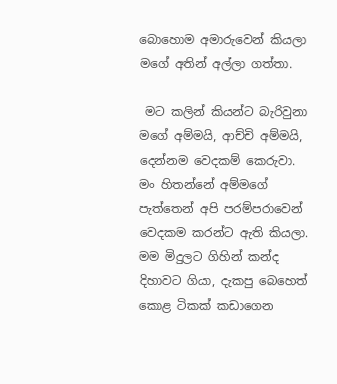බොහොම අමාරුවෙන් කියලා මගේ අතින් අල්ලා ගත්තා.

 මට කලින් කියන්ට බැරිවුනා මගේ අම්මයි, ආච්චි අම්මයි, දෙන්නම වෙදකම් කෙරුවා. මං හිතන්නේ අම්මගේ පැත්තෙන් අපි පරම්පරාවෙන් වෙදකම කරන්ට ඇති කියලා. මම මිදුලට ගිහින් කන්ද දිහාවට ගියා, දැකපු බෙහෙත් කොළ ටිකක් කඩාගෙන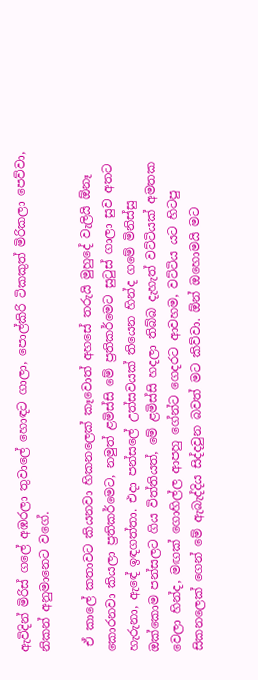ඇවිදින් මිරිස් ගලේ අඹරලා තුවාලේ හොඳට ගාලා, පොල්කිරි ටිකකුත් මිරිකලා පෙව්වා, නිකන් අනුමානෙට වගේ.

 ඒ කාලේ කතාවට කියනවා හිකනලෙක් කෑවොත් අහසේ තරුයි මුහුදේ වැලියි ඕනෑ කොරනවා කියලා ප්‍රතිකර්මෙට, නමුත් ළමිස්සි මේ ප්‍රතිකර්මෙට සුටුස් ගාලා සුව අතට හැරුනා, ඇඳේ ඉඳගත්තා. එදා පන්සලේ උත්සවයක් තියෙන හින්ද ගමේ මිනිස්සු ඔක්කොම පන්සලට ගිය විත්තියත්, මේ ළමිස්සි හදලා තිබ්බ දැහැත් වට්ටියක් අමතක වෙලා හින්ද, මඟක් ගොහිල්ල ආපහු ගේන්ට ගෙදරට ආවහම, වට්ටිය යට හිටපු සිකනලෙක් ගෙන් මේ ඇබැද්දිය සිද්දවුන බවත් මට කිව්වා. ඕන් ඔහොමයි මට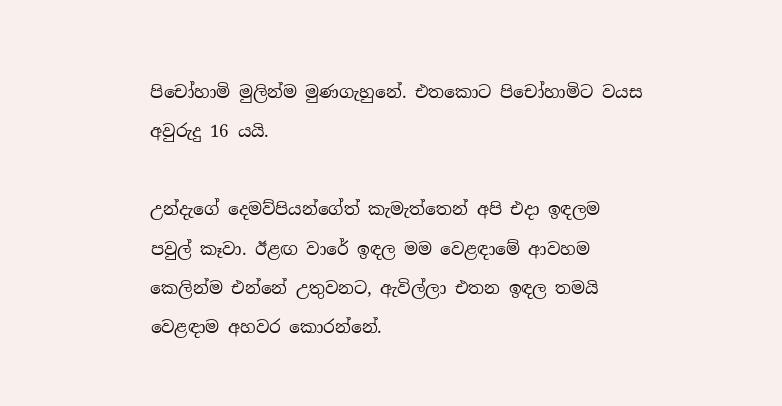පිචෝහාමි මුලින්ම මුණගැහුනේ. එතකොට පිචෝහාමිට වයස අවුරුදු 16 යයි.

උන්දැගේ දෙමව්පියන්ගේත් කැමැත්තෙන් අපි එදා ඉඳලම පවුල් කෑවා. ඊළඟ වාරේ ඉඳල මම වෙළඳාමේ ආවහම කෙලින්ම එන්නේ උතුවනට, ඇවිල්ලා එතන ඉඳල තමයි වෙළඳාම අහවර කොරන්නේ.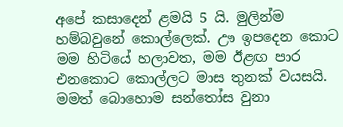අපේ කසාදෙන් ළමයි 5 යි. මුලින්ම හම්බවුනේ කොල්ලෙක්. ඌ ඉපදෙන කොට මම හිටියේ හලාවත, මම ඊළඟ පාර එනකොට කොල්ලට මාස තුනක් වයසයි. මමත් බොහොම සන්තෝස වුනා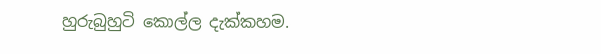හුරුබුහුටි කොල්ල දැක්කහම.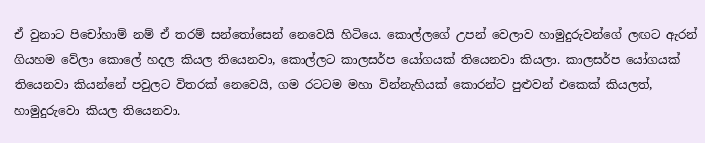ඒ වුනාට පිචෝහාම් නම් ඒ තරම් සන්තෝසෙන් නෙවෙයි හිටියෙ. කොල්ලගේ උපන් වෙලාව හාමුදුරුවන්ගේ ලඟට ඇරන් ගියහම වේලා කොලේ හදල කියල තියෙනවා, කොල්ලට කාලසර්ප යෝගයක් තියෙනවා කියලා. කාලසර්ප යෝගයක් තියෙනවා කියන්නේ පවුලට විතරක් නෙවෙයි, ගම රටටම මහා වින්නැහියක් කොරන්ට පුළුවන් එකෙක් කියලත්, හාමුදුරුවො කියල තියෙනවා.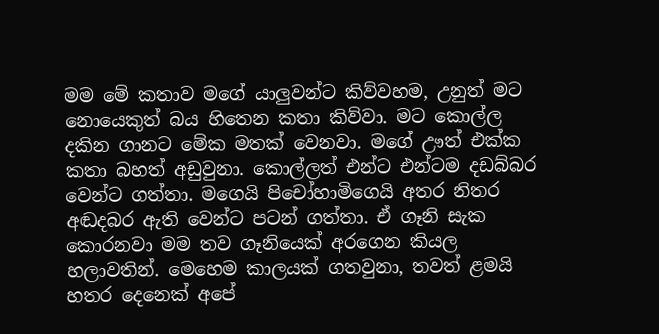මම මේ කතාව මගේ යාලුවන්ට කිව්වහම, උනුත් මට නොයෙකුත් බය හිතෙන කතා කිව්වා. මට කොල්ල දකින ගානට මේක මතක් වෙනවා. මගේ ඌත් එක්ක කතා බහත් අඩුවුනා. කොල්ලත් එන්ට එන්ටම දඩබ්බර වෙන්ට ගත්තා. මගෙයි පිචෝහාමිගෙයි අතර නිතර අඬදබර ඇති වෙන්ට පටන් ගත්තා. ඒ ගෑනි සැක කොරනවා මම තව ගෑනියෙක් අරගෙන කියල හලාවතින්. මෙහෙම කාලයක් ගතවුනා, තවත් ළමයි හතර දෙනෙක් අපේ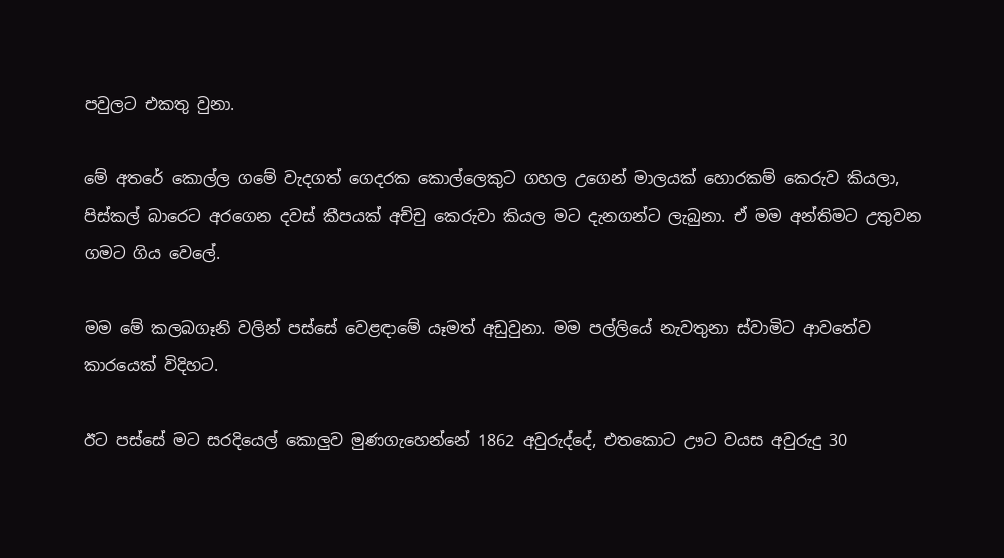පවුලට එකතු වුනා.

මේ අතරේ කොල්ල ගමේ වැදගත් ගෙදරක කොල්ලෙකුට ගහල උගෙන් මාලයක් හොරකම් කෙරුව කියලා, පිස්කල් බාරෙට අරගෙන දවස් කීපයක් අච්චු කෙරුවා කියල මට දැනගන්ට ලැබුනා. ඒ මම අන්තිමට උතුවන ගමට ගිය වෙලේ.

මම මේ කලබගෑනි වලින් පස්සේ වෙළඳාමේ යෑමත් අඩුවුනා. මම පල්ලියේ නැවතුනා ස්වාමිට ආවතේව කාරයෙක් විදිහට.

ඊට පස්සේ මට සරදියෙල් කොලුව මුණගැහෙන්නේ 1862 අවුරුද්දේ, එතකොට ඌට වයස අවුරුදු 30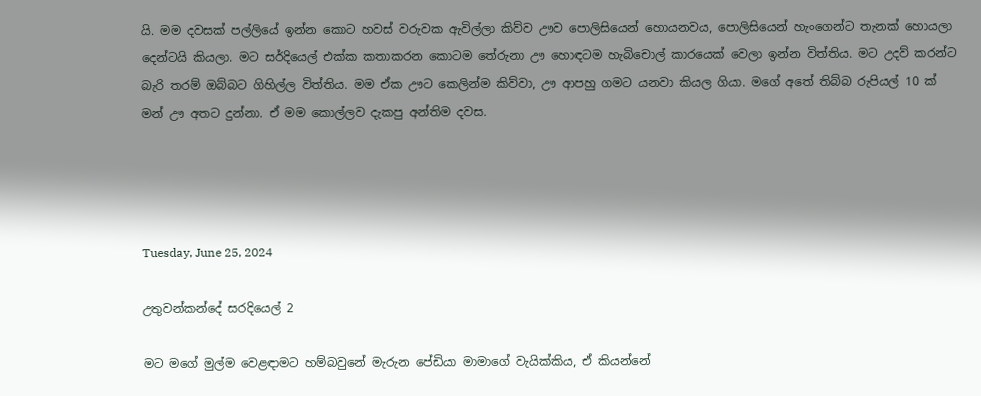යි. මම දවසක් පල්ලියේ ඉන්න කොට හවස් වරුවක ඇවිල්ලා කිව්ව ඌව පොලිසියෙන් හොයනවය, පොලිසියෙන් හැංගෙන්ට තැනක් හොයලා දෙන්ටයි කියලා. මට සර්දියෙල් එක්ක කතාකරන කොටම තේරුනා ඌ හොඳටම හැබිචොල් කාරයෙක් වෙලා ඉන්න විත්තිය. මට උදව් කරන්ට බැරි තරම් ඔබ්බට ගිහිල්ල විත්තිය. මම ඒක ඌට කෙලින්ම කිව්වා, ඌ ආපහු ගමට යනවා කියල ගියා. මගේ අතේ තිබ්බ රුපියල් 10 ක් මන් ඌ අතට දුන්නා. ඒ මම කොල්ලව දැකපු අන්තිම දවස.




Tuesday, June 25, 2024

උතුවන්කන්දේ සරදියෙල් 2

මට මගේ මුල්ම වෙළඳාමට හම්බවුනේ මැරුන පේඩියා මාමාගේ වැයික්කිය, ඒ කියන්නේ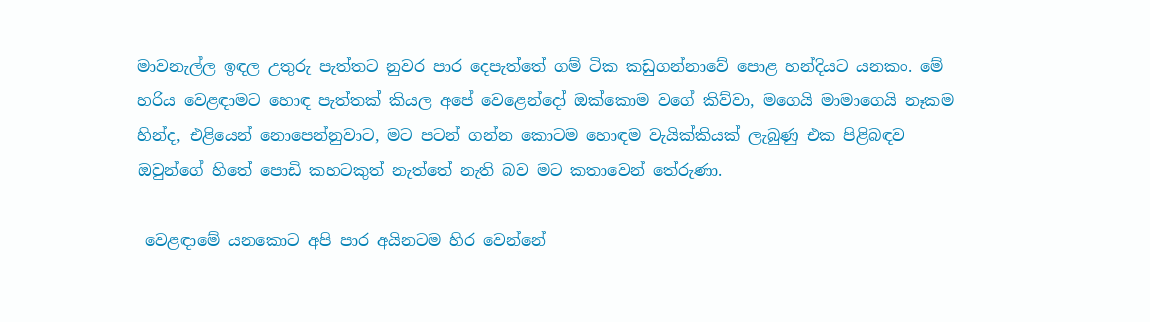මාවනැල්ල ඉඳල උතුරු පැත්තට නුවර පාර දෙපැත්තේ ගම් ටික කඩුගන්නාවේ පොළ හන්දියට යනකං. මේ හරිය වෙළඳාමට හොඳ පැත්තක් කියල අපේ වෙළෙන්දෝ ඔක්කොම වගේ කිව්වා, මගෙයි මාමාගෙයි නෑකම හින්ද, එළියෙන් නොපෙන්නුවාට, මට පටන් ගන්න කොටම හොඳම වැයික්කියක් ලැබුණු එක පිළිබඳව ඔවුන්ගේ හිතේ පොඩි කහටකුත් නැත්තේ නැති බව මට කතාවෙන් තේරුණා.

 වෙළඳාමේ යනකොට අපි පාර අයිනටම හිර වෙන්නේ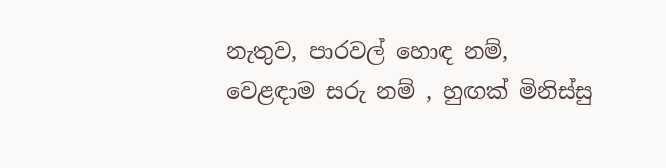නැතුව, පාරවල් හොඳ නම්, වෙළඳාම සරු නම් , හුඟක් මිනිස්සු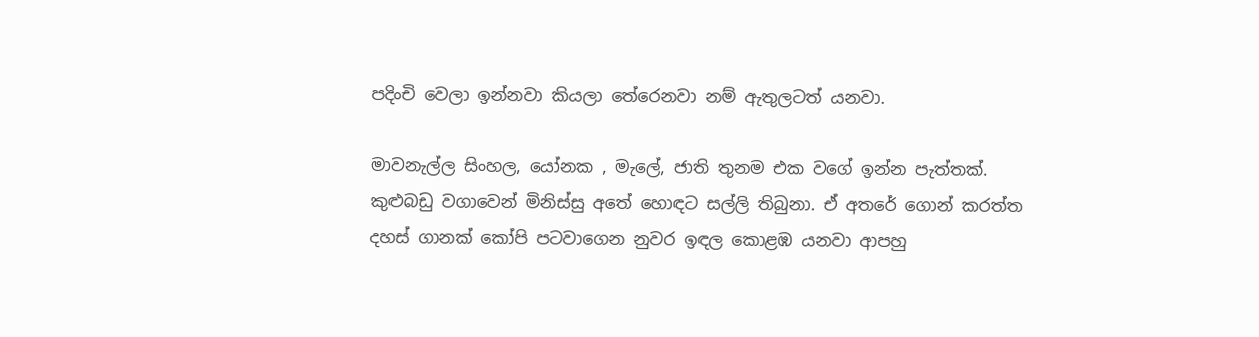පදිංචි වෙලා ඉන්නවා කියලා තේරෙනවා නම් ඇතුලටත් යනවා.

මාවනැල්ල සිංහල, යෝනක , මැලේ, ජාති තුනම එක වගේ ඉන්න පැත්තක්. කුළුබඩු වගාවෙන් මිනිස්සු අතේ හොඳට සල්ලි තිබුනා. ඒ අතරේ ගොන් කරත්ත දහස් ගානක් කෝපි පටවාගෙන නුවර ඉඳල කොළඹ යනවා ආපහු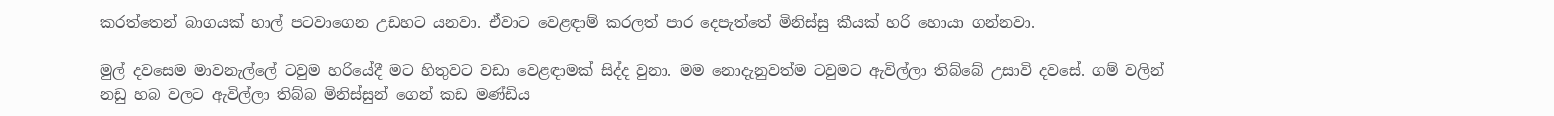කරත්තෙන් බාගයක් හාල් පටවාගෙන උඩහට යනවා. ඒවාට වෙළඳාම් කරලත් පාර දෙපැත්තේ මිනිස්සු කීයක් හරි හොයා ගන්නවා.

මුල් දවසෙම මාවනැල්ලේ ටවුම හරියේදී මට හිතුවට වඩා වෙළඳාමක් සිද්ද වුනා. මම නොදැනුවත්ම ටවුමට ඇවිල්ලා තිබ්බේ උසාවි දවසේ. ගම් වලින් නඩු හබ වලට ඇවිල්ලා තිබ්බ මිනිස්සුන් ගෙන් කඩ මණ්ඩිය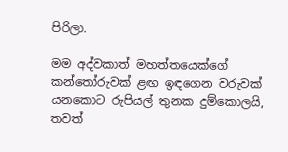පිරිලා.

මම අද්වකාත් මහත්තයෙක්ගේ කන්තෝරුවක් ළඟ ඉඳගෙන වරුවක් යනකොට රුපියල් තුනක දුම්කොලයි, තවත්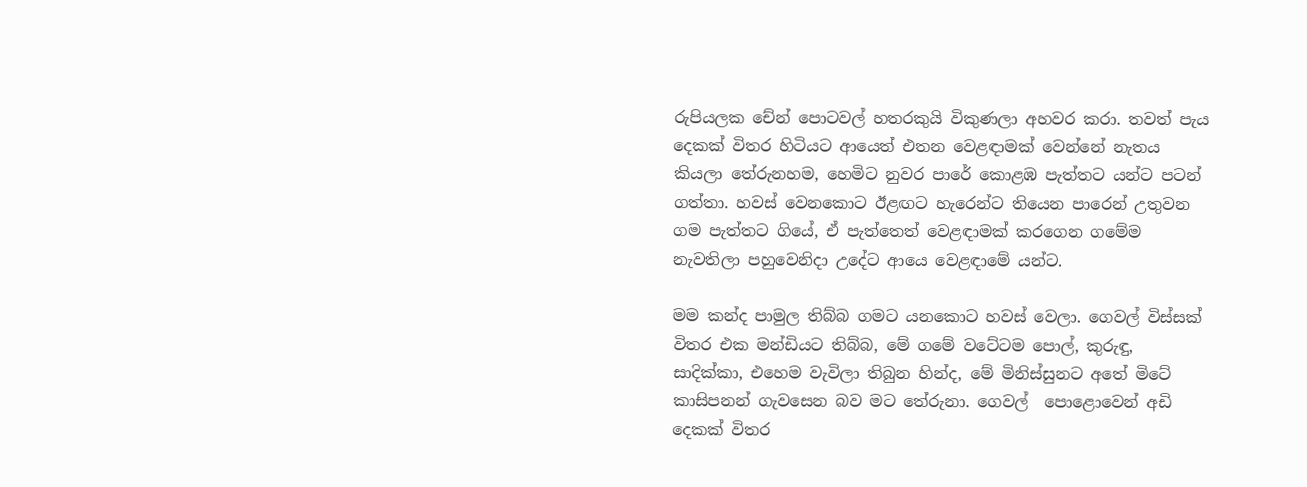රුපියලක චේන් පොටවල් හතරකුයි විකුණලා අහවර කරා. තවත් පැය දෙකක් විතර හිටියට ආයෙත් එතන වෙළඳාමක් වෙන්නේ නැතය කියලා තේරුනහම, හෙමිට නුවර පාරේ කොළඹ පැත්තට යන්ට පටන් ගත්තා. හවස් වෙනකොට ඊළඟට හැරෙන්ට තියෙන පාරෙන් උතුවන ගම පැත්තට ගියේ, ඒ පැත්තෙත් වෙළඳාමක් කරගෙන ගමේම නැවතිලා පහුවෙනිදා උදේට ආයෙ වෙළඳාමේ යන්ට.

මම කන්ද පාමුල තිබ්බ ගමට යනකොට හවස් වෙලා. ගෙවල් විස්සක් විතර එක මන්ඩියට තිබ්බ, මේ ගමේ වටේටම පොල්, කුරුඳු, සාදික්කා, එහෙම වැවිලා තිබුන හින්ද, මේ මිනිස්සුනට අතේ මිටේ කාසිපනන් ගැවසෙන බව මට තේරුනා. ගෙවල්  පොළොවෙන් අඩි දෙකක් විතර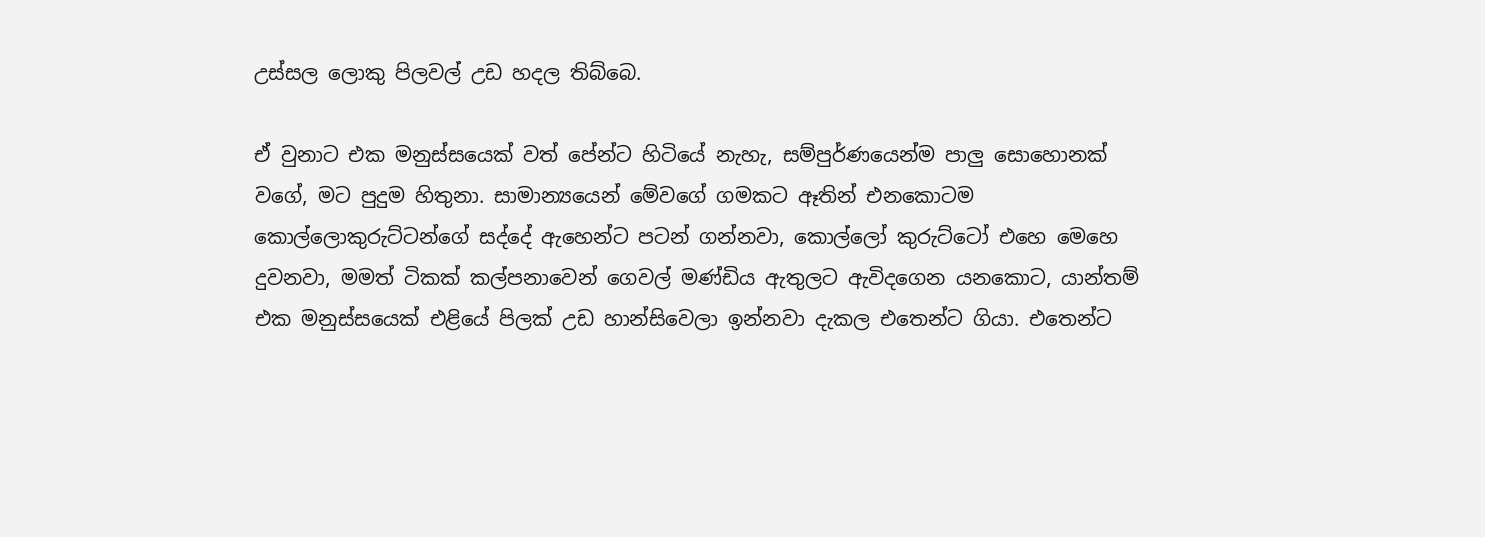උස්සල ලොකු පිලවල් උඩ හදල තිබ්බෙ.

ඒ වුනාට එක මනුස්සයෙක් වත් පේන්ට හිටියේ නැහැ, සම්පුර්ණයෙන්ම පාලු සොහොනක් වගේ, මට පුදුම හිතුනා. සාමාන්‍යයෙන් මේවගේ ගමකට ඈතින් එනකොටම කොල්ලොකුරුට්ටන්ගේ සද්දේ ඇහෙන්ට පටන් ගන්නවා, කොල්ලෝ කුරුට්ටෝ එහෙ මෙහෙ දුවනවා, මමත් ටිකක් කල්පනාවෙන් ගෙවල් මණ්ඩිය ඇතුලට ඇවිදගෙන යනකොට, යාන්තම් එක මනුස්සයෙක් එළියේ පිලක් උඩ හාන්සිවෙලා ඉන්නවා දැකල එතෙන්ට ගියා. එතෙන්ට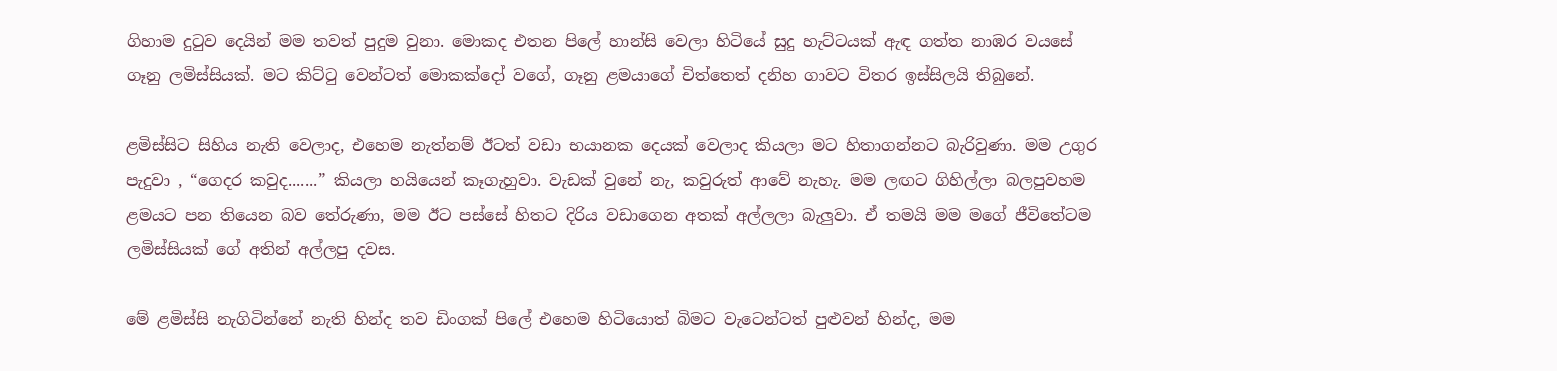ගිහාම දුටුව දෙයින් මම තවත් පුදුම වුනා. මොකද එතන පිලේ හාන්සි වෙලා හිටියේ සුදු හැට්ටයක් ඇඳ ගත්ත නාඹර වයසේ ගෑනු ලමිස්සියක්. මට කිට්ටු වෙන්ටත් මොකක්දෝ වගේ, ගෑනු ළමයාගේ චිත්තෙත් දනිහ ගාවට විතර ඉස්සිලයි තිබුනේ.

ළමිස්සිට සිහිය නැති වෙලාද, එහෙම නැත්නම් ඊටත් වඩා භයානක දෙයක් වෙලාද කියලා මට හිතාගන්නට බැරිවුණා. මම උගුර පැදුවා , “ගෙදර කවුද.......” කියලා හයියෙන් කෑගැහුවා. වැඩක් වුනේ නැ, කවුරුත් ආවේ නැහැ. මම ලඟට ගිහිල්ලා බලපුවහම ළමයට පන තියෙන බව තේරුණා, මම ඊට පස්සේ හිතට දිරිය වඩාගෙන අතක් අල්ලලා බැලුවා. ඒ තමයි මම මගේ ජීවිතේටම ලමිස්සියක් ගේ අතින් අල්ලපු දවස.

මේ ළමිස්සි නැගිටින්නේ නැති හින්ද තව ඩිංගක් පිලේ එහෙම හිටියොත් බිමට වැටෙන්ටත් පුළුවන් හින්ද, මම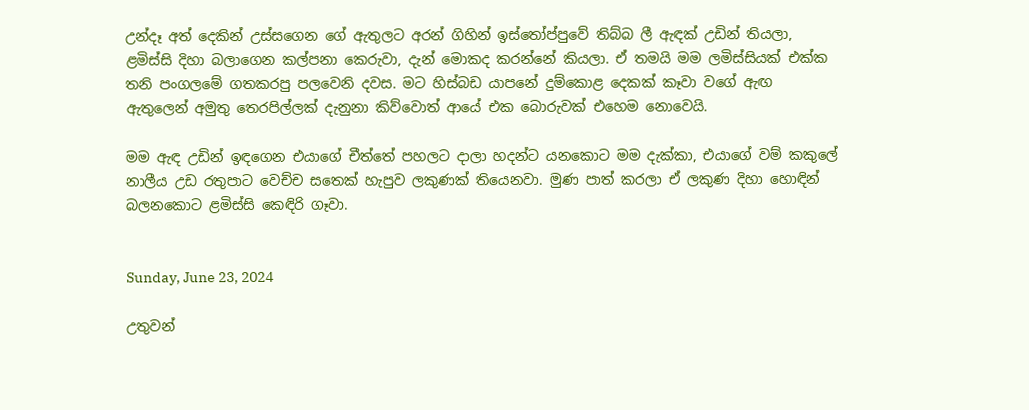උන්දෑ අත් දෙකින් උස්සගෙන ගේ ඇතුලට අරන් ගිහින් ඉස්තෝප්පුවේ තිබ්බ ලී ඇඳක් උඩින් තියලා, ළමිස්සි දිහා බලාගෙන කල්පනා කෙරුවා, දැන් මොකද කරන්නේ කියලා. ඒ තමයි මම ලමිස්සියක් එක්ක තනි පංගලමේ ගතකරපු පලවෙනි දවස. මට හිස්බඩ යාපනේ දුම්කොළ දෙකක් කෑවා වගේ ඇඟ ඇතුලෙන් අමුතු තෙරපිල්ලක් දැනුනා කිව්වොත් ආයේ එක බොරුවක් එහෙම නොවෙයි.

මම ඇඳ උඩින් ඉඳගෙන එයාගේ චීත්තේ පහලට දාලා හදන්ට යනකොට මම දැක්කා, එයාගේ වම් කකුලේ නාලීය උඩ රතුපාට වෙච්ච සතෙක් හැපුව ලකුණක් තියෙනවා. මුණ පාත් කරලා ඒ ලකුණ දිහා හොඳින් බලනකොට ළමිස්සි කෙඳිරි ගෑවා.


Sunday, June 23, 2024

උතුවන්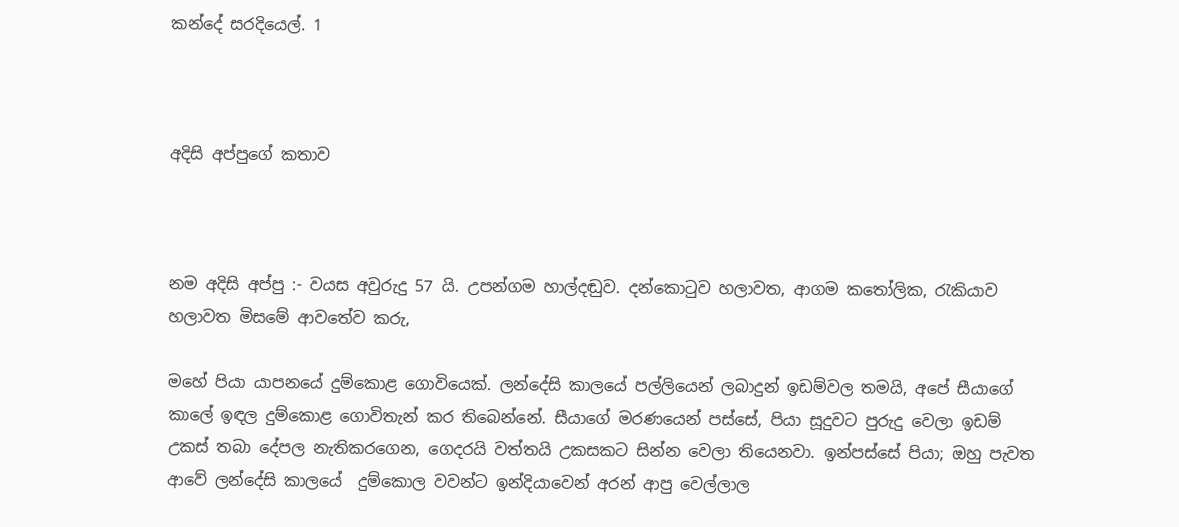කන්දේ සරදියෙල්. 1



අදිසි අප්පුගේ කතාව



නම අදිසි අප්පු :- වයස අවුරුදු 57 යි. උපන්ගම හාල්දඬුව. දන්කොටුව හලාවත, ආගම කතෝලික, රැකියාව හලාවත මිසමේ ආවතේව කරු,

මහේ පියා යාපනයේ දුම්කොළ ගොවියෙක්. ලන්දේසි කාලයේ පල්ලියෙන් ලබාදුන් ඉඩම්වල තමයි, අපේ සීයාගේ කාලේ ඉඳල දුම්කොළ ගොවිතැන් කර තිබෙන්නේ. සීයාගේ මරණයෙන් පස්සේ, පියා සූදුවට පුරුදු වෙලා ඉඩම් උකස් තබා දේපල නැතිකරගෙන, ගෙදරයි වත්තයි උකසකට සින්න වෙලා තියෙනවා. ඉන්පස්සේ පියා; ඔහු පැවත ආවේ ලන්දේසි කාලයේ  දුම්කොල වවන්ට ඉන්දියාවෙන් අරන් ආපු වෙල්ලාල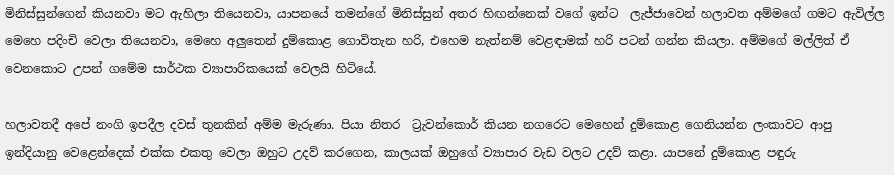මිනිස්සුන්ගෙන් කියනවා මට ඇහිලා තියෙනවා, යාපනයේ තමන්ගේ මිනිස්සුන් අතර හිඟන්නෙක් වගේ ඉන්ට  ලැජ්ජාවෙන් හලාවත අම්මගේ ගමට ඇවිල්ල මෙහෙ පදිංචි වෙලා තියෙනවා, මෙහෙ අලුතෙන් දුම්කොළ ගොවිතැන හරි, එහෙම නැත්නම් වෙළඳාමක් හරි පටන් ගන්න කියලා. අම්මගේ මල්ලිත් ඒ වෙනකොට උපන් ගමේම සාර්ථක ව්‍යාපාරිකයෙක් වෙලයි හිටියේ.

හලාවතදී අපේ නංගි ඉපදීල දවස් තුනකින් අම්ම මැරුණා. පියා නිතර  ට්‍රැවන්කොර් කියන නගරෙට මෙහෙන් දුම්කොළ ගෙනියන්න ලංකාවට ආපු ඉන්දියානු වෙළෙන්දෙක් එක්ක එකතු වෙලා ඔහුට උදව් කරගෙන, කාලයක් ඔහුගේ ව්‍යාපාර වැඩ වලට උදව් කළා. යාපනේ දුම්කොළ පඳුරු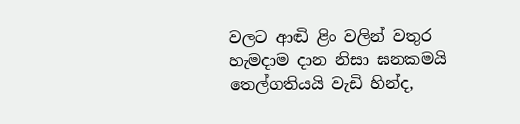වලට ආඬි ළිං වලින් වතුර හැමදාම දාන නිසා ඝනකමයි තෙල්ගතියයි වැඩි හින්ද,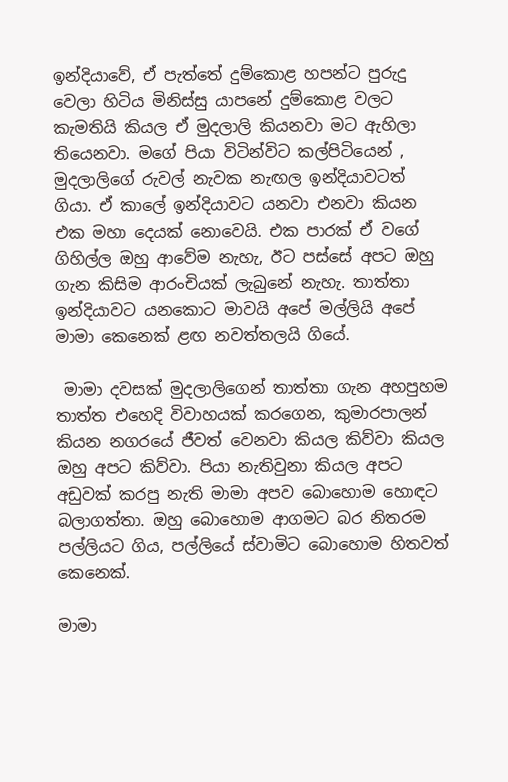ඉන්දියාවේ, ඒ පැත්තේ දුම්කොළ හපන්ට පුරුදු වෙලා හිටිය මිනිස්සු යාපනේ දුම්කොළ වලට  කැමතියි කියල ඒ මුදලාලි කියනවා මට ඇහිලා තියෙනවා. මගේ පියා විටින්විට කල්පිටියෙන් , මුදලාලිගේ රුවල් නැවක නැඟල ඉන්දියාවටත් ගියා. ඒ කාලේ ඉන්දියාවට යනවා එනවා කියන එක මහා දෙයක් නොවෙයි. එක පාරක් ඒ වගේ ගිහිල්ල ඔහු ආවේම නැහැ, ඊට පස්සේ අපට ඔහු ගැන කිසිම ආරංචියක් ලැබුනේ නැහැ. තාත්තා ඉන්දියාවට යනකොට මාවයි අපේ මල්ලියි අපේ මාමා කෙනෙක් ළඟ නවත්තලයි ගියේ.

 මාමා දවසක් මුදලාලිගෙන් තාත්තා ගැන අහපුහම තාත්ත එහෙදි විවාහයක් කරගෙන, කුමාරපාලන් කියන නගරයේ ජීවත් වෙනවා කියල කිව්වා කියල ඔහු අපට කිව්වා. පියා නැතිවුනා කියල අපට අඩුවක් කරපු නැති මාමා අපව බොහොම හොඳට බලාගත්තා. ඔහු බොහොම ආගමට බර නිතරම පල්ලියට ගිය, පල්ලියේ ස්වාමිට බොහොම හිතවත් කෙනෙක්.

මාමා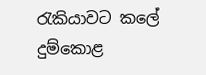රැකියාවට කලේ දුම්කොළ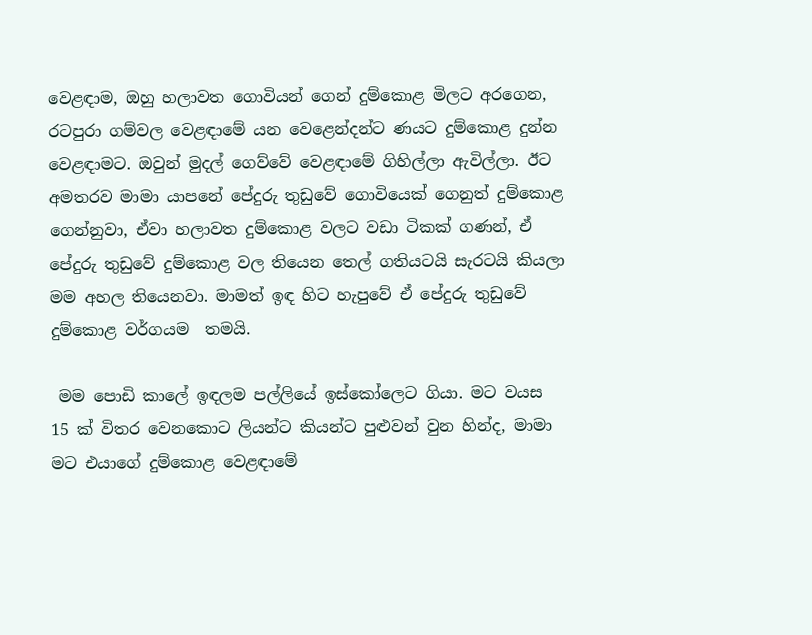වෙළඳාම, ඔහු හලාවත ගොවියන් ගෙන් දුම්කොළ මිලට අරගෙන, රටපුරා ගම්වල වෙළඳාමේ යන වෙළෙන්දන්ට ණයට දුම්කොළ දුන්න වෙළඳාමට. ඔවුන් මුදල් ගෙව්වේ වෙළඳාමේ ගිහිල්ලා ඇවිල්ලා. ඊට අමතරව මාමා යාපනේ පේදුරු තුඩුවේ ගොවියෙක් ගෙනුත් දුම්කොළ ගෙන්නුවා, ඒවා හලාවත දුම්කොළ වලට වඩා ටිකක් ගණන්, ඒ පේදුරු තුඩුවේ දුම්කොළ වල තියෙන තෙල් ගතියටයි සැරටයි කියලා මම අහල තියෙනවා. මාමත් ඉඳ හිට හැපුවේ ඒ පේදුරු තුඩුවේ දුම්කොළ වර්ගයම  තමයි.

 මම පොඩි කාලේ ඉඳලම පල්ලියේ ඉස්කෝලෙට ගියා. මට වයස 15 ක් විතර වෙනකොට ලියන්ට කියන්ට පුළුවන් වුන හින්ද, මාමා මට එයාගේ දුම්කොළ වෙළඳාමේ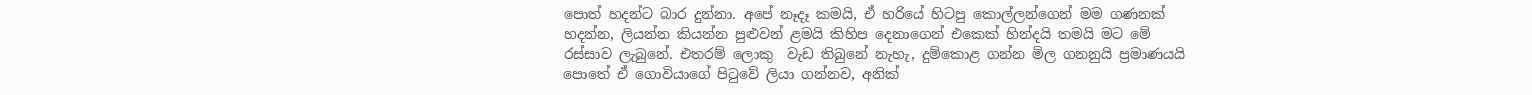පොත් හදන්ට බාර දුන්නා. අපේ නෑදෑ කමයි, ඒ හරියේ හිටපු කොල්ලන්ගෙන් මම ගණනක් හදන්න, ලියන්න කියන්න පුළුවන් ළමයි කිහිප දෙනාගෙන් එකෙක් හින්දයි තමයි මට මේ රස්සාව ලැබුනේ. එතරම් ලොකු  වැඩ තිබුනේ නැහැ, දුම්කොළ ගන්න මිල ගනනුයි ප්‍රමාණයයි පොතේ ඒ ගොවියාගේ පිටුවේ ලියා ගන්නව, අනික්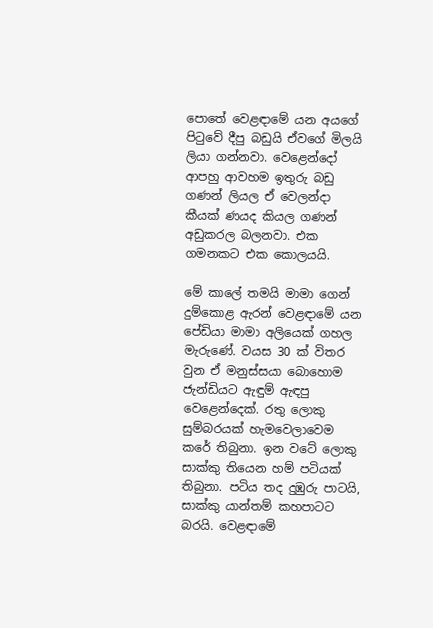පොතේ වෙළඳාමේ යන අයගේ පිටුවේ දීපු බඩුයි ඒවගේ මිලයි ලියා ගන්නවා. වෙළෙන්දෝ ආපහු ආවහම ඉතුරු බඩු ගණන් ලියල ඒ වෙලන්දා කීයක් ණයද කියල ගණන් අඩුකරල බලනවා. එක ගමනකට එක කොලයයි.

මේ කාලේ තමයි මාමා ගෙන් දුම්කොළ ඇරන් වෙළඳාමේ යන පේඩියා මාමා අලියෙක් ගහල මැරුණේ. වයස 30 ක් විතර වුන ඒ මනුස්සයා බොහොම ජැන්ඩියට ඇඳුම් ඇඳපු වෙළෙන්දෙක්. රතු ලොකු සුම්බරයක් හැමවෙලාවෙම කරේ තිබුනා. ඉන වටේ ලොකු සාක්කු තියෙන හම් පටියක් තිබුනා. පටිය තද දුඹුරු පාටයි, සාක්කු යාන්තම් කහපාටට බරයි. වෙළඳාමේ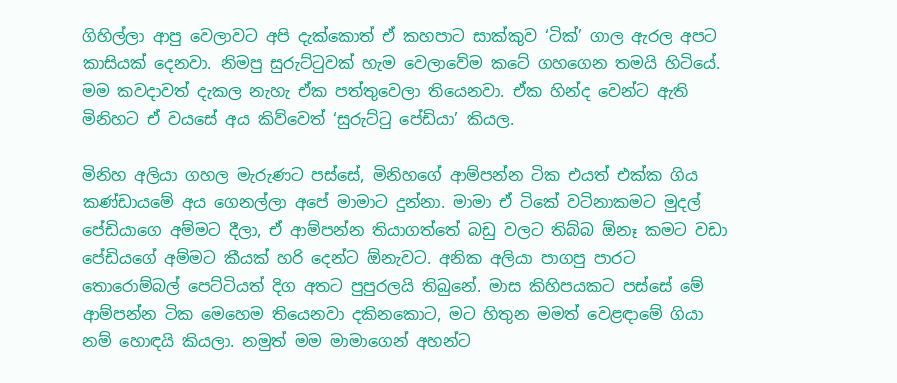ගිහිල්ලා ආපු වෙලාවට අපි දැක්කොත් ඒ කහපාට සාක්කුව ‘ටික්’ ගාල ඇරල අපට කාසියක් දෙනවා. නිමපු සුරුට්ටුවක් හැම වෙලාවේම කටේ ගහගෙන තමයි හිටියේ. මම කවදාවත් දැකල නැහැ ඒක පත්තුවෙලා තියෙනවා. ඒක හින්ද වෙන්ට ඇති මිනිහට ඒ වයසේ අය කිව්වෙත් ‘සුරුට්ටු පේඩියා’ කියල.

මිනිහ අලියා ගහල මැරුණට පස්සේ, මිනිහගේ ආම්පන්න ටික එයත් එක්ක ගිය කණ්ඩායමේ අය ගෙනල්ලා අපේ මාමාට දුන්නා. මාමා ඒ ටිකේ වටිනාකමට මුදල් පේඩියාගෙ අම්මට දීලා, ඒ ආම්පන්න තියාගත්තේ බඩු වලට තිබ්බ ඕනෑ කමට වඩා පේඩියගේ අම්මට කීයක් හරි දෙන්ට ඕනැවට. අනික අලියා පාගපු පාරට තොරොම්බල් පෙට්ටියත් දිග අතට පුපුරලයි තිබුනේ. මාස කිහිපයකට පස්සේ මේ ආම්පන්න ටික මෙහෙම තියෙනවා දකිනකොට, මට හිතුන මමත් වෙළඳාමේ ගියා නම් හොඳයි කියලා. නමුත් මම මාමාගෙන් අහන්ට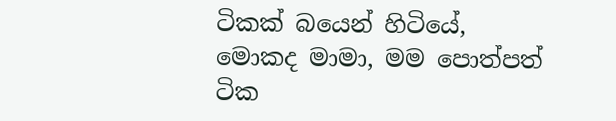ටිකක් බයෙන් හිටියේ, මොකද මාමා, මම පොත්පත් ටික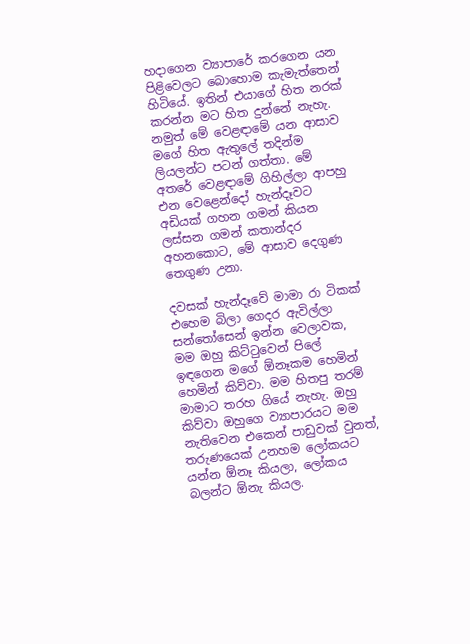හදාගෙන ව්‍යාපාරේ කරගෙන යන පිළිවෙලට බොහොම කැමැත්තෙන් හිටියේ. ඉතින් එයාගේ හිත නරක් කරන්න මට හිත දුන්නේ නැහැ. නමුත් මේ වෙළඳාමේ යන ආසාව මගේ හිත ඇතුලේ තදින්ම ලියලන්ට පටන් ගත්තා. මේ අතරේ වෙළඳාමේ ගිහිල්ලා ආපහු එන වෙළෙන්දෝ හැන්දෑවට අඩියක් ගහන ගමන් කියන ලස්සන ගමන් කතාන්දර අහනකොට, මේ ආසාව දෙගුණ තෙගුණ උනා.

දවසක් හැන්දෑවේ මාමා රා ටිකක් එහෙම බිලා ගෙදර ඇවිල්ලා සන්තෝසෙන් ඉන්න වෙලාවක, මම ඔහු කිට්ටුවෙන් පිලේ ඉඳගෙන මගේ ඕනෑකම හෙමින් හෙමින් කිව්වා. මම හිතපු තරම් මාමාට තරහ ගියේ නැහැ. ඔහු කිව්වා ඔහුගෙ ව්‍යාපාරයට මම නැතිවෙන එකෙන් පාඩුවක් වුනත්, තරුණයෙක් උනහම ලෝකයට යන්න ඕනෑ කියලා, ලෝකය බලන්ට ඕනැ කියල.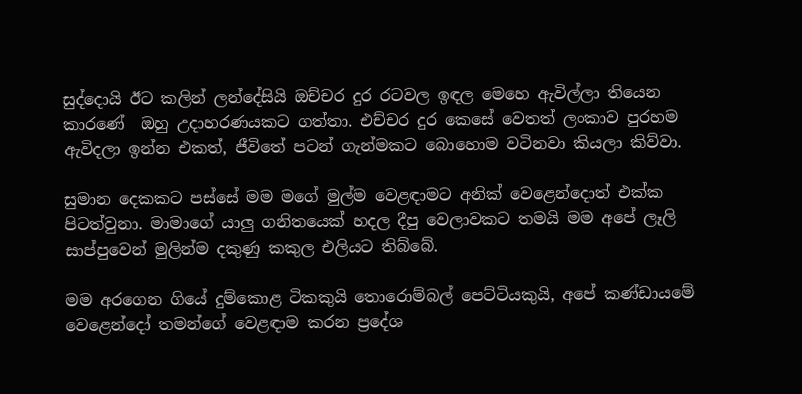සුද්දොයි ඊට කලින් ලන්දේසියි ඔච්චර දුර රටවල ඉඳල මෙහෙ ඇවිල්ලා තියෙන කාරණේ  ඔහු උදාහරණයකට ගත්තා. එච්චර දුර කෙසේ වෙතත් ලංකාව පුරහම ඇවිදලා ඉන්න එකත්, ජීවිතේ පටන් ගැන්මකට බොහොම වටිනවා කියලා කිව්වා.

සුමාන දෙකකට පස්සේ මම මගේ මුල්ම වෙළඳාමට අනික් වෙළෙන්දොත් එක්ක පිටත්වුනා. මාමාගේ යාලු ගනිතයෙක් හදල දීපු වෙලාවකට තමයි මම අපේ ලෑලි සාප්පුවෙන් මුලින්ම දකුණු කකුල එලියට තිබ්බේ.

මම අරගෙන ගියේ දුම්කොළ ටිකකුයි තොරොම්බල් පෙට්ටියකුයි, අපේ කණ්ඩායමේ වෙළෙන්දෝ තමන්ගේ වෙළඳාම කරන ප්‍රදේශ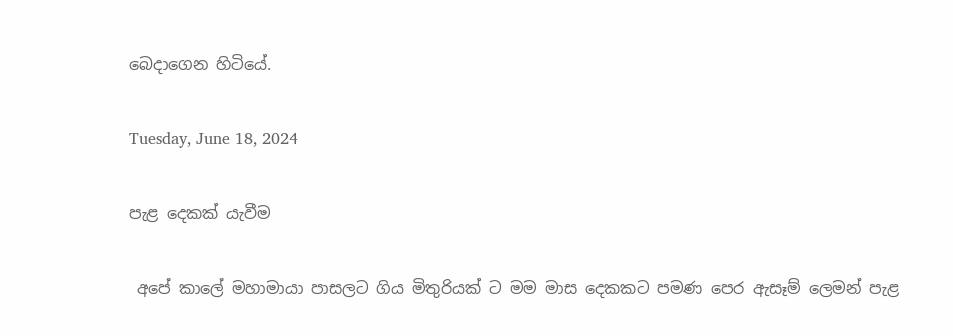බෙදාගෙන හිටියේ.

Tuesday, June 18, 2024

පැළ දෙකක් යැවීම

 අපේ කාලේ මහාමායා පාසලට ගිය මිතුරියක් ට මම මාස දෙකකට පමණ පෙර ඇසෑම් ලෙමන් පැළ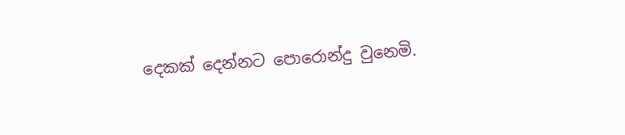දෙකක් දෙන්නට පොරොන්දු වුනෙමි.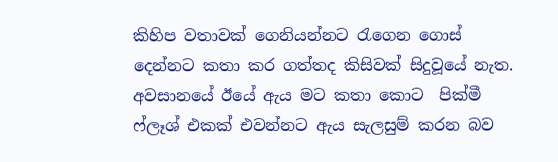කිහිප වතාවක් ගෙනියන්නට රැගෙන ගොස් දෙන්නට කතා කර ගත්තද කිසිවක් සිදුවූයේ නැත. අවසානයේ ඊයේ ඇය මට කතා කොට  පික්මී ෆ්ලෑශ් එකක් එවන්නට ඇය සැලසුම් කරන බව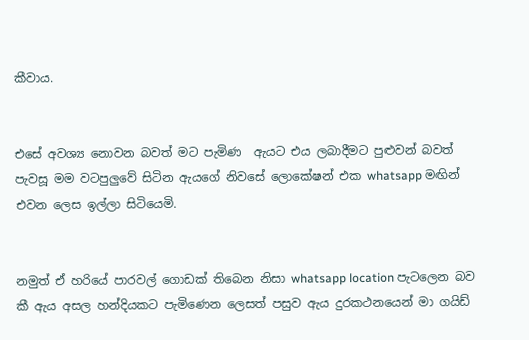කීවාය.


එසේ අවශ්‍ය නොවන බවත් මට පැමිණ  ඇයට එය ලබාදීමට පුළුවන් බවත් පැවසූ මම වටපුලුවේ සිටින ඇයගේ නිවසේ ලොකේෂන් එක whatsapp මඟින් එවන ලෙස ඉල්ලා සිටියෙමි.


නමුත් ඒ හරියේ පාරවල් ගොඩක් තිබෙන නිසා whatsapp location පැටලෙන බව කී ඇය අසල හන්දියකට පැමිණෙන ලෙසත් පසුව ඇය දුරකථනයෙන් මා ගයිඩ්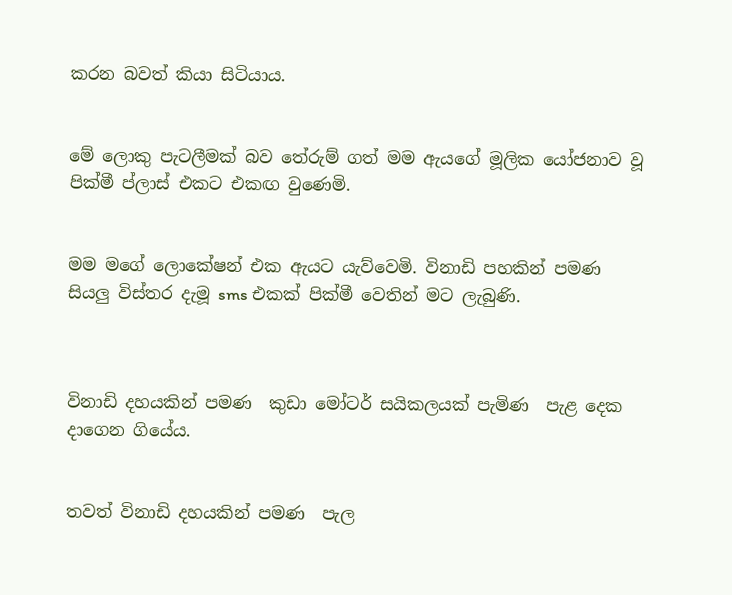කරන බවත් කියා සිටියාය.


මේ ලොකු පැටලීමක් බව තේරුම් ගත් මම ඇයගේ මූලික යෝජනාව වූ පික්මී ප්ලාස් එකට එකඟ වුණෙමි.


මම මගේ ලොකේෂන් එක ඇයට යැව්වෙමි. විනාඩි පහකින් පමණ  සියලු විස්තර දැමූ sms එකක් පික්මී වෙතින් මට ලැබුණි.



විනාඩි දහයකින් පමණ  කුඩා මෝටර් සයිකලයක් පැමිණ  පැළ දෙක දාගෙන ගියේය.


තවත් විනාඩි දහයකින් පමණ  පැල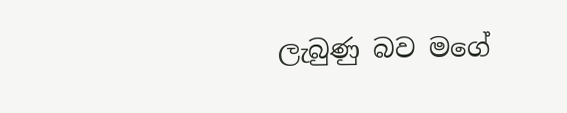ලැබුණු බව මගේ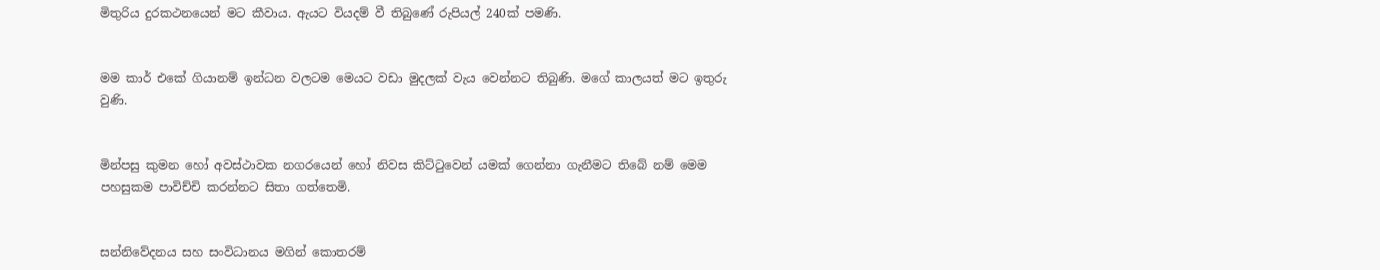මිතුරිය දුරකථනයෙන් මට කීවාය. ඇයට වියදම් වී තිබුණේ රුපියල් 240ක් පමණි.


මම කාර් එකේ ගියානම් ඉන්ධන වලටම මෙයට වඩා මුදලක් වැය වෙන්නට තිබුණි. මගේ කාලයත් මට ඉතුරු වුණි.


මින්පසු කුමන හෝ අවස්ථාවක නගරයෙන් හෝ නිවස කිට්ටුවෙන් යමක් ගෙන්නා ගැනීමට තිබේ නම් මෙම පහසුකම පාවිච්චි කරන්නට සිතා ගත්තෙමි.


සන්නිවේදනය සහ සංවිධානය මගින් කොතරම්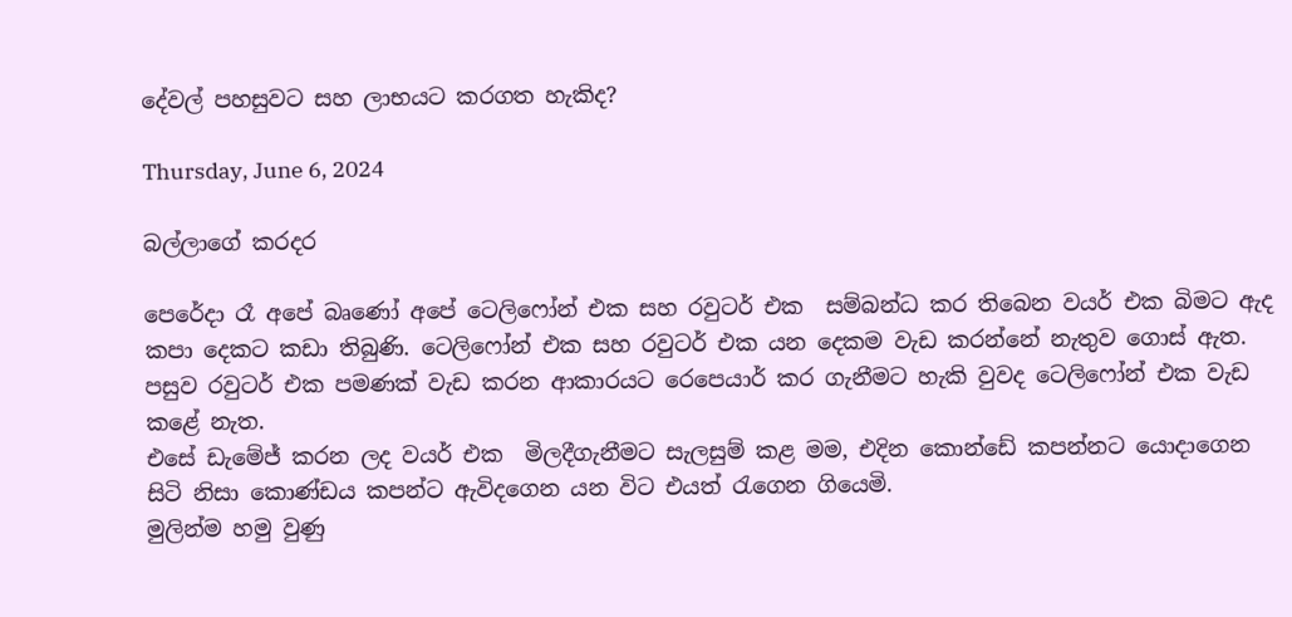දේවල් පහසුවට සහ ලාභයට කරගත හැකිද?

Thursday, June 6, 2024

බල්ලාගේ කරදර

පෙරේදා රෑ අපේ බෘණෝ අපේ ටෙලිෆෝන් එක සහ රවුටර් එක  සම්බන්ධ කර තිබෙන වයර් එක බිමට ඇද කපා දෙකට කඩා තිබුණි. ටෙලිෆෝන් එක සහ රවුටර් එක යන දෙකම වැඩ කරන්නේ නැතුව ගොස් ඇත.
පසුව රවුටර් එක පමණක් වැඩ කරන ආකාරයට රෙපෙයාර් කර ගැනීමට හැකි වුවද ටෙලිෆෝන් එක වැඩ කළේ නැත.
එසේ ඩැමේජ් කරන ලද වයර් එක  මිලදීගැනීමට සැලසුම් කළ මම, එදින කොන්ඩේ කපන්නට යොදාගෙන සිටි නිසා කොණ්ඩය කපන්ට ඇවිදගෙන යන විට එයත් රැගෙන ගියෙමි.
මුලින්ම හමු වුණු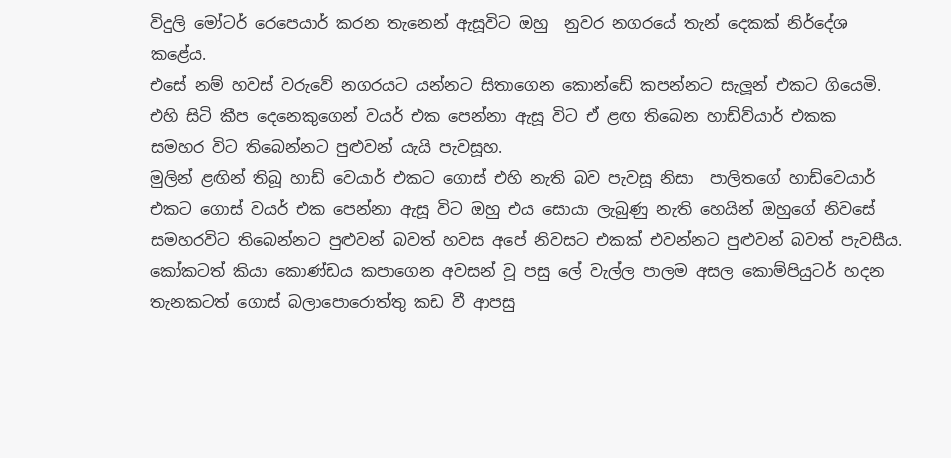විදුලි මෝටර් රෙපෙයාර් කරන තැනෙන් ඇසූවිට ඔහු  නුවර නගරයේ තැන් දෙකක් නිර්දේශ කළේය.
එසේ නම් හවස් වරුවේ නගරයට යන්නට සිතාගෙන කොන්ඩේ කපන්නට සැලූන් එකට ගියෙමි. එහි සිටි කීප දෙනෙකුගෙන් වයර් එක පෙන්නා ඇසූ විට ඒ ළඟ තිබෙන හාඩ්ව්යාර් එකක  සමහර විට තිබෙන්නට පුළුවන් යැයි පැවසූහ.
මුලින් ළඟින් තිබූ හාඩ් වෙයාර් එකට ගොස් එහි නැති බව පැවසූ නිසා  පාලිතගේ හාඩ්වෙයාර් එකට ගොස් වයර් එක පෙන්නා ඇසූ විට ඔහු එය සොයා ලැබුණු නැති හෙයින් ඔහුගේ නිවසේ සමහරවිට තිබෙන්නට පුළුවන් බවත් හවස අපේ නිවසට එකක් එවන්නට පුළුවන් බවත් පැවසීය.
කෝකටත් කියා කොණ්ඩය කපාගෙන අවසන් වූ පසු ලේ වැල්ල පාලම අසල කොම්පියුටර් හදන තැනකටත් ගොස් බලාපොරොත්තු කඩ වී ආපසු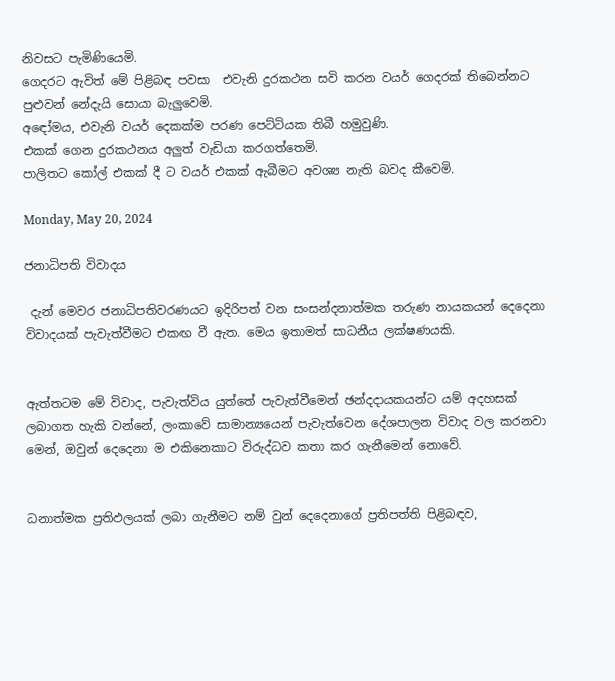නිවසට පැමිණියෙමි.
ගෙදරට ඇවිත් මේ පිළිබඳ පවසා  එවැනි දුරකථන සවි කරන වයර් ගෙදරක් තිබෙන්නට පුළුවන් නේදැයි සොයා බැලුවෙමි.
අඳෝමය, එවැනි වයර් දෙකක්ම පරණ පෙට්ටියක තිබී හමුවුණි.
එකක් ගෙන දුරකථනය අලුත් වැඩියා කරගත්තෙමි.
පාලිතට කෝල් එකක් දී ට වයර් එකක් ඇබීමට අවශ්‍ය නැති බවද කීවෙමි.

Monday, May 20, 2024

ජනාධිපති විවාදය

 දැන් මෙවර ජනාධිපතිවරණයට ඉදිරිපත් වන සංසන්දනාත්මක තරුණ නායකයන් දෙදෙනා විවාදයක් පැවැත්වීමට එකඟ වී ඇත. මෙය ඉතාමත් සාධනීය ලක්ෂණයකි.


ඇත්තටම මේ විවාද, පැවැත්විය යුත්තේ පැවැත්වීමෙන් ඡන්දදායකයන්ට යම් අදහසක් ලබාගත හැකි වන්නේ, ලංකාවේ සාමාන්‍යයෙන් පැවැත්වෙන දේශපාලන විවාද වල කරනවා මෙන්, ඔවුන් දෙදෙනා ම එකිනෙකාට විරුද්ධව කතා කර ගැනීමෙන් නොවේ.


ධනාත්මක ප්‍රතිඵලයක් ලබා ගැනීමට නම් වුන් දෙදෙනාගේ ප්‍රතිපත්ති පිළිබඳව,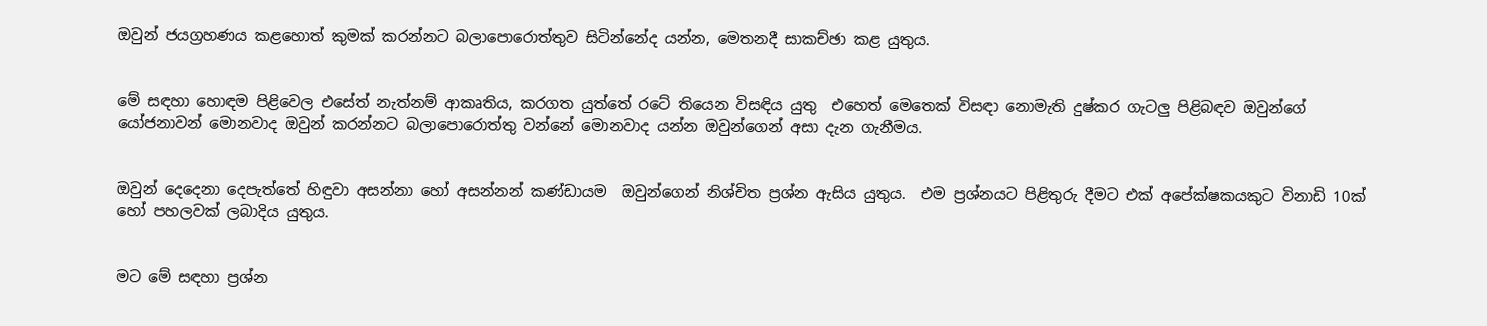ඔවුන් ජයග්‍රහණය කළහොත් කුමක් කරන්නට බලාපොරොත්තුව සිටින්නේද යන්න, මෙතනදී සාකච්ඡා කළ යුතුය.


මේ සඳහා හොඳම පිළිවෙල එසේත් නැත්නම් ආකෘතිය, කරගත යුත්තේ රටේ තියෙන විසඳිය යුතු  එහෙත් මෙතෙක් විසඳා නොමැති දුෂ්කර ගැටලු පිළිබඳව ඔවුන්ගේ යෝජනාවන් මොනවාද ඔවුන් කරන්නට බලාපොරොත්තු වන්නේ මොනවාද යන්න ඔවුන්ගෙන් අසා දැන ගැනීමය.


ඔවුන් දෙදෙනා දෙපැත්තේ හිඳුවා අසන්නා හෝ අසන්නන් කණ්ඩායම  ඔවුන්ගෙන් නිශ්චිත ප්‍රශ්න ඇසිය යුතුය.  එම ප්‍රශ්නයට පිළිතුරු දීමට එක් අපේක්ෂකයකුට විනාඩි 10ක් හෝ පහලවක් ලබාදිය යුතුය.


මට මේ සඳහා ප්‍රශ්න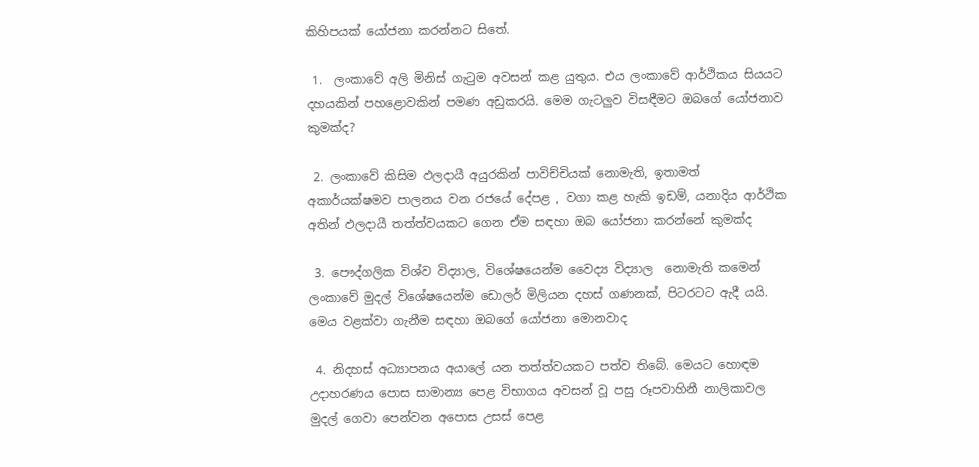කිහිපයක් යෝජනා කරන්නට සිතේ.

 1.  ලංකාවේ අලි මිනිස් ගැටුම අවසන් කළ යුතුය. එය ලංකාවේ ආර්ථිකය සියයට දහයකින් පහළොවකින් පමණ අඩුකරයි. මෙම ගැටලුව විසඳීමට ඔබගේ යෝජනාව කුමක්ද?

 2. ලංකාවේ කිසිම ඵලදායී අයුරකින් පාවිච්චියක් නොමැති, ඉතාමත් අකාර්යක්ෂමව පාලනය වන රජයේ දේපළ , වගා කළ හැකි ඉඩම්, යනාදිය ආර්ථික අතින් ඵලදායී තත්ත්වයකට ගෙන ඒම සඳහා ඔබ යෝජනා කරන්නේ කුමක්ද

 3. පෞද්ගලික විශ්ව විද්‍යාල, විශේෂයෙන්ම වෛද්‍ය විද්‍යාල  නොමැති කමෙන් ලංකාවේ මුදල් විශේෂයෙන්ම ඩොලර් මිලියන දහස් ගණනක්, පිටරටට ඇදී යයි. මෙය වළක්වා ගැනීම සඳහා ඔබගේ යෝජනා මොනවාද

 4. නිදහස් අධ්‍යාපනය අයාලේ යන තත්ත්වයකට පත්ව තිබේ. මෙයට හොඳම උදාහරණය පොස සාමාන්‍ය පෙළ විභාගය අවසන් වූ පසු රූපවාහිනී නාලිකාවල  මුදල් ගෙවා පෙන්වන අපොස උසස් පෙළ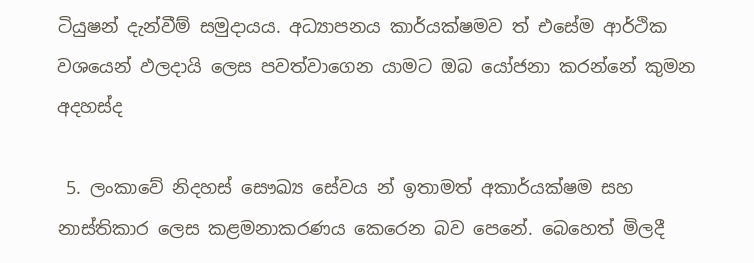ටියුෂන් දැන්වීම් සමුදායය. අධ්‍යාපනය කාර්යක්ෂමව ත් එසේම ආර්ථික වශයෙන් ඵලදායි ලෙස පවත්වාගෙන යාමට ඔබ යෝජනා කරන්නේ කුමන අදහස්ද

 5. ලංකාවේ නිදහස් සෞඛ්‍ය සේවය න් ඉතාමත් අකාර්යක්ෂම සහ නාස්තිකාර ලෙස කළමනාකරණය කෙරෙන බව පෙනේ. බෙහෙත් මිලදී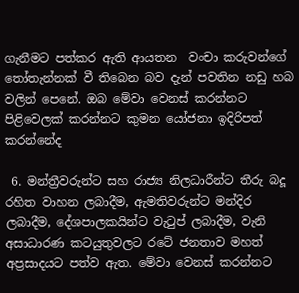ගැනීමට පත්කර ඇති ආයතන  වංචා කරුවන්ගේ තෝතැන්නක් වී තිබෙන බව දැන් පවතින නඩු හබ වලින් පෙනේ. ඔබ මේවා වෙනස් කරන්නට පිළිවෙලක් කරන්නට කුමන යෝජනා ඉදිරිපත් කරන්නේද

 6. මන්ත්‍රීවරුන්ට සහ රාජ්‍ය නිලධාරීන්ට තීරු බදූ රහිත වාහන ලබාදීම, ඇමතිවරුන්ට මන්දිර ලබාදීම, දේශපාලකයින්ට වැටුප් ලබාදීම, වැනි අසාධාරණ කටයුතුවලට රටේ ජනතාව මහත් අප්‍රසාදයට පත්ව ඇත. මේවා වෙනස් කරන්නට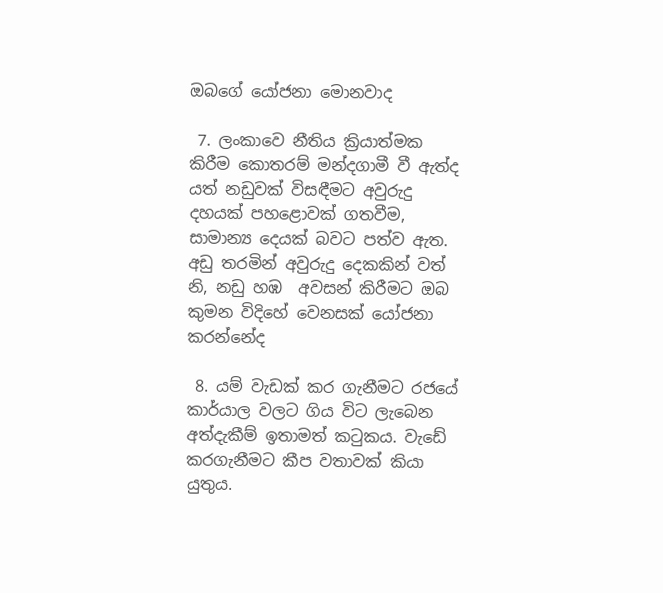ඔබගේ යෝජනා මොනවාද

 7. ලංකාවෙ නීතිය ක්‍රියාත්මක කිරීම කොතරම් මන්දගාමී වී ඇත්ද යත් නඩුවක් විසඳීමට අවුරුදු දහයක් පහළොවක් ගතවීම, සාමාන්‍ය දෙයක් බවට පත්ව ඇත. අඩු තරමින් අවුරුදු දෙකකින් වත් නි, නඩු හඹ  අවසන් කිරීමට ඔබ කුමන විදිහේ වෙනසක් යෝජනා කරන්නේද

 8. යම් වැඩක් කර ගැනීමට රජයේ කාර්යාල වලට ගිය විට ලැබෙන අත්දැකීම් ඉතාමත් කටුකය. වැඩේ කරගැනීමට කීප වතාවක් කියා යුතුය.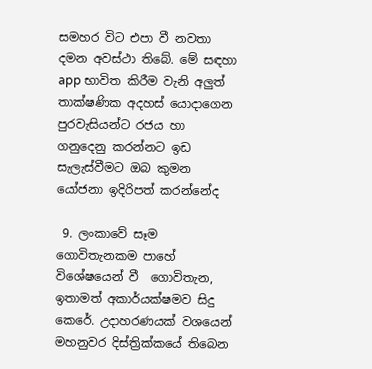සමහර විට එපා වී නවතා දමන අවස්ථා තිබේ. මේ සඳහා app භාවිත කිරීම වැනි අලුත් තාක්ෂණික අදහස් යොදාගෙන පුරවැසියන්ට රජය හා ගනුදෙනු කරන්නට ඉඩ සැලැස්වීමට ඔබ කුමන යෝජනා ඉදිරිපත් කරන්නේද

 9. ලංකාවේ සෑම ගොවිතැනකම පාහේ විශේෂයෙන් වී  ගොවිතැන, ඉතාමත් අකාර්යක්ෂමව සිදු කෙරේ. උදාහරණයක් වශයෙන් මහනුවර දිස්ත්‍රික්කයේ තිබෙන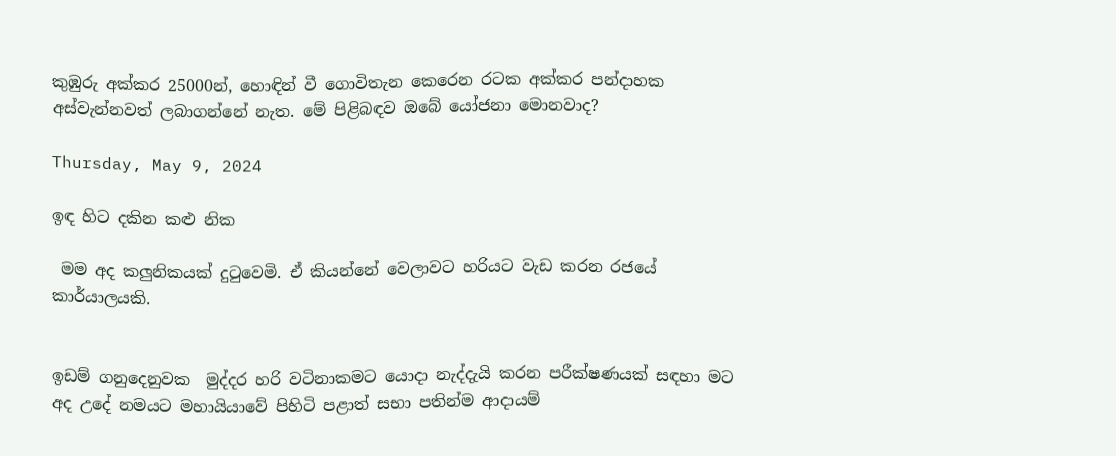කුඹුරු අක්කර 25000න්, හොඳින් වී ගොවිතැන කෙරෙන රටක අක්කර පන්දාහක අස්වැන්නවත් ලබාගන්නේ නැත. මේ පිළිබඳව ඔබේ යෝජනා මොනවාද?

Thursday, May 9, 2024

ඉඳ හිට දකින කළු නික

 මම අද කලුනිකයක් දුටුවෙමි. ඒ කියන්නේ වෙලාවට හරියට වැඩ කරන රජයේ කාර්යාලයකි.


ඉඩම් ගනුදෙනුවක  මුද්දර හරි වටිනාකමට යොදා නැද්දැයි කරන පරීක්ෂණයක් සඳහා මට අද උදේ නමයට මහායියාවේ පිහිටි පළාත් සභා පතින්ම ආදායම්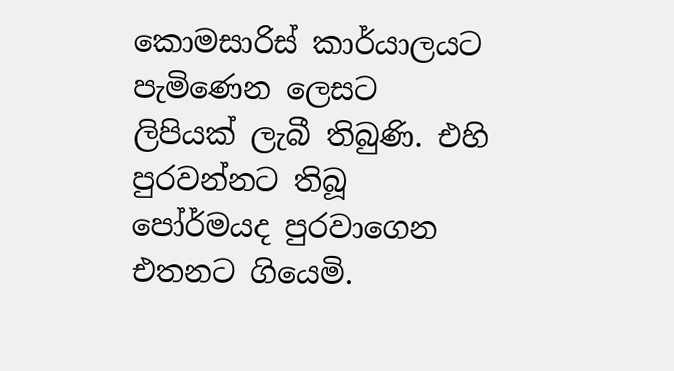කොමසාරිස් කාර්යාලයට පැමිණෙන ලෙසට ලිපියක් ලැබී තිබුණි. එහි පුරවන්නට තිබූ පෝර්මයද පුරවාගෙන එතනට ගියෙමි.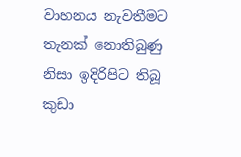වාහනය නැවතීමට තැනක් නොතිබුණු නිසා ඉදිරිපිට තිබූ කුඩා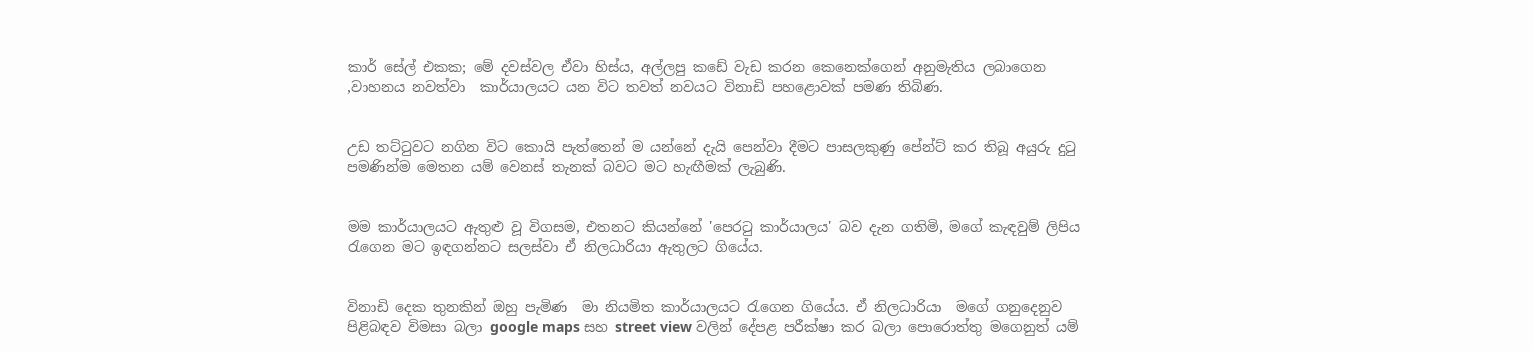කාර් සේල් එකක; මේ දවස්වල ඒවා හිස්ය, අල්ලපු කඩේ වැඩ කරන කෙනෙක්ගෙන් අනුමැතිය ලබාගෙන ,වාහනය නවත්වා  කාර්යාලයට යන විට තවත් නවයට විනාඩි පහළොවක් පමණ තිබිණ.


උඩ තට්ටුවට නගින විට කොයි පැත්තෙන් ම යන්නේ දැයි පෙන්වා දීමට පාසලකුණු පේන්ට් කර තිබූ අයුරු දුටු පමණින්ම මෙතන යම් වෙනස් තැනක් බවට මට හැඟීමක් ලැබුණි.


මම කාර්යාලයට ඇතුළු වූ විගසම, එතනට කියන්නේ 'පෙරටු කාර්යාලය' බව දැන ගතිමි, මගේ කැඳවුම් ලිපිය රැගෙන මට ඉඳගන්නට සලස්වා ඒ නිලධාරියා ඇතුලට ගියේය.


විනාඩි දෙක තුනකින් ඔහු පැමිණ  මා නියමිත කාර්යාලයට රැගෙන ගියේය. ඒ නිලධාරියා  මගේ ගනුදෙනුව පිළිබඳව විමසා බලා google maps සහ street view වලින් දේපළ පරීක්ෂා කර බලා පොරොත්තු මගෙනුත් යම්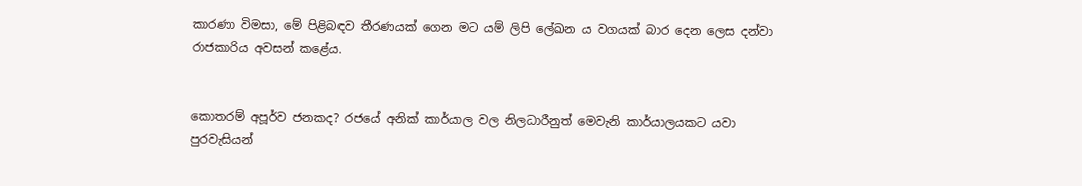කාරණා විමසා, මේ පිළිබඳව තීරණයක් ගෙන මට යම් ලිපි ලේඛන ය වගයක් බාර දෙන ලෙස දන්වා රාජකාරිය අවසන් කළේය.


කොතරම් අපූර්ව ජනකද? රජයේ අනික් කාර්යාල වල නිලධාරීනුත් මෙවැනි කාර්යාලයකට යවා  පුරවැසියන්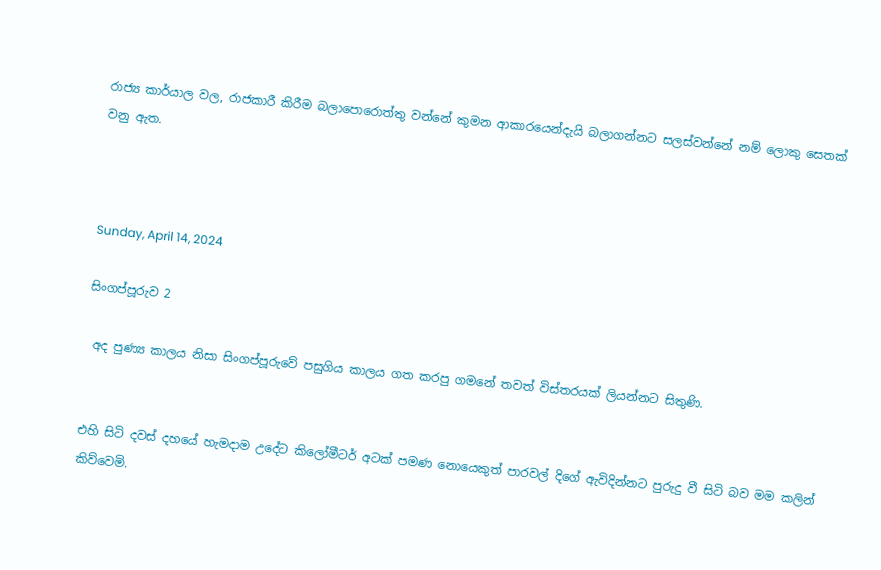රාජ්‍ය කාර්යාල වල, රාජකාරී කිරීම බලාපොරොත්තු වන්නේ කුමන ආකාරයෙන්දැයි බලාගන්නට සලස්වන්නේ නම් ලොකු සෙතක් වනු ඇත.



Sunday, April 14, 2024

සිංගප්පූරුව 2

 අද පුණ්‍ය කාලය නිසා සිංගප්පූරුවේ පසුගිය කාලය ගත කරපු ගමනේ තවත් විස්තරයක් ලියන්නට සිතුණි.


එහි සිටි දවස් දහයේ හැමදාම උදේට කිලෝමීටර් අටක් පමණ නොයෙකුත් පාරවල් දිගේ ඇවිදින්නට පුරුදු වී සිටි බව මම කලින් කිව්වෙමි.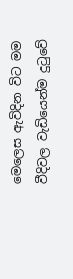මෙලෙස ඇවිදින විට මම වීදිවල වැඩියෙන්ම දුටුවේ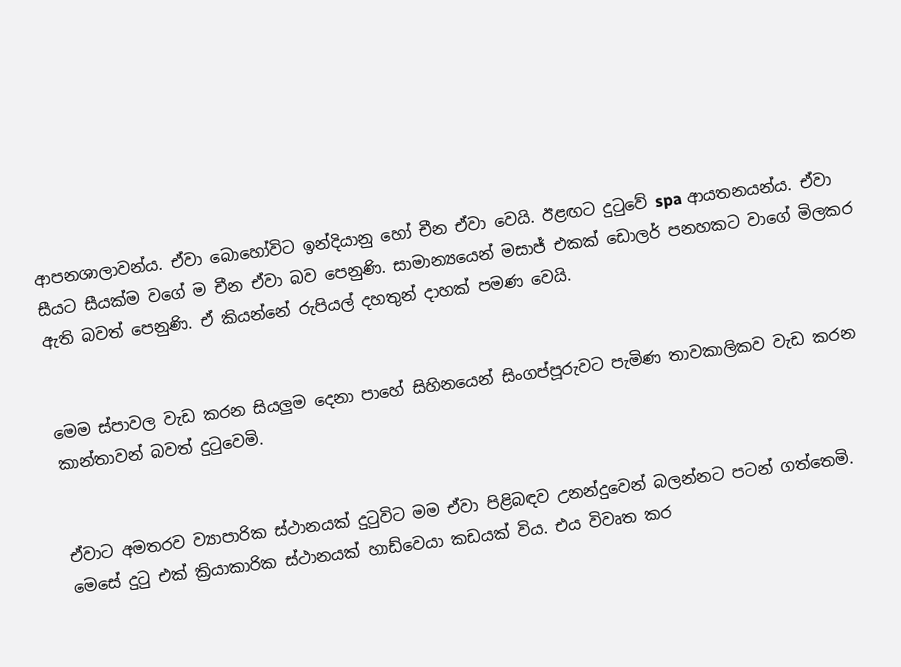ආපනශාලාවන්ය. ඒවා බොහෝවිට ඉන්දියානු හෝ චීන ඒවා වෙයි. ඊළඟට දුටුවේ spa ආයතනයන්ය. ඒවා සීයට සීයක්ම වගේ ම චීන ඒවා බව පෙනුණි. සාමාන්‍යයෙන් මසාජ් එකක් ඩොලර් පනහකට වාගේ මිලකර ඇති බවත් පෙනුණි. ඒ කියන්නේ රුපියල් දහතුන් දාහක් පමණ වෙයි.


මෙම ස්පාවල වැඩ කරන සියලුම දෙනා පාහේ සිහිනයෙන් සිංගප්පූරුවට පැමිණ තාවකාලිකව වැඩ කරන කාන්තාවන් බවත් දුටුවෙමි.


ඒවාට අමතරව ව්‍යාපාරික ස්ථානයක් දුටුවිට මම ඒවා පිළිබඳව උනන්දුවෙන් බලන්නට පටන් ගත්තෙමි. මෙසේ දුටු එක් ක්‍රියාකාරික ස්ථානයක් හාඩ්වෙයා කඩයක් විය. එය විවෘත කර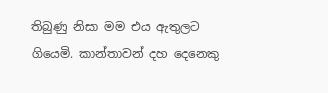තිබුණු නිසා මම එය ඇතුලට ගියෙමි. කාන්තාවන් දහ දෙනෙකු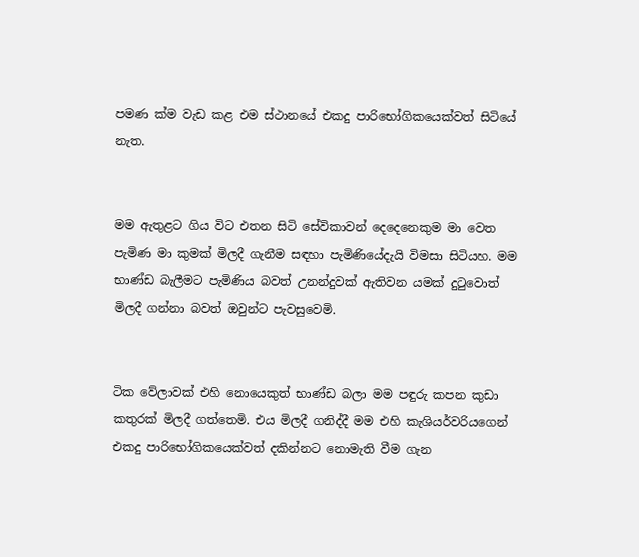පමණ ක්ම වැඩ කළ එම ස්ථානයේ එකදු පාරිභෝගිකයෙක්වත් සිටියේ නැත.


මම ඇතුළට ගිය විට එතන සිටි සේවිකාවන් දෙදෙනෙකුම මා වෙත පැමිණ මා කුමක් මිලදී ගැනීම සඳහා පැමිණියේදැයි විමසා සිටියහ. මම භාණ්ඩ බැලීමට පැමිණිය බවත් උනන්දුවක් ඇතිවන යමක් දුටුවොත් මිලදී ගන්නා බවත් ඔවුන්ට පැවසුවෙමි.


ටික වේලාවක් එහි නොයෙකුත් භාණ්ඩ බලා මම පඳුරු කපන කුඩා කතුරක් මිලදී ගත්තෙමි. එය මිලදී ගනිද්දී මම එහි කැශියර්වරියගෙන් එකදු පාරිභෝගිකයෙක්වත් දකින්නට නොමැති වීම ගැන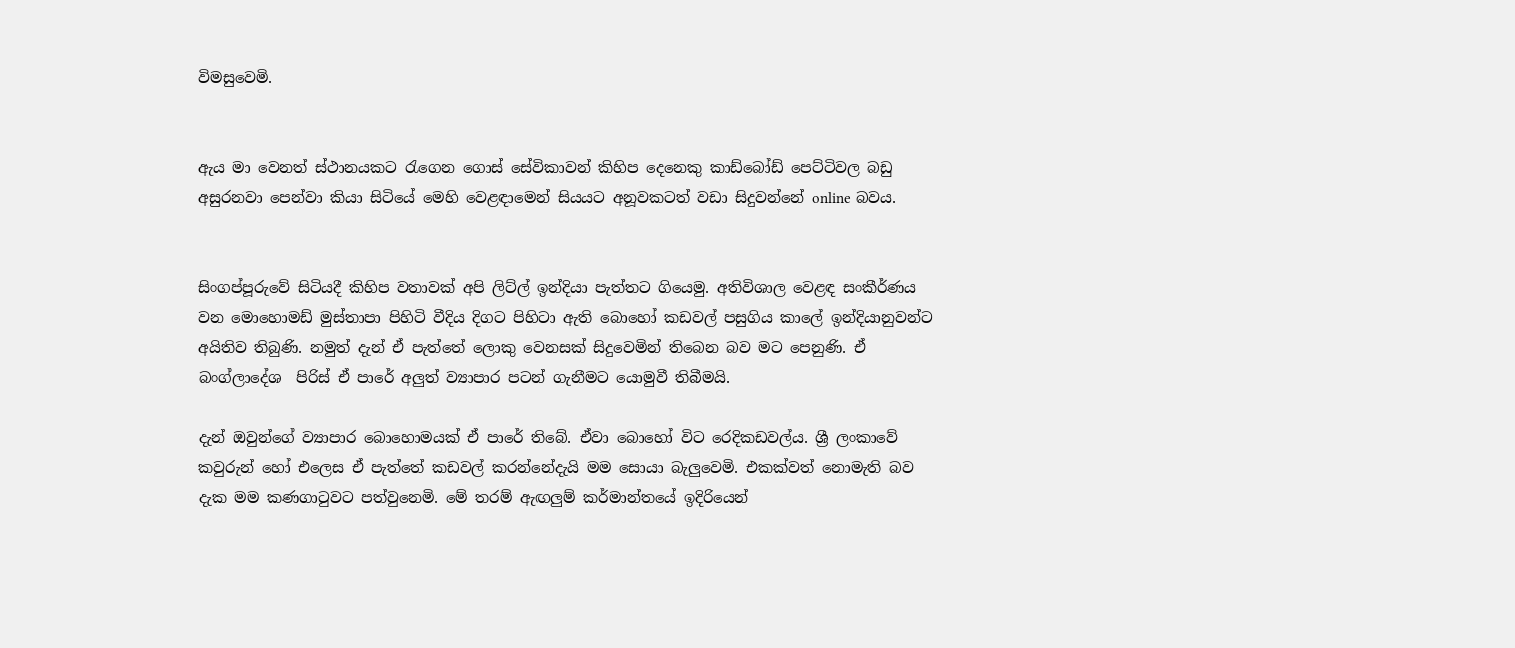විමසුවෙමි.


ඇය මා වෙනත් ස්ථානයකට රැගෙන ගොස් සේවිකාවන් කිහිප දෙනෙකු කාඩ්බෝඩ් පෙට්ටිවල බඩු අසුරනවා පෙන්වා කියා සිටියේ මෙහි වෙළඳාමෙන් සියයට අනූවකටත් වඩා සිදුවන්නේ online බවය.


සිංගප්පූරුවේ සිටියදී කිහිප වතාවක් අපි ලිට්ල් ඉන්දියා පැත්තට ගියෙමු. අතිවිශාල වෙළඳ සංකීර්ණය වන මොහොමඩ් මුස්තාපා පිහිටි වීදිය දිගට පිහිටා ඇති බොහෝ කඩවල් පසුගිය කාලේ ඉන්දියානුවන්ට අයිතිව තිබුණි. නමුත් දැන් ඒ පැත්තේ ලොකු වෙනසක් සිදුවෙමින් තිබෙන බව මට පෙනුණි. ඒ බංග්ලාදේශ  පිරිස් ඒ පාරේ අලුත් ව්‍යාපාර පටන් ගැනීමට යොමුවී තිබීමයි.

දැන් ඔවුන්ගේ ව්‍යාපාර බොහොමයක් ඒ පාරේ තිබේ. ඒවා බොහෝ විට රෙදිකඩවල්ය. ශ්‍රී ලංකාවේ කවුරුන් හෝ එලෙස ඒ පැත්තේ කඩවල් කරන්නේදැයි මම සොයා බැලුවෙමි. එකක්වත් නොමැති බව දැක මම කණගාටුවට පත්වුනෙමි. මේ තරම් ඇඟලුම් කර්මාන්තයේ ඉදිරියෙන්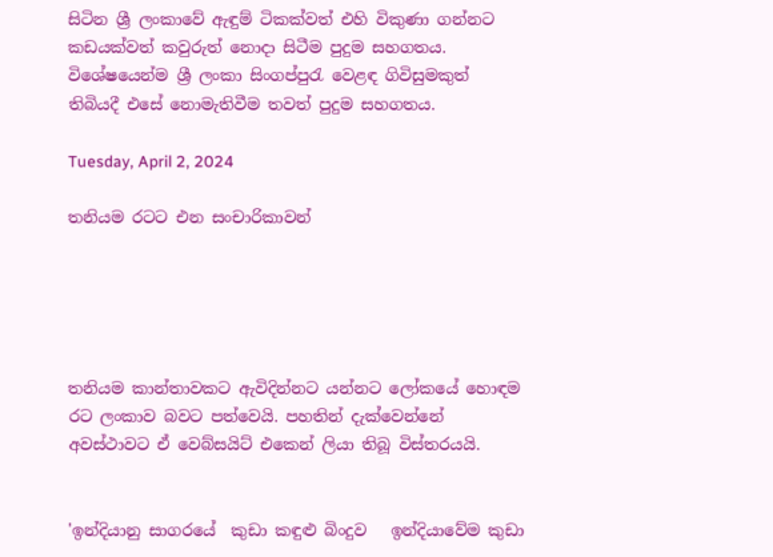සිටින ශ්‍රී ලංකාවේ ඇඳුම් ටිකක්වත් එහි විකුණා ගන්නට කඩයක්වත් කවුරුත් නොදා සිටීම පුදුම සහගතය. විශේෂයෙන්ම ශ්‍රී ලංකා සිංගප්පුරැ වෙළඳ ගිවිසුමකුත් තිබියදී එසේ නොමැතිවීම තවත් පුදුම සහගතය.

Tuesday, April 2, 2024

තනියම රටට එන සංචාරිකාවන්





තනියම කාන්තාවකට ඇවිදින්නට යන්නට ලෝකයේ හොඳම රට ලංකාව බවට පත්වෙයි. පහතින් දැක්වෙන්නේ අවස්ථාවට ඒ වෙබ්සයිට් එකෙන් ලියා තිබූ විස්තරයයි.


'ඉන්දියානු සාගරයේ  කුඩා කඳුළු බිංදුව   ඉන්දියාවේම කුඩා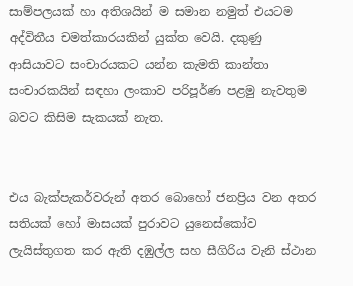සාම්පලයක් හා අතිශයින් ම සමාන නමුත් එයටම අද්විතීය චමත්කාරයකින් යුක්ත වෙයි. දකුණු ආසියාවට සංචාරයකට යන්න කැමති කාන්තා සංචාරකයින් සඳහා ලංකාව පරිපූර්ණ පළමු නැවතුම බවට කිසිම සැකයක් නැත.


එය බැක්පැකර්වරුන් අතර බොහෝ ජනප්‍රිය වන අතර සතියක් හෝ මාසයක් පුරාවට යුනෙස්කෝව ලැයිස්තුගත කර ඇති දඹුල්ල සහ සීගිරිය වැනි ස්ථාන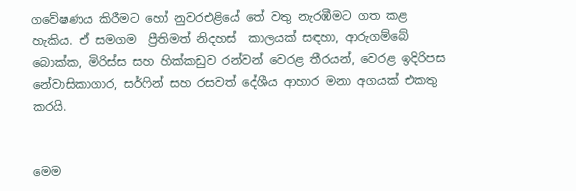ගවේෂණය කිරීමට හෝ නුවරඑළියේ තේ වතු නැරඹීමට ගත කළ හැකිය. ඒ සමගම  ප්‍රීතිමත් නිදහස්  කාලයක් සඳහා, ආරුගම්බේ බොක්ක, මිරිස්ස සහ හික්කඩුව රන්වන් වෙරළ තීරයන්, වෙරළ ඉදිරිපස නේවාසිකාගාර, සර්ෆින් සහ රසවත් දේශීය ආහාර මනා අගයක් එකතු කරයි.


මෙම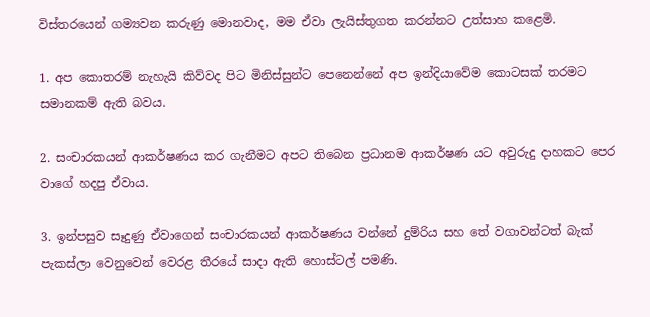විස්තරයෙන් ගම්‍යවන කරුණු මොනවාද, මම ඒවා ලැයිස්තුගත කරන්නට උත්සාහ කළෙමි.

1. අප කොතරම් නැහැයි කිව්වද පිට මිනිස්සුන්ට පෙනෙන්නේ අප ඉන්දියාවේම කොටසක් තරමට සමානකම් ඇති බවය.

2. සංචාරකයන් ආකර්ෂණය කර ගැනීමට අපට තිබෙන ප්‍රධානම ආකර්ෂණ යට අවුරුදු දාහකට පෙර වාගේ හදපු ඒවාය.

3. ඉන්පසුව සෑදුණු ඒවාගෙන් සංචාරකයන් ආකර්ෂණය වන්නේ දුම්රිය සහ තේ වගාවන්ටත් බැක් පැකස්ලා වෙනුවෙන් වෙරළ තීරයේ සාදා ඇති හොස්ටල් පමණි.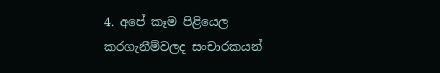4. අපේ කෑම පිළියෙල කරගැනීම්වලද සංචාරකයන්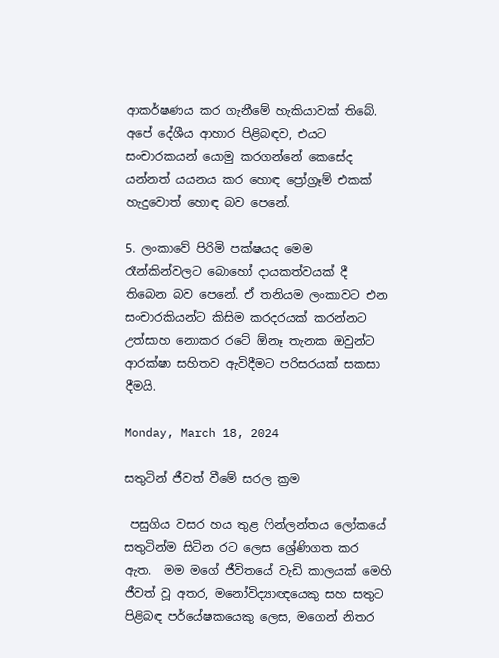ආකර්ෂණය කර ගැනීමේ හැකියාවක් තිබේ. අපේ දේශීය ආහාර පිළිබඳව, එයට සංචාරකයන් යොමු කරගන්නේ කෙසේද යන්නත් ‍යයනය කර හොඳ ප්‍රෝග්‍රෑම් එකක් හැදුවොත් හොඳ බව පෙනේ.

5. ලංකාවේ පිරිමි පක්ෂයද මෙම රෑන්කින්වලට බොහෝ දායකත්වයක් දී තිබෙන බව පෙනේ. ඒ තනියම ලංකාවට එන සංචාරකියන්ට කිසිම කරදරයක් කරන්නට උත්සාහ නොකර රටේ ඕනෑ තැනක ඔවුන්ට ආරක්ෂා සහිතව ඇවිදීමට පරිසරයක් සකසා දීමයි.

Monday, March 18, 2024

සතුටින් ජීවත් වීමේ සරල ක්‍රම

 පසුගිය වසර හය තුළ ෆින්ලන්තය ලෝකයේ සතුටින්ම සිටින රට ලෙස ශ්‍රේණිගත කර ඇත.  මම මගේ ජීවිතයේ වැඩි කාලයක් මෙහි ජීවත් වූ අතර, මනෝවිද්‍යාඥයෙකු සහ සතුට පිළිබඳ පර්යේෂකයෙකු ලෙස, මගෙන් නිතර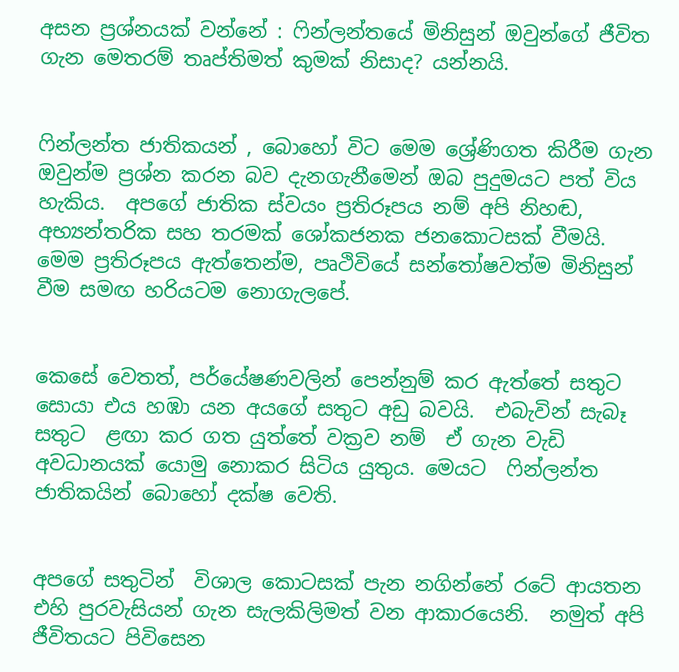අසන ප්‍රශ්නයක් වන්නේ : ෆින්ලන්තයේ මිනිසුන් ඔවුන්ගේ ජීවිත ගැන මෙතරම් තෘප්තිමත් කුමක් නිසාද? යන්නයි.


ෆින්ලන්ත ජාතිකයන් , බොහෝ විට මෙම ශ්‍රේණිගත කිරීම ගැන ඔවුන්ම ප්‍රශ්න කරන බව දැනගැනීමෙන් ඔබ පුදුමයට පත් විය හැකිය.  අපගේ ජාතික ස්වයං ප්‍රතිරූපය නම් අපි නිහඬ, අභ්‍යන්තරික සහ තරමක් ශෝකජනක ජනකොටසක් වීමයි.  මෙම ප්‍රතිරූපය ඇත්තෙන්ම, පෘථිවියේ සන්තෝෂවත්ම මිනිසුන් වීම සමඟ හරියටම නොගැලපේ.


කෙසේ වෙතත්, පර්යේෂණවලින් පෙන්නුම් කර ඇත්තේ සතුට සොයා එය හඹා යන අයගේ සතුට අඩු බවයි.  එබැවින් සැබෑ සතුට  ළඟා කර ගත යුත්තේ වක්‍රව නම්  ඒ ගැන වැඩි අවධානයක් යොමු නොකර සිටිය යුතුය. මෙයට  ෆින්ලන්ත ජාතිකයින් බොහෝ දක්ෂ වෙති.


අපගේ සතුටින්  විශාල කොටසක් පැන නගින්නේ රටේ ආයතන එහි පුරවැසියන් ගැන සැලකිලිමත් වන ආකාරයෙනි.  නමුත් අපි ජීවිතයට පිවිසෙන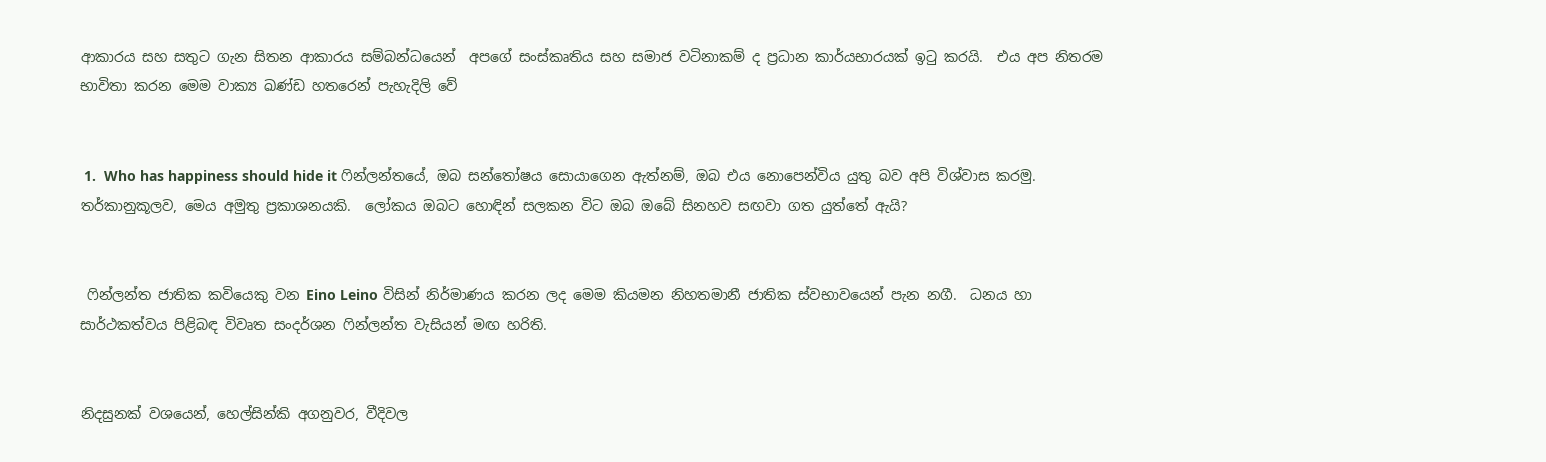ආකාරය සහ සතුට ගැන සිතන ආකාරය සම්බන්ධයෙන්  අපගේ සංස්කෘතිය සහ සමාජ වටිනාකම් ද ප්‍රධාන කාර්යභාරයක් ඉටු කරයි.  එය අප නිතරම භාවිතා කරන මෙම වාක්‍ය ඛණ්ඩ හතරෙන් පැහැදිලි වේ


 1.  Who has happiness should hide it ෆින්ලන්තයේ, ඔබ සන්තෝෂය සොයාගෙන ඇත්නම්, ඔබ එය නොපෙන්විය යුතු බව අපි විශ්වාස කරමු.  තර්කානුකූලව, මෙය අමුතු ප්‍රකාශනයකි.  ලෝකය ඔබට හොඳින් සලකන විට ඔබ ඔබේ සිනහව සඟවා ගත යුත්තේ ඇයි?


 ෆින්ලන්ත ජාතික කවියෙකු වන Eino Leino විසින් නිර්මාණය කරන ලද මෙම කියමන නිහතමානී ජාතික ස්වභාවයෙන් පැන නගී.  ධනය හා සාර්ථකත්වය පිළිබඳ විවෘත සංදර්ශන ෆින්ලන්ත වැසියන් මඟ හරිති.


නිදසුනක් වශයෙන්, හෙල්සින්කි අගනුවර, වීදිවල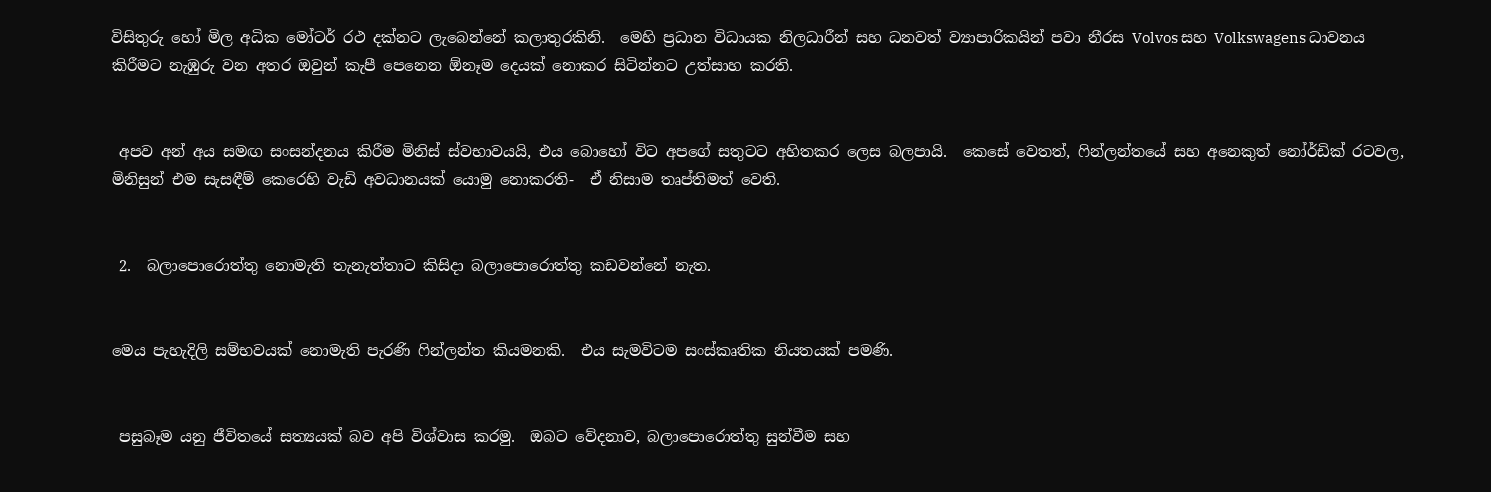විසිතුරු හෝ මිල අධික මෝටර් රථ දක්නට ලැබෙන්නේ කලාතුරකිනි.  මෙහි ප්‍රධාන විධායක නිලධාරීන් සහ ධනවත් ව්‍යාපාරිකයින් පවා නීරස Volvos සහ Volkswagens ධාවනය කිරීමට නැඹුරු වන අතර ඔවුන් කැපී පෙනෙන ඕනෑම දෙයක් නොකර සිටින්නට උත්සාහ කරති.


 අපව අන් අය සමඟ සංසන්දනය කිරීම මිනිස් ස්වභාවයයි, එය බොහෝ විට අපගේ සතුටට අහිතකර ලෙස බලපායි.  කෙසේ වෙතත්, ෆින්ලන්තයේ සහ අනෙකුත් නෝර්ඩික් රටවල, මිනිසුන් එම සැසඳීම් කෙරෙහි වැඩි අවධානයක් යොමු නොකරති-  ඒ නිසාම තෘප්තිමත් වෙති.


 2.  බලාපොරොත්තු නොමැති තැනැත්තාට කිසිදා බලාපොරොත්තු කඩවන්නේ නැත.


මෙය පැහැදිලි සම්භවයක් නොමැති පැරණි ෆින්ලන්ත කියමනකි.  එය සැමවිටම සංස්කෘතික නියතයක් පමණි.


 පසුබෑම යනු ජීවිතයේ සත්‍යයක් බව අපි විශ්වාස කරමු.  ඔබට වේදනාව, බලාපොරොත්තු සුන්වීම සහ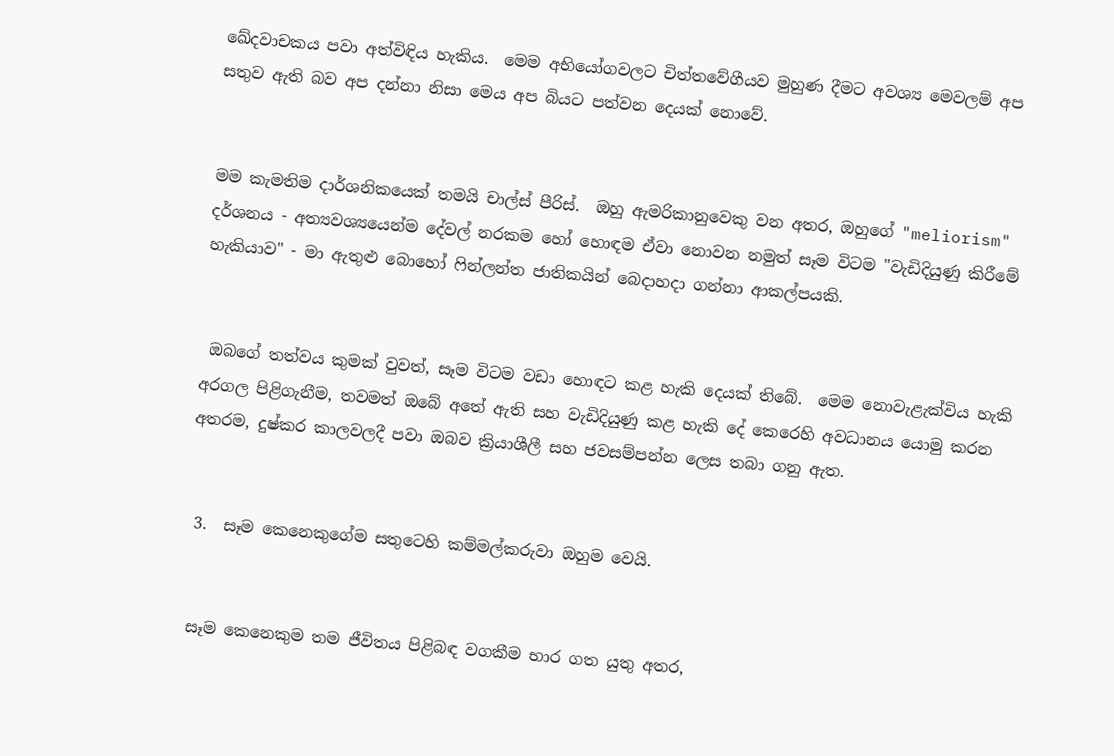ඛේදවාචකය පවා අත්විඳිය හැකිය.  මෙම අභියෝගවලට චිත්තවේගීයව මුහුණ දීමට අවශ්‍ය මෙවලම් අප සතුව ඇති බව අප දන්නා නිසා මෙය අප බියට පත්වන දෙයක් නොවේ.


මම කැමතිම දාර්ශනිකයෙක් තමයි චාල්ස් පීරිස්.  ඔහු ඇමරිකානුවෙකු වන අතර, ඔහුගේ "meliorism" දර්ශනය - අත්‍යවශ්‍යයෙන්ම දේවල් නරකම හෝ හොඳම ඒවා නොවන නමුත් සෑම විටම "වැඩිදියුණු කිරීමේ හැකියාව" - මා ඇතුළු බොහෝ ෆින්ලන්ත ජාතිකයින් බෙදාහදා ගන්නා ආකල්පයකි.


 ඔබගේ තත්වය කුමක් වුවත්, සෑම විටම වඩා හොඳට කළ හැකි දෙයක් තිබේ.  මෙම නොවැළැක්විය හැකි අරගල පිළිගැනීම, තවමත් ඔබේ අතේ ඇති සහ වැඩිදියුණු කළ හැකි දේ කෙරෙහි අවධානය යොමු කරන අතරම, දුෂ්කර කාලවලදී පවා ඔබව ක්‍රියාශීලී සහ ජවසම්පන්න ලෙස තබා ගනු ඇත.


 3.  සෑම කෙනෙකුගේම සතුටෙහි කම්මල්කරුවා ඔහුම වෙයි.


 සෑම කෙනෙකුම තම ජීවිතය පිළිබඳ වගකීම භාර ගත යුතු අතර,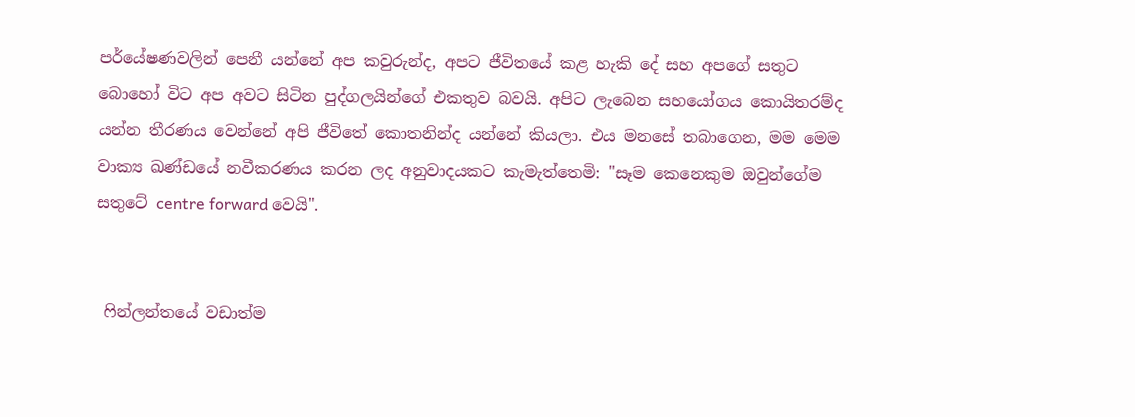පර්යේෂණවලින් පෙනී යන්නේ අප කවුරුන්ද, අපට ජීවිතයේ කළ හැකි දේ සහ අපගේ සතුට බොහෝ විට අප අවට සිටින පුද්ගලයින්ගේ එකතුව බවයි. අපිට ලැබෙන සහයෝගය කොයිතරම්ද යන්න තීරණය වෙන්නේ අපි ජීවිතේ කොතනින්ද යන්නේ කියලා. එය මනසේ තබාගෙන, මම මෙම වාක්‍ය ඛණ්ඩයේ නවීකරණය කරන ලද අනුවාදයකට කැමැත්තෙමි: "සෑම කෙනෙකුම ඔවුන්ගේම සතුටේ centre forward වෙයි".


 ෆින්ලන්තයේ වඩාත්ම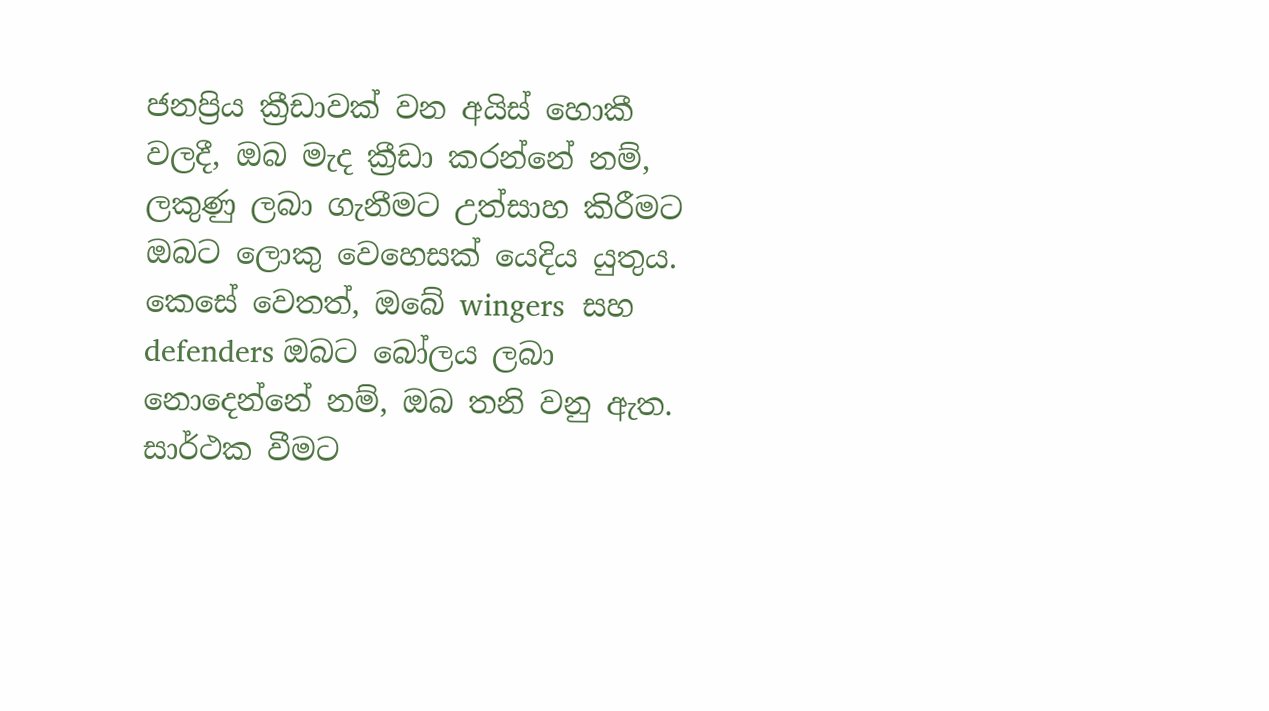ජනප්‍රිය ක්‍රීඩාවක් වන අයිස් හොකී වලදී, ඔබ මැද ක්‍රීඩා කරන්නේ නම්, ලකුණු ලබා ගැනීමට උත්සාහ කිරීමට ඔබට ලොකු වෙහෙසක් යෙදිය යුතුය.  කෙසේ වෙතත්, ඔබේ wingers  සහ defenders ඔබට බෝලය ලබා නොදෙන්නේ නම්, ඔබ තනි වනු ඇත.  සාර්ථක වීමට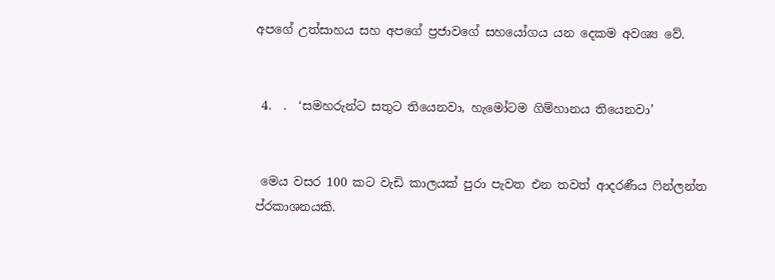අපගේ උත්සාහය සහ අපගේ ප්‍රජාවගේ සහයෝගය යන දෙකම අවශ්‍ය වේ.


 4.  .  ‘සමහරුන්ට සතුට තියෙනවා, හැමෝටම ගිම්හානය තියෙනවා’


 මෙය වසර 100 කට වැඩි කාලයක් පුරා පැවත එන තවත් ආදරණීය ෆින්ලන්ත ප්රකාශනයකි.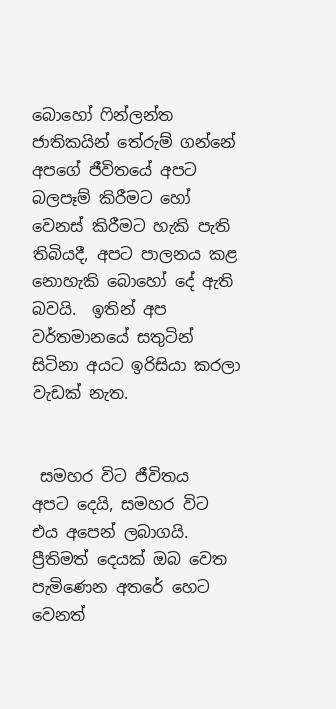බොහෝ ෆින්ලන්ත ජාතිකයින් තේරුම් ගන්නේ අපගේ ජීවිතයේ අපට බලපෑම් කිරීමට හෝ වෙනස් කිරීමට හැකි පැති තිබියදී, අපට පාලනය කළ නොහැකි බොහෝ දේ ඇති බවයි.  ඉතින් අප වර්තමානයේ සතුටින් සිටිනා අයට ඉරිසියා කරලා වැඩක් නැත.


 සමහර විට ජීවිතය  අපට දෙයි, සමහර විට එය අපෙන් ලබාගයි.  ප්‍රීතිමත් දෙයක් ඔබ වෙත පැමිණෙන අතරේ හෙට වෙනත්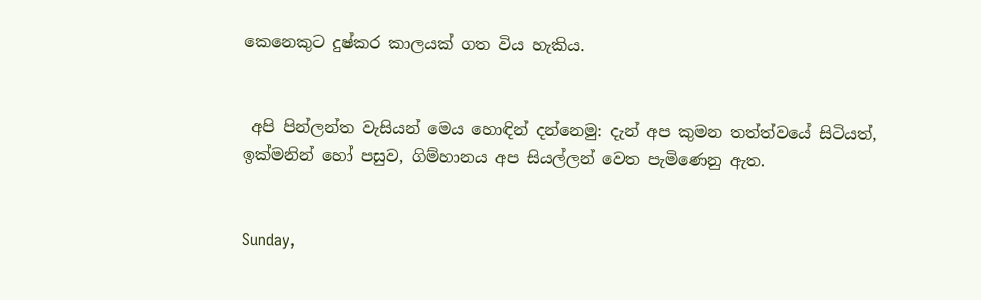කෙනෙකුට දුෂ්කර කාලයක් ගත විය හැකිය.


 අපි පින්ලන්ත වැසියන් මෙය හොඳින් දන්නෙමු: දැන් අප කුමන තත්ත්වයේ සිටියත්, ඉක්මනින් හෝ පසුව, ගිම්හානය අප සියල්ලන් වෙත පැමිණෙනු ඇත.


Sunday,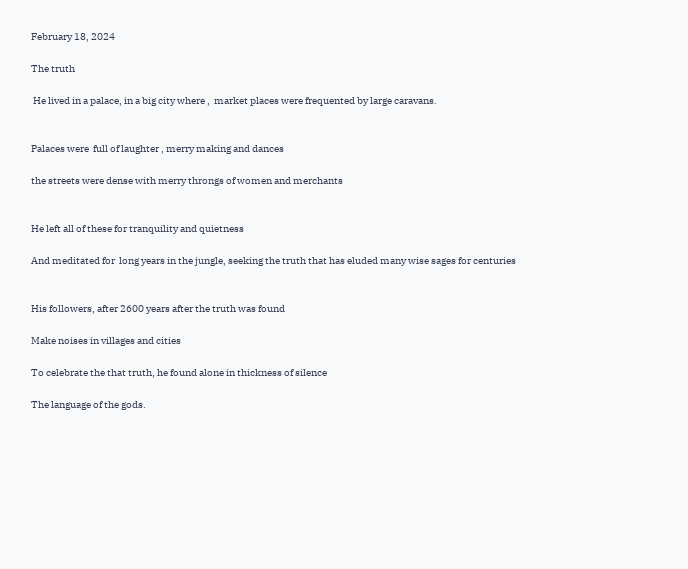February 18, 2024

The truth

 He lived in a palace, in a big city where ,  market places were frequented by large caravans.


Palaces were  full of laughter , merry making and dances

the streets were dense with merry throngs of women and merchants


He left all of these for tranquility and quietness

And meditated for  long years in the jungle, seeking the truth that has eluded many wise sages for centuries


His followers, after 2600 years after the truth was found

Make noises in villages and cities

To celebrate the that truth, he found alone in thickness of silence

The language of the gods.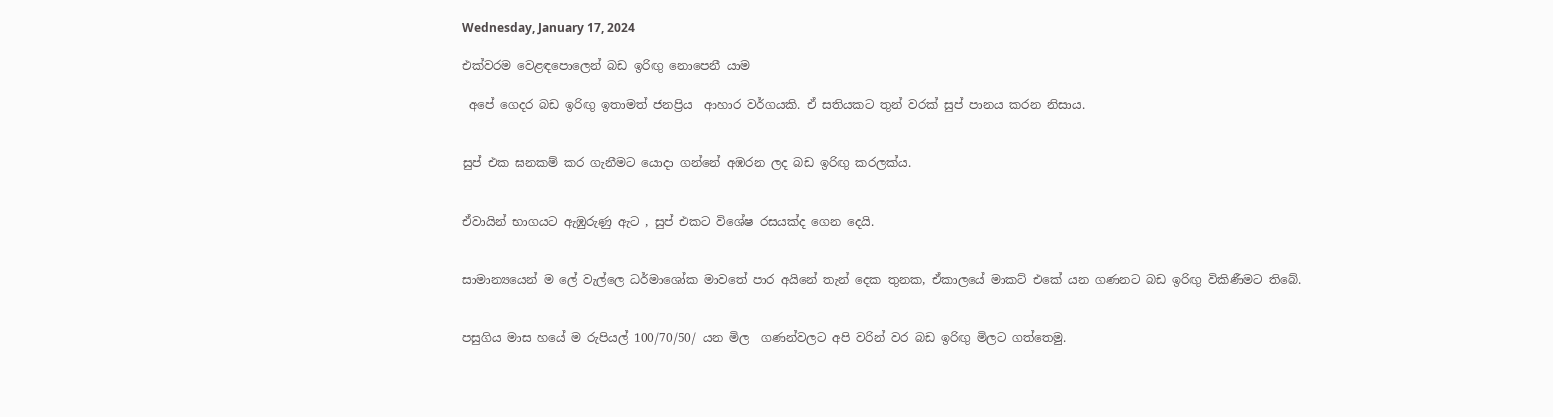Wednesday, January 17, 2024

එක්වරම වෙළඳපොලෙන් බඩ ඉරිඟු නොපෙනී යාම

 අපේ ගෙදර බඩ ඉරිඟු ඉතාමත් ජනප්‍රිය  ආහාර වර්ගයකි. ඒ සතියකට තුන් වරක් සුප් පානය කරන නිසාය.


සුප් එක ඝනකම් කර ගැනීමට යොදා ගන්නේ අඹරන ලද බඩ ඉරිඟු කරලක්ය.


ඒවායින් භාගයට ඇඹුරුණු ඇට , සුප් එකට විශේෂ රසයක්ද ගෙන දෙයි.


සාමාන්‍යයෙන් ම ලේ වැල්ලෙ ධර්මාශෝක මාවතේ පාර අයිනේ තැන් දෙක තුනක, ඒකාලයේ මාකට් එකේ යන ගණනට බඩ ඉරිඟු විකිණීමට තිබේ.


පසුගිය මාස හයේ ම රුපියල් 100/70/50/ යන මිල  ගණන්වලට අපි වරින් වර බඩ ඉරිඟු මිලට ගත්තෙමු.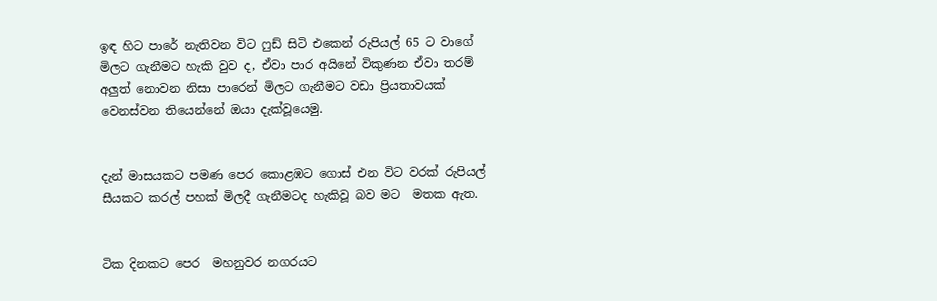ඉඳ හිට පාරේ නැතිවන විට ෆුඩ් සිටි එකෙන් රුපියල් 65 ට වාගේ මිලට ගැනීමට හැකි වුව ද, ඒවා පාර අයිනේ විකුණන ඒවා තරම් අලුත් නොවන නිසා පාරෙන් මිලට ගැනීමට වඩා ප්‍රියතාවයක් වෙනස්වන තියෙන්නේ ඔයා දැක්වූයෙමු.


දැන් මාසයකට පමණ පෙර කොළඹට ගොස් එන විට වරක් රුපියල් සීයකට කරල් පහක් මිලදී ගැනීමටද හැකිවූ බව මට  මතක ඇත.


ටික දිනකට පෙර  මහනුවර නගරයට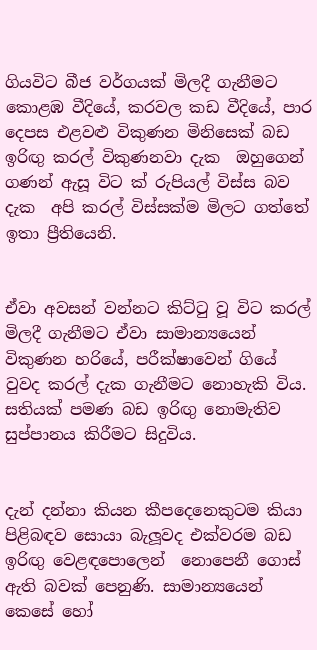ගියවිට බීජ වර්ගයක් මිලදී ගැනීමට කොළඹ වීදියේ, කරවල කඩ වීදියේ, පාර දෙපස එළවළු විකුණන මිනිසෙක් බඩ ඉරිඟු කරල් විකුණනවා දැක  ඔහුගෙන් ගණන් ඇසූ විට ක් රුපියල් විස්ස බව දැක  අපි කරල් විස්සක්ම මිලට ගත්තේ ඉතා ප්‍රීතියෙනි.


ඒවා අවසන් වන්නට කිට්ටු වූ විට කරල් මිලදී ගැනීමට ඒවා සාමාන්‍යයෙන් විකුණන හරියේ, පරීක්ෂාවෙන් ගියේ වුවද කරල් දැක ගැනීමට නොහැකි විය. සතියක් පමණ බඩ ඉරිඟු නොමැතිව සුප්පානය කිරීමට සිදුවිය.


දැන් දන්නා කියන කීපදෙනෙකුටම කියා පිළිබඳව සොයා බැලූවද එක්වරම බඩ ඉරිඟු වෙළඳපොලෙන්  නොපෙනී ගොස් ඇති බවක් පෙනුණි. සාමාන්‍යයෙන් කෙසේ හෝ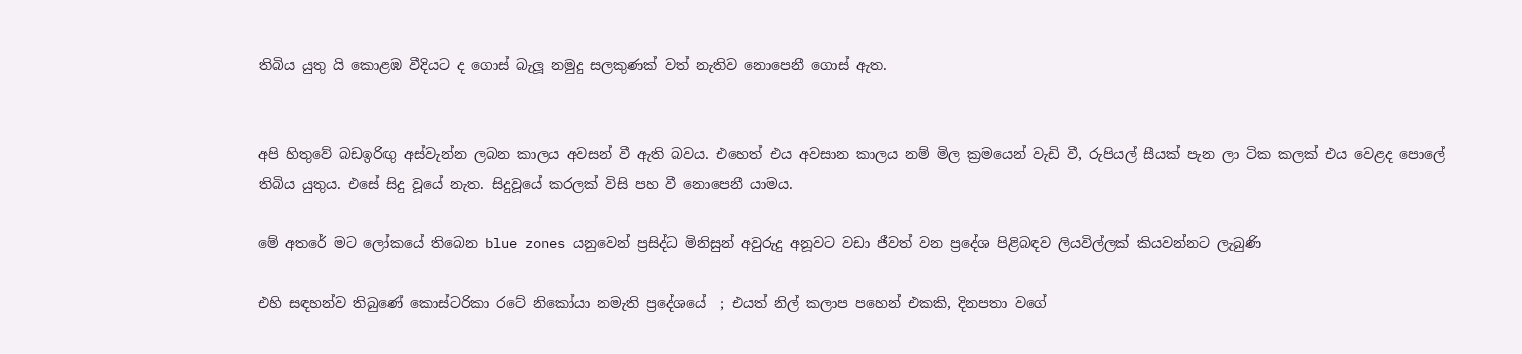තිබිය යුතු යි කොළඹ වීදියට ද ගොස් බැලූ නමුදු සලකුණක් වත් නැතිව නොපෙනී ගොස් ඇත.


අපි හිතුවේ බඩඉරිඟු අස්වැන්න ලබන කාලය අවසන් වී ඇති බවය. එහෙත් එය අවසාන කාලය නම් මිල ක්‍රමයෙන් වැඩි වී, රුපියල් සීයක් පැන ලා ටික කලක් එය වෙළද පොලේ තිබිය යුතුය. එසේ සිදු වූයේ නැත. සිදුවූයේ කරලක් විසි පහ වී නොපෙනී යාමය.

මේ අතරේ මට ලෝකයේ තිබෙන blue zones යනුවෙන් ප්‍රසිද්ධ මිනිසුන් අවුරුදු අනූවට වඩා ජීවත් වන ප්‍රදේශ පිළිබඳව ලියවිල්ලක් කියවන්නට ලැබුණි

එහි සඳහන්ව තිබුණේ කොස්ටරිකා රටේ නිකෝයා නමැති ප්‍රදේශයේ  ; එයත් නිල් කලාප පහෙන් එකකි, දිනපතා වගේ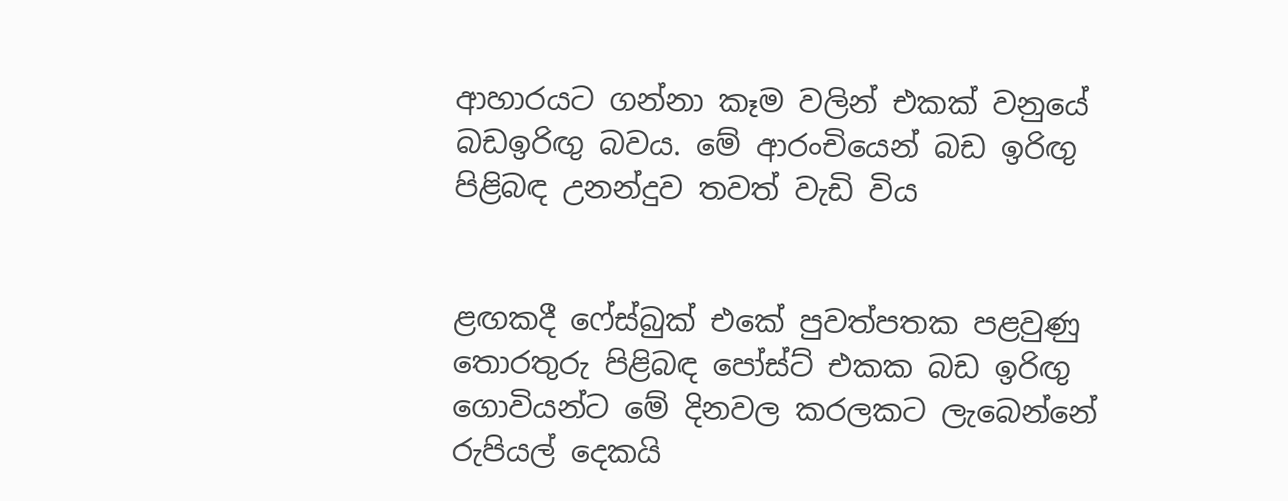ආහාරයට ගන්නා කෑම වලින් එකක් වනුයේ බඩඉරිඟු බවය. මේ ආරංචියෙන් බඩ ඉරිඟු පිළිබඳ උනන්දුව තවත් වැඩි විය


ළඟකදී ෆේස්බුක් එකේ පුවත්පතක පළවුණු තොරතුරු පිළිබඳ පෝස්ට් එකක බඩ ඉරිඟු ගොවියන්ට මේ දිනවල කරලකට ලැබෙන්නේ රුපියල් දෙකයි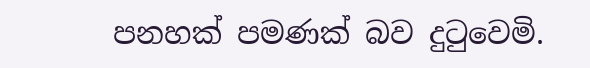පනහක් පමණක් බව දුටුවෙමි.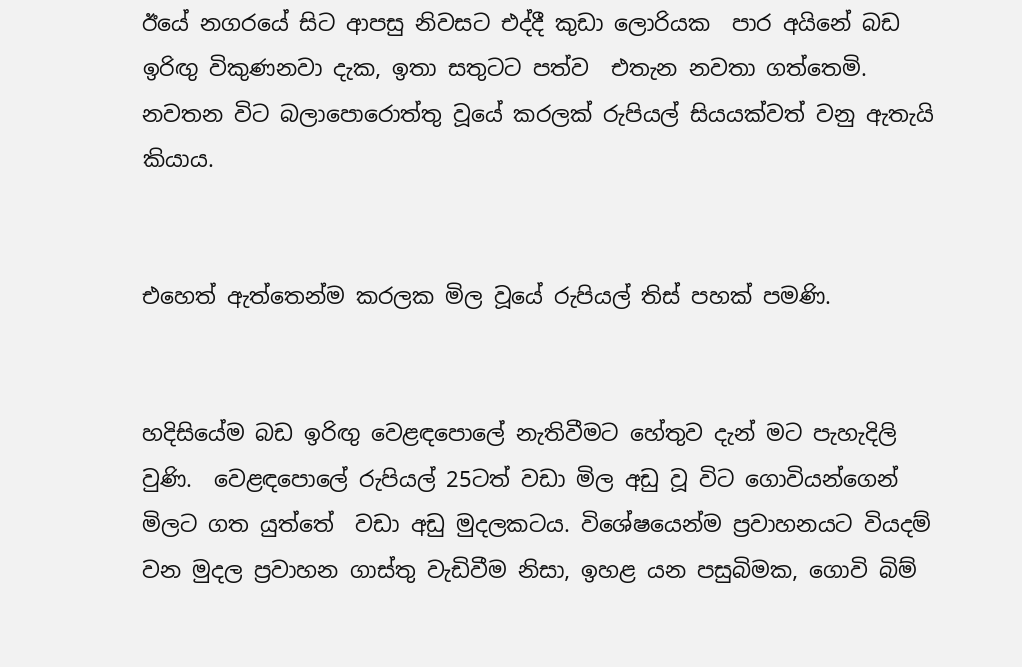ඊයේ නගරයේ සිට ආපසු නිවසට එද්දී කුඩා ලොරියක  පාර අයිනේ බඩ ඉරිඟු විකුණනවා දැක, ඉතා සතුටට පත්ව  එතැන නවතා ගත්තෙමි. නවතන විට බලාපොරොත්තු වූයේ කරලක් රුපියල් සියයක්වත් වනු ඇතැයි කියාය.


එහෙත් ඇත්තෙන්ම කරලක මිල වූයේ රුපියල් තිස් පහක් පමණි.


හදිසියේම බඩ ඉරිඟු වෙළඳපොලේ නැතිවීමට හේතුව දැන් මට පැහැදිලි වුණි.  වෙළඳපොලේ රුපියල් 25ටත් වඩා මිල අඩු වූ විට ගොවියන්ගෙන් මිලට ගත යුත්තේ  වඩා අඩු මුදලකටය. විශේෂයෙන්ම ප්‍රවාහනයට වියදම් වන මුදල ප්‍රවාහන ගාස්තු වැඩිවීම නිසා, ඉහළ යන පසුබිමක, ගොවි බිම්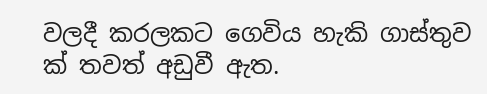වලදී කරලකට ගෙවිය හැකි ගාස්තුව ක් තවත් අඩුවී ඇත.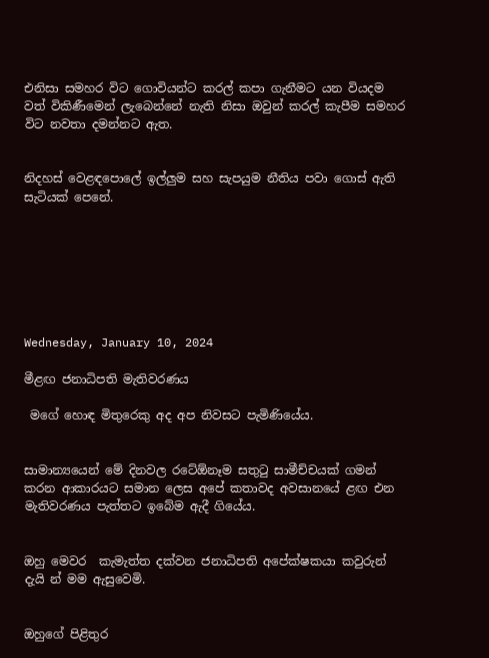එනිසා සමහර විට ගොවියන්ට කරල් කපා ගැනීමට යන වියදම වත් විකිණීමෙන් ලැබෙන්නේ නැති නිසා ඔවුන් කරල් කැපීම සමහර විට නවතා දමන්නට ඇත.


නිදහස් වෙළඳපොලේ ඉල්ලුම සහ සැපයුම නීතිය පවා ගොස් ඇති සැටියක් පෙනේ.







Wednesday, January 10, 2024

මීළඟ ජනාධිපති මැතිවරණය

 මගේ හොඳ මිතුරෙකු අද අප නිවසට පැමිණියේය.


සාමාන්‍යයෙන් මේ දිනවල රටේඕනෑම සතුටු සාමීච්චයක් ගමන් කරන ආකාරයට සමාන ලෙස අපේ කතාවද අවසානයේ ළඟ එන මැතිවරණය පැත්තට ඉබේම ඇදී ගියේය.


ඔහු මෙවර  කැමැත්ත දක්වන ජනාධිපති අපේක්ෂකයා කවුරුන් දැයි න් මම ඇසුවෙමි.


ඔහුගේ පිළිතුර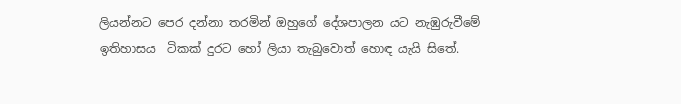ලියන්නට පෙර දන්නා තරමින් ඔහුගේ දේශපාලන යට නැඹුරුවීමේ ඉතිහාසය  ටිකක් දුරට හෝ ලියා තැබුවොත් හොඳ යැයි සිතේ.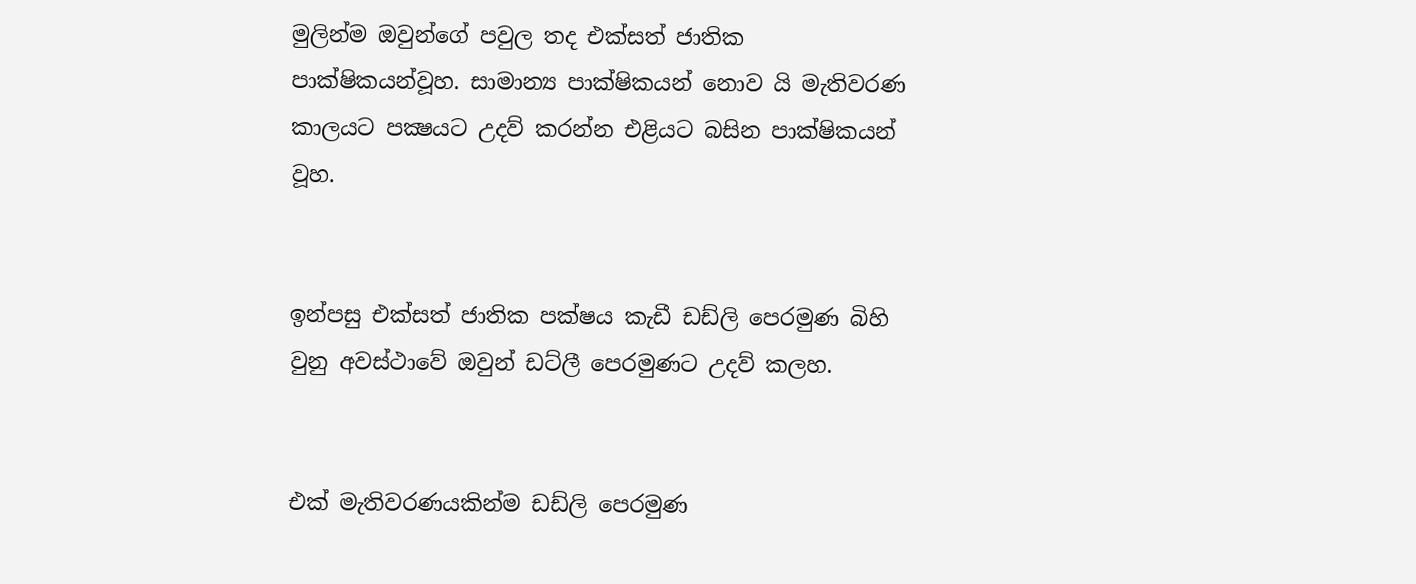මුලින්ම ඔවුන්ගේ පවුල තද එක්සත් ජාතික පාක්ෂිකයන්වූහ. සාමාන්‍ය පාක්ෂිකයන් නොව යි මැතිවරණ කාලයට පක්‍ෂයට උදව් කරන්න එළියට බසින පාක්ෂිකයන් වූහ.


ඉන්පසු එක්සත් ජාතික පක්ෂය කැඩී ඩඩ්ලි පෙරමුණ බිහි වුනු අවස්ථාවේ ඔවුන් ඩට්ලී පෙරමුණට උදව් කලහ.


එක් මැතිවරණයකින්ම ඩඩ්ලි පෙරමුණ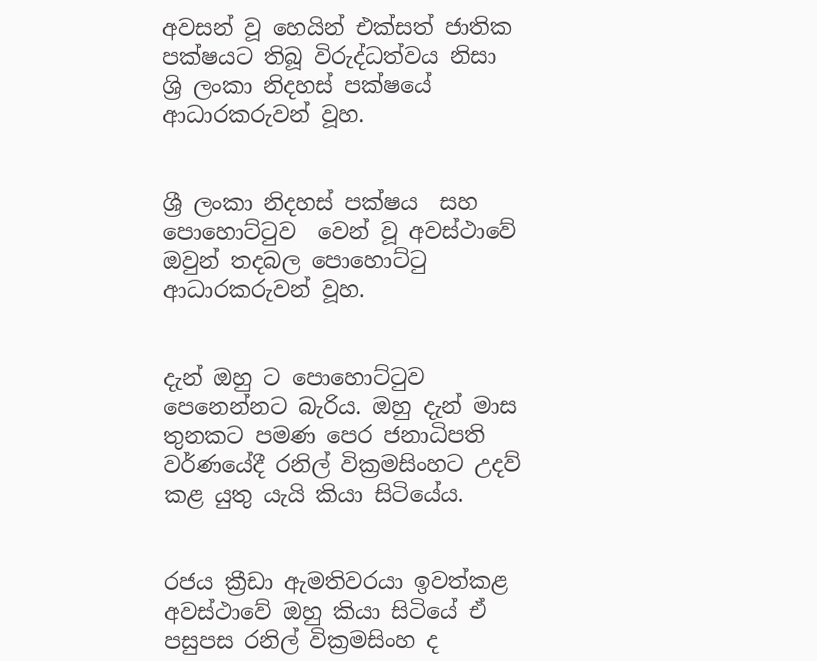අවසන් වූ හෙයින් එක්සත් ජාතික පක්ෂයට තිබූ විරුද්ධත්වය නිසා ශ්‍රි ලංකා නිදහස් පක්ෂයේ ආධාරකරුවන් වූහ.


ශ්‍රී ලංකා නිදහස් පක්ෂය  සහ පොහොට්ටුව  වෙන් වූ අවස්ථාවේ ඔවුන් තදබල පොහොට්ටු ආධාරකරුවන් වූහ.


දැන් ඔහු ට පොහොට්ටුව පෙනෙන්නට බැරිය. ඔහු දැන් මාස තුනකට පමණ පෙර ජනාධිපති වර්ණයේදී රනිල් වික්‍රමසිංහට උදව් කළ යුතු යැයි කියා සිටියේය.


රජය ක්‍රීඩා ඇමතිවරයා ඉවත්කළ අවස්ථාවේ ඔහු කියා සිටියේ ඒ පසුපස රනිල් වික්‍රමසිංහ ද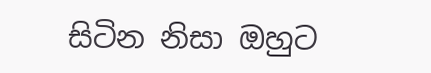සිටින නිසා ඔහුට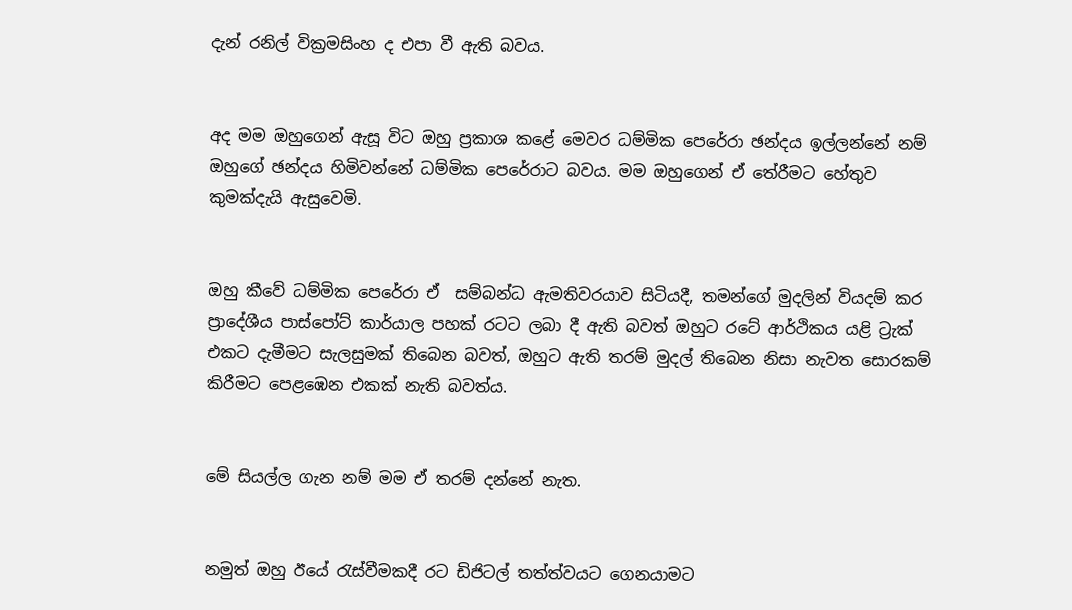දැන් රනිල් වික්‍රමසිංහ ද එපා වී ඇති බවය.


අද මම ඔහුගෙන් ඇසූ විට ඔහු ප්‍රකාශ කළේ මෙවර ධම්මික පෙරේරා ඡන්දය ඉල්ලන්නේ නම් ඔහුගේ ඡන්දය හිමිවන්නේ ධම්මික පෙරේරාට බවය. මම ඔහුගෙන් ඒ තේරීමට හේතුව කුමක්දැයි ඇසුවෙමි.


ඔහු කීවේ ධම්මික පෙරේරා ඒ  සම්බන්ධ ඇමතිවරයාව සිටියදී, තමන්ගේ මුදලින් වියදම් කර ප්‍රාදේශීය පාස්පෝට් කාර්යාල පහක් රටට ලබා දී ඇති බවත් ඔහුට රටේ ආර්ථිකය යළි ට්‍රැක් එකට දැමීමට සැලසුමක් තිබෙන බවත්, ඔහුට ඇති තරම් මුදල් තිබෙන නිසා නැවත සොරකම් කිරීමට පෙළඹෙන එකක් නැති බවත්ය.


මේ සියල්ල ගැන නම් මම ඒ තරම් දන්නේ නැත.


නමුත් ඔහු ඊයේ රැස්වීමකදී රට ඩිජිටල් තත්ත්වයට ගෙනයාමට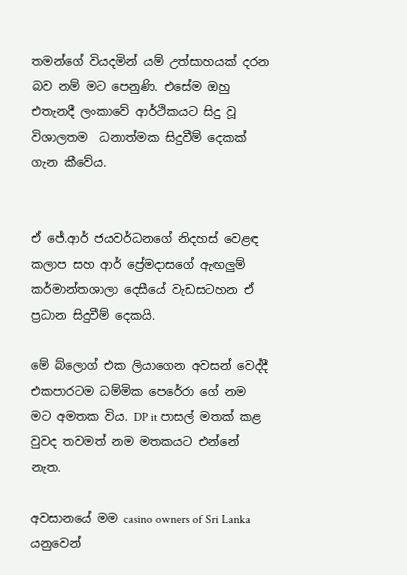තමන්ගේ වියදමින් යම් උත්සාහයක් දරන බව නම් මට පෙනුණි. එසේම ඔහු එතැනදී ලංකාවේ ආර්ථිකයට සිදු වූ විශාලතම  ධනාත්මක සිදුවීම් දෙකක් ගැන කීවේය.


ඒ ජේ.ආර් ජයවර්ධනගේ නිදහස් වෙළඳ කලාප සහ ආර් ප්‍රේමදාසගේ ඇඟලුම් කර්මාන්තශාලා දෙසීයේ වැඩසටහන ඒ ප්‍රධාන සිදුවීම් දෙකයි.

මේ බ්ලොග් එක ලියාගෙන අවසන් වෙද්දී එකපාරටම ධම්මික පෙරේරා ගේ නම මට අමතක විය. DP it පාසල් මතක් කළ වුවද තවමත් නම මතකයට එන්නේ නැත.

අවසානයේ මම casino owners of Sri Lanka යනුවෙන්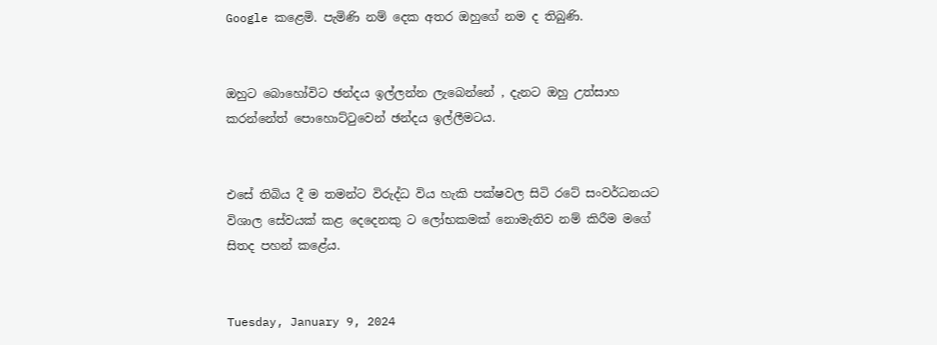Google කළෙමි. පැමිණි නම් දෙක අතර ඔහුගේ නම ද තිබුණි.


ඔහුට බොහෝවිට ඡන්දය ඉල්ලන්න ලැබෙන්නේ , දැනට ඔහු උත්සාහ කරන්නේත් පොහොට්ටුවෙන් ඡන්දය ඉල්ලීමටය.


එසේ තිබිය දී ම තමන්ට විරුද්ධ විය හැකි පක්ෂවල සිටි රටේ සංවර්ධනයට විශාල සේවයක් කළ දෙදෙනකු ට ලෝභකමක් නොමැතිව නම් කිරීම මගේ සිතද පහන් කළේය.


Tuesday, January 9, 2024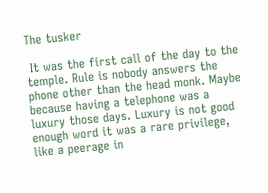The tusker

 It was the first call of the day to the temple. Rule is nobody answers the phone other than the head monk. Maybe because having a telephone was a  luxury those days. Luxury is not good enough word it was a rare privilege, like a peerage in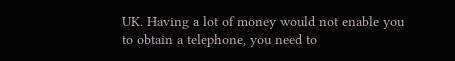UK. Having a lot of money would not enable you to obtain a telephone, you need to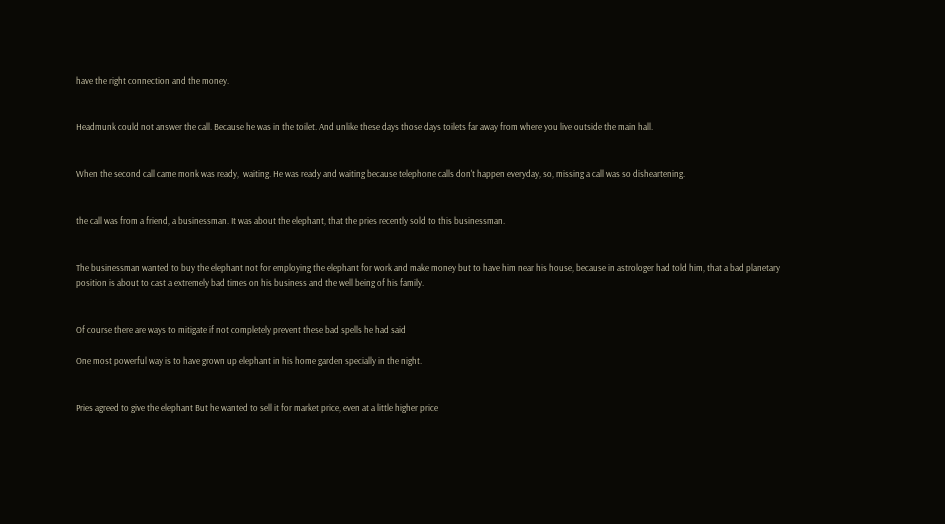have the right connection and the money.


Headmunk could not answer the call. Because he was in the toilet. And unlike these days those days toilets far away from where you live outside the main hall.


When the second call came monk was ready,  waiting. He was ready and waiting because telephone calls don't happen everyday, so, missing a call was so disheartening.


the call was from a friend, a businessman. It was about the elephant, that the pries recently sold to this businessman.


The businessman wanted to buy the elephant not for employing the elephant for work and make money but to have him near his house, because in astrologer had told him, that a bad planetary position is about to cast a extremely bad times on his business and the well being of his family.


Of course there are ways to mitigate if not completely prevent these bad spells he had said

One most powerful way is to have grown up elephant in his home garden specially in the night.


Pries agreed to give the elephant But he wanted to sell it for market price, even at a little higher price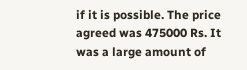if it is possible. The price agreed was 475000 Rs. It was a large amount of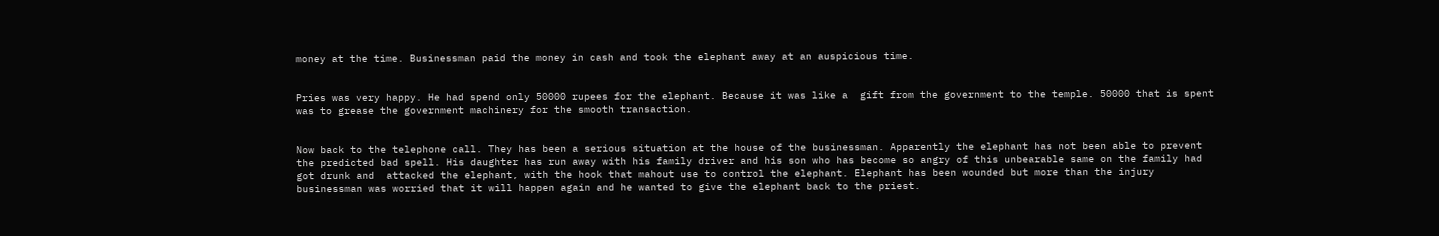money at the time. Businessman paid the money in cash and took the elephant away at an auspicious time.


Pries was very happy. He had spend only 50000 rupees for the elephant. Because it was like a  gift from the government to the temple. 50000 that is spent was to grease the government machinery for the smooth transaction.


Now back to the telephone call. They has been a serious situation at the house of the businessman. Apparently the elephant has not been able to prevent the predicted bad spell. His daughter has run away with his family driver and his son who has become so angry of this unbearable same on the family had got drunk and  attacked the elephant, with the hook that mahout use to control the elephant. Elephant has been wounded but more than the injury businessman was worried that it will happen again and he wanted to give the elephant back to the priest.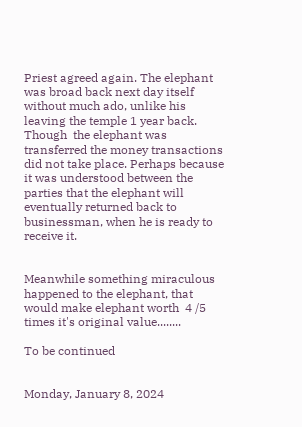Priest agreed again. The elephant was broad back next day itself without much ado, unlike his leaving the temple 1 year back. Though  the elephant was transferred the money transactions did not take place. Perhaps because it was understood between the parties that the elephant will eventually returned back to businessman, when he is ready to receive it.


Meanwhile something miraculous happened to the elephant, that would make elephant worth  4 /5 times it's original value........

To be continued


Monday, January 8, 2024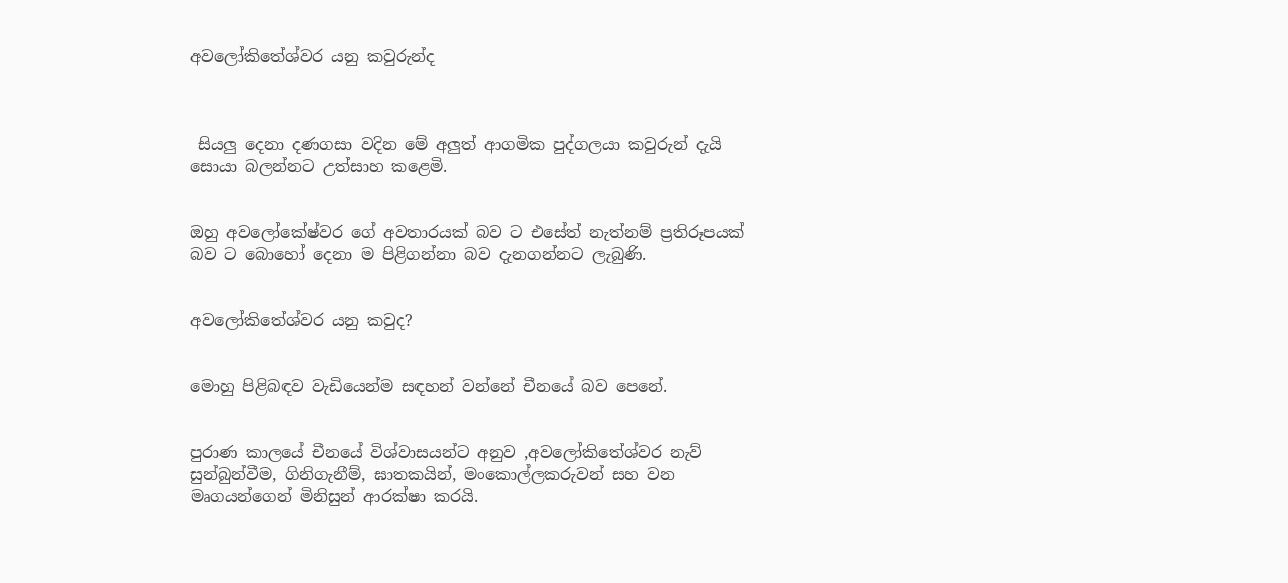අවලෝකිතේශ්වර යනු කවුරුන්ද



 සියලු දෙනා දණගසා වදින මේ අලුත් ආගමික පුද්ගලයා කවුරුන් දැයි සොයා බලන්නට උත්සාහ කළෙමි.


ඔහු අවලෝකේෂ්වර ගේ අවතාරයක් බව ට එසේත් නැත්නම් ප්‍රතිරූපයක් බව ට බොහෝ දෙනා ම පිළිගන්නා බව දැනගන්නට ලැබුණි.


අවලෝකිතේශ්වර යනු කවුද?


මොහු පිළිබඳව වැඩියෙන්ම සඳහන් වන්නේ චීනයේ බව පෙනේ.


පුරාණ කාලයේ චීනයේ විශ්වාසයන්ට අනුව ,අවලෝකිතේශ්වර නැව් සුන්බුන්වීම, ගිනිගැනීම්, ඝාතකයින්, මංකොල්ලකරුවන් සහ වන මෘගයන්ගෙන් මිනිසුන් ආරක්ෂා කරයි.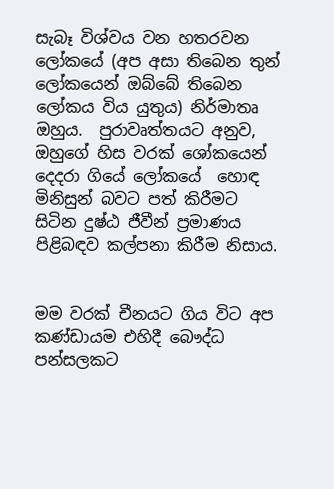සැබෑ විශ්වය වන හතරවන ලෝකයේ (අප අසා තිබෙන තුන් ලෝකයෙන් ඔබ්බේ තිබෙන ලෝකය විය යුතුය) නිර්මාතෘ ඔහුය.  පුරාවෘත්තයට අනුව, ඔහුගේ හිස වරක් ශෝකයෙන් දෙදරා ගියේ ලෝකයේ  හොඳ මිනිසුන් බවට පත් කිරීමට  සිටින දුෂ්ඨ ජීවීන් ප්‍රමාණය පිළිබඳව කල්පනා කිරීම නිසාය.


මම වරක් චීනයට ගිය විට අප කණ්ඩායම එහිදී බෞද්ධ පන්සලකට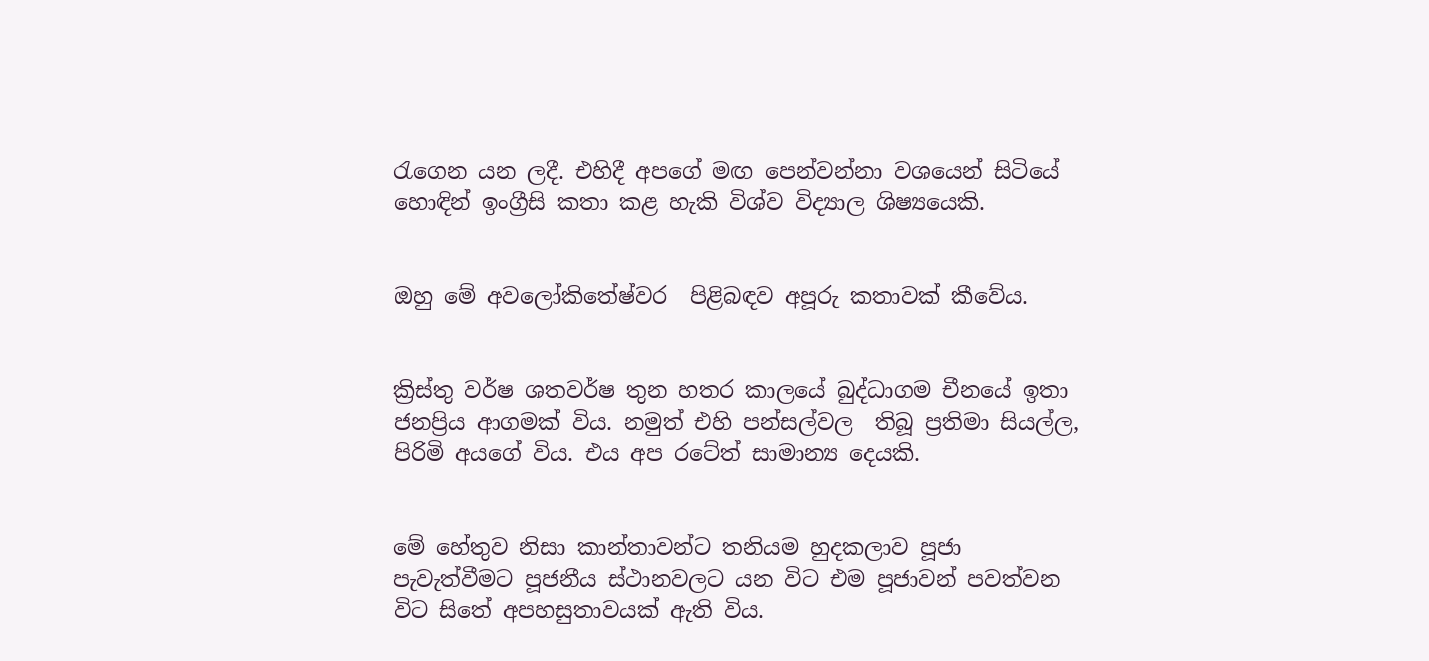රැගෙන යන ලදී. එහිදී අපගේ මඟ පෙන්වන්නා වශයෙන් සිටියේ හොඳින් ඉංග්‍රීසි කතා කළ හැකි විශ්ව විද්‍යාල ශිෂ්‍යයෙකි.


ඔහු මේ අවලෝකිතේෂ්වර  පිළිබඳව අපූරු කතාවක් කීවේය.


ක්‍රිස්තු වර්ෂ ශතවර්ෂ තුන හතර කාලයේ බුද්ධාගම චීනයේ ඉතා ජනප්‍රිය ආගමක් විය. නමුත් එහි පන්සල්වල  තිබූ ප්‍රතිමා සියල්ල, පිරිමි අයගේ විය. එය අප රටේත් සාමාන්‍ය දෙයකි.


මේ හේතුව නිසා කාන්තාවන්ට තනියම හුදකලාව පූජා පැවැත්වීමට පූජනීය ස්ථානවලට යන විට එම පූජාවන් පවත්වන විට සිතේ අපහසුතාවයක් ඇති විය.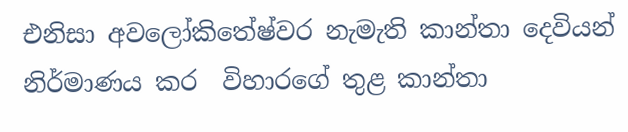එනිසා අවලෝකිතේෂ්වර නැමැති කාන්තා දෙවියන් නිර්මාණය කර  විහාරගේ තුළ කාන්තා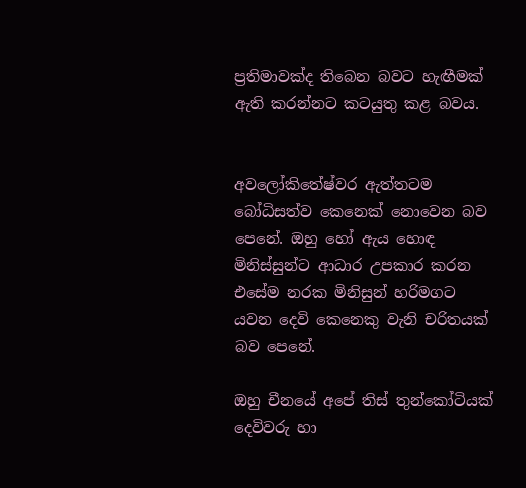ප්‍රතිමාවක්ද තිබෙන බවට හැඟීමක් ඇති කරන්නට කටයුතු කළ බවය.


අවලෝකිතේෂ්වර ඇත්තටම බෝධිසත්ව කෙනෙක් නොවෙන බව පෙනේ. ඔහු හෝ ඇය හොඳ මිනිස්සුන්ට ආධාර උපකාර කරන එසේම නරක මිනිසුන් හරිමගට යවන දෙවි කෙනෙකු වැනි චරිතයක් බව පෙනේ.

ඔහු චීනයේ අපේ තිස් තුන්කෝටියක් දෙවිවරු හා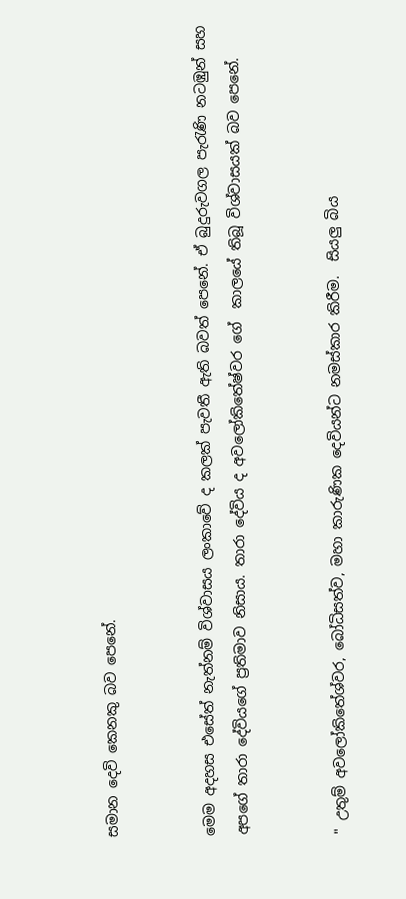සමාන දෙවි කෙනකු බව පෙනේ.


මෙම අදහස එසේත් නැත්නම් විශ්වාසය ලංකාවේ ද කලක් පැවතී ඇති බවත් පෙනේ. ඒ බුදුරුවගල පැරැණි නටඹුන් සහ අපගේ තාරා දේවියගේ ප්‍රතිමාව නිසාය. තාරා දේවිය ද අවලෝකිතේෂ්වර ගේ  කාලයේ තිබූ විශ්වාසයක් බව පෙනේ.


" උතුම් අවලෝකිතේශ්වර, බෝධිසත්ව, මහා කාරුණික දෙවියන්ට නමස්කාර කිරීම.  සියලු බිය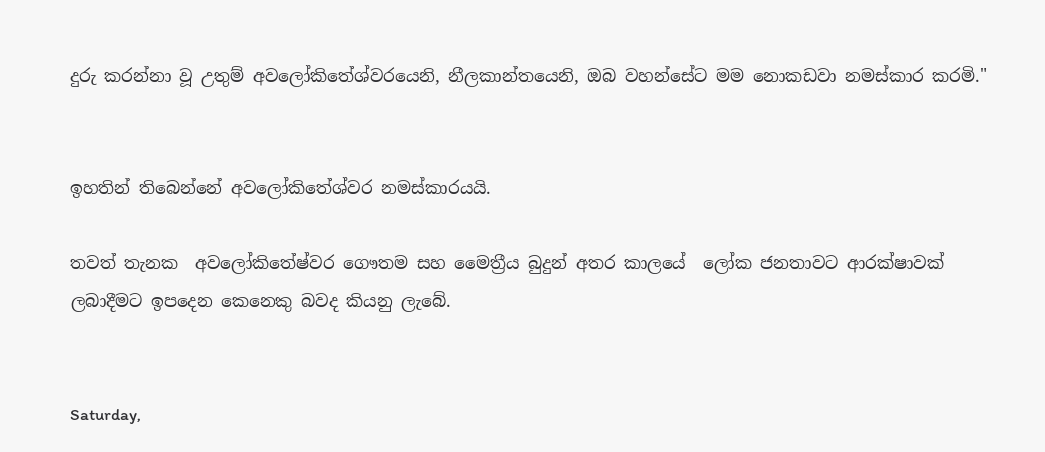දුරු කරන්නා වූ උතුම් අවලෝකිතේශ්වරයෙනි, නීලකාන්තයෙනි, ඔබ වහන්සේට මම නොකඩවා නමස්කාර කරමි."


ඉහතින් තිබෙන්නේ අවලෝකිතේශ්වර නමස්කාරයයි.

තවත් තැනක  අවලෝකිතේෂ්වර ගෞතම සහ මෛත්‍රීය බුදුන් අතර කාලයේ  ලෝක ජනතාවට ආරක්ෂාවක් ලබාදීමට ඉපදෙන කෙනෙකු බවද කියනු ලැබේ.


Saturday,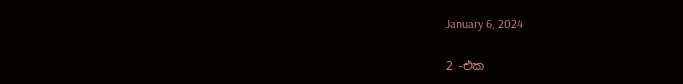January 6, 2024

2 -එක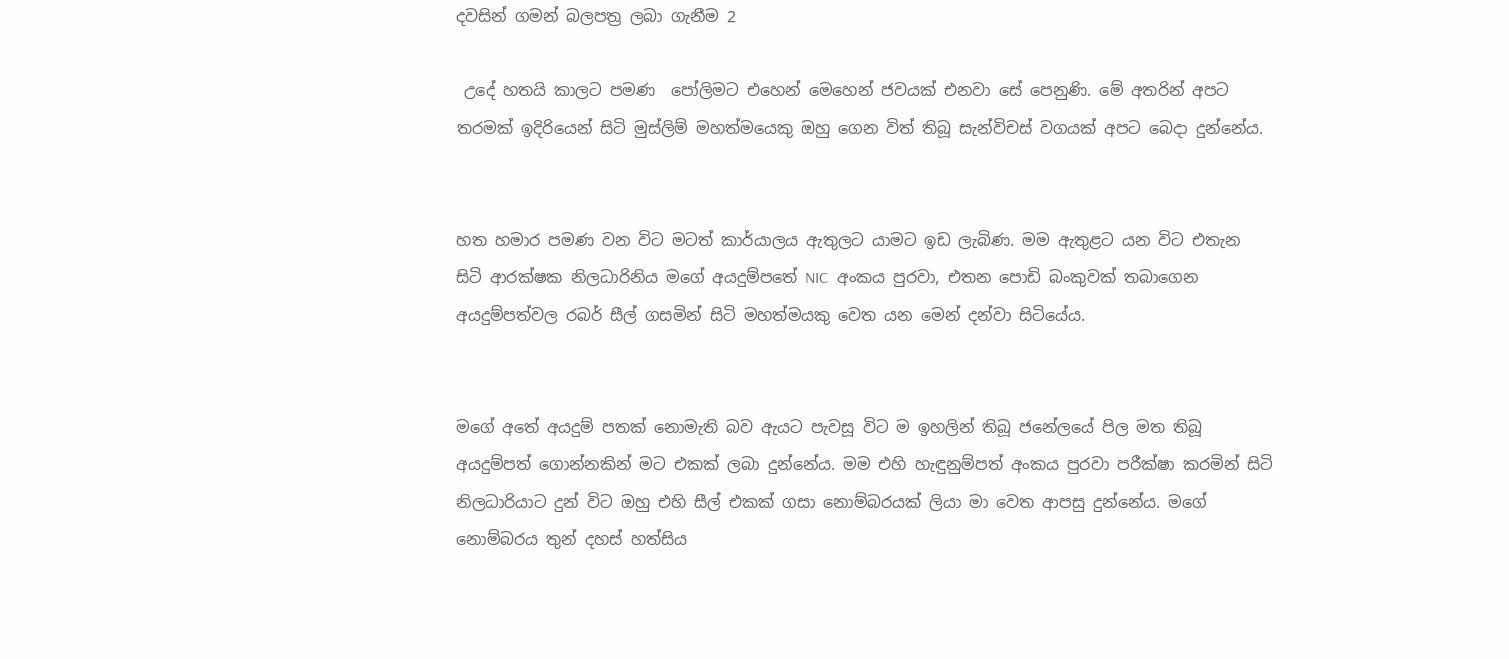දවසින් ගමන් බලපත්‍ර ලබා ගැනීම 2

 උදේ හතයි කාලට පමණ  පෝලිමට එහෙන් මෙහෙන් ජවයක් එනවා සේ පෙනුණි. මේ අතරින් අපට තරමක් ඉදිරියෙන් සිටි මුස්ලිම් මහත්මයෙකු ඔහු ගෙන විත් තිබූ සැන්විචස් වගයක් අපට බෙදා දුන්නේය.


හත හමාර පමණ වන විට මටත් කාර්යාලය ඇතුලට යාමට ඉඩ ලැබිණ. මම ඇතුළට යන විට එතැන සිටි ආරක්ෂක නිලධාරිනිය මගේ අයදුම්පතේ NIC  අංකය පුරවා, එතන පොඩි බංකුවක් තබාගෙන අයදුම්පත්වල රබර් සීල් ගසමින් සිටි මහත්මයකු වෙත යන මෙන් දන්වා සිටියේය.


මගේ අතේ අයදුම් පතක් නොමැති බව ඇයට පැවසූ විට ම ඉහලින් තිබූ ජනේලයේ පිල මත තිබූ අයදුම්පත් ගොන්නකින් මට එකක් ලබා දුන්නේය. මම එහි හැඳුනුම්පත් අංකය පුරවා පරීක්ෂා කරමින් සිටි නිලධාරියාට දුන් විට ඔහු එහි සීල් එකක් ගසා නොම්බරයක් ලියා මා වෙත ආපසු දුන්නේය. මගේ නොම්බරය තුන් දහස් හත්සිය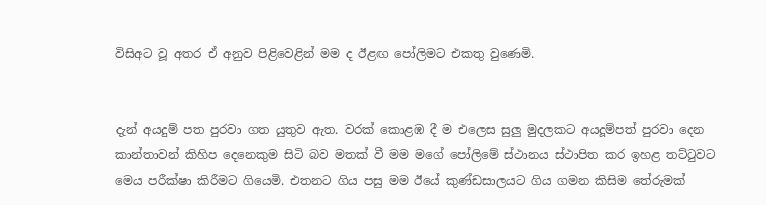විසිඅට වූ අතර ඒ අනුව පිළිවෙළින් මම ද ඊළඟ පෝලිමට එකතු වුණෙමි.


දැන් අයදුම් පත පුරවා ගත යුතුව ඇත. වරක් කොළඹ දී ම එලෙස සුලු මුදලකට අයදූම්පත් පුරවා දෙන කාන්තාවන් කිහිප දෙනෙකුම සිටි බව මතක් වී මම මගේ පෝලිමේ ස්ථානය ස්ථාපිත කර ඉහළ තට්ටුවට මෙය පරීක්ෂා කිරීමට ගියෙමි. එතනට ගිය පසු මම ඊයේ කුණ්ඩසාලයට ගිය ගමන කිසිම තේරුමක්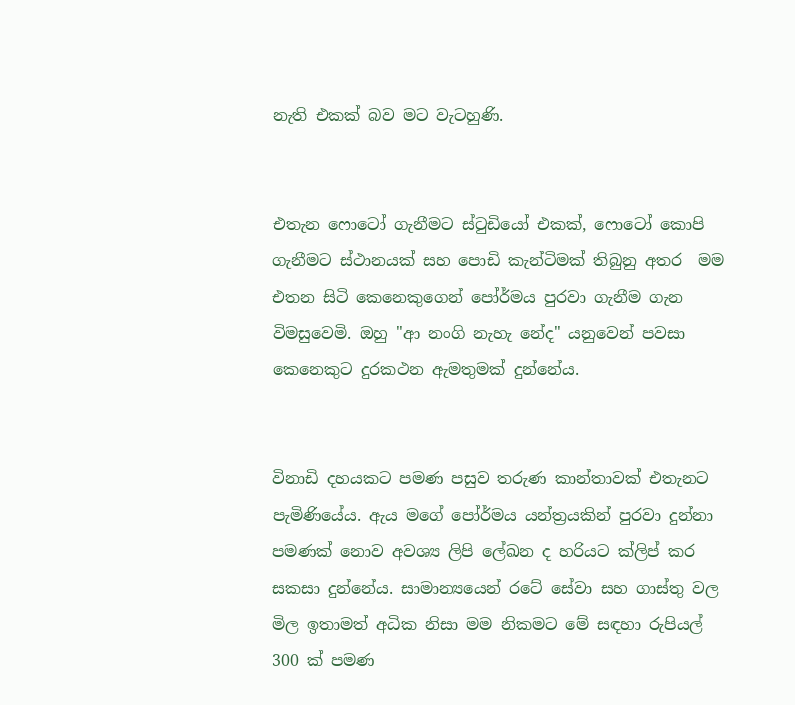නැති එකක් බව මට වැටහුණි.


එතැන ෆොටෝ ගැනීමට ස්ටුඩියෝ එකක්, ෆොටෝ කොපි ගැනීමට ස්ථානයක් සහ පොඩි කැන්ටිමක් තිබුනු අතර  මම එතන සිටි කෙනෙකුගෙන් පෝර්මය පුරවා ගැනීම ගැන විමසුවෙමි. ඔහු "ආ නංගි නැහැ නේද" යනුවෙන් පවසා කෙනෙකුට දුරකථන ඇමතුමක් දුන්නේය.


විනාඩි දහයකට පමණ පසුව තරුණ කාන්තාවක් එතැනට පැමිණියේය. ඇය මගේ පෝර්මය යන්ත්‍රයකින් පුරවා දුන්නා පමණක් නොව අවශ්‍ය ලිපි ලේඛන ද හරියට ක්ලිප් කර සකසා දුන්නේය. සාමාන්‍යයෙන් රටේ සේවා සහ ගාස්තු වල මිල ඉතාමත් අධික නිසා මම නිකමට මේ සඳහා රුපියල් 300 ක් පමණ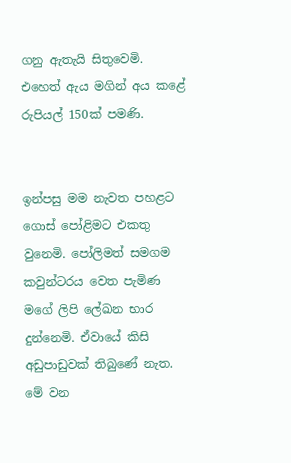ගනු ඇතැයි සිතුවෙමි. එහෙත් ඇය මගින් අය කළේ රුපියල් 150ක් පමණි.


ඉන්පසු මම නැවත පහළට ගොස් පෝළිමට එකතු වුනෙමි. පෝලිමත් සමගම කවුන්ටරය වෙත පැමිණ මගේ ලිපි ලේඛන භාර දුන්නෙමි. ඒවායේ කිසි අඩුපාඩුවක් තිබුණේ නැත. මේ වන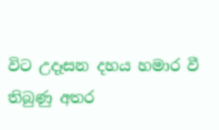විට උදෑසන දහය හමාර වී තිබුණු අතර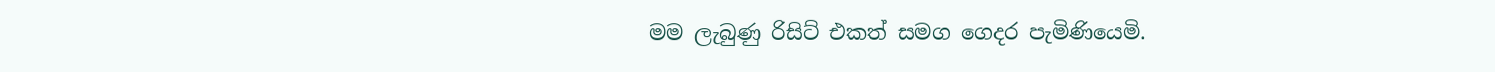මම ලැබුණු රිසිට් එකත් සමග ගෙදර පැමිණියෙමි.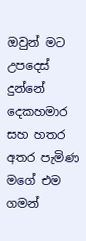ඔවුන් මට උපදෙස් දුන්නේ දෙකහමාර සහ හතර අතර පැමිණ මගේ එම ගමන්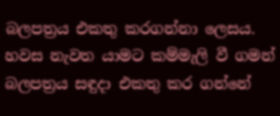බලපත්‍රය එකතු කරගන්නා ලෙසය. හවස නැවත යාමට කම්මැලි වී ගමන් බලපත්‍රය සඳුදා එකතු කර ගන්නේ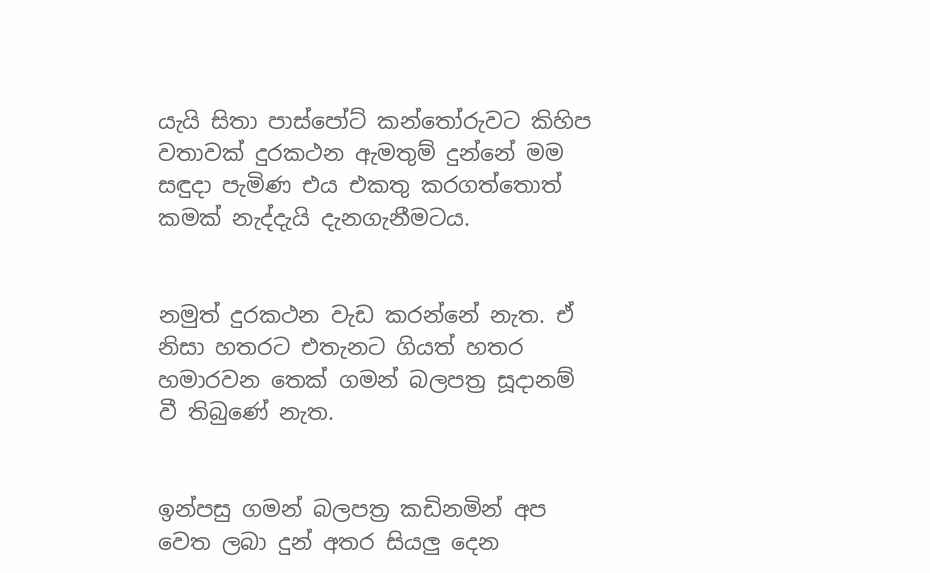යැයි සිතා පාස්පෝට් කන්තෝරුවට කිහිප වතාවක් දුරකථන ඇමතුම් දුන්නේ මම සඳුදා පැමිණ එය එකතු කරගත්තොත් කමක් නැද්දැයි දැනගැනීමටය.


නමුත් දුරකථන වැඩ කරන්නේ නැත. ඒ නිසා හතරට එතැනට ගියත් හතර හමාරවන තෙක් ගමන් බලපත්‍ර සූදානම් වී තිබුණේ නැත.


ඉන්පසු ගමන් බලපත්‍ර කඩිනමින් අප වෙත ලබා දුන් අතර සියලු දෙන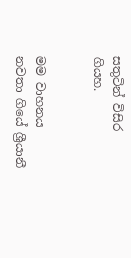සතුටින් විසිර ගියහ.


මම වාහනය නවතා ගියේ ශ්‍රීයානී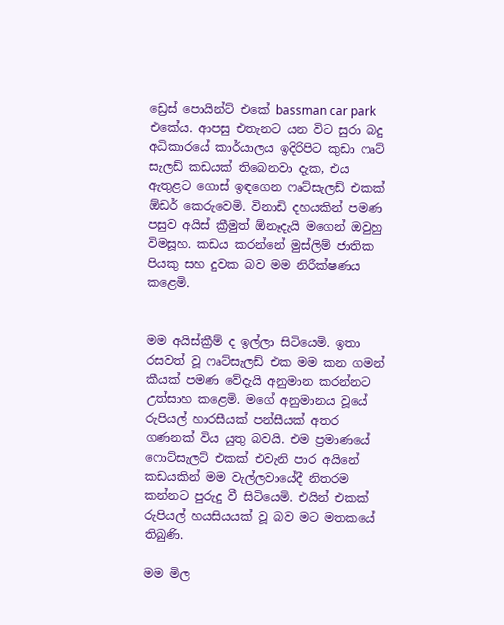ඩ්‍රෙස් පොයින්ට් එකේ bassman car park එකේය. ආපසු එතැනට යන විට සුරා බදු අධිකාරයේ කාර්යාලය ඉදිරිපිට කුඩා ෆෘට් සැලඩ් කඩයක් තිබෙනවා දැක, එය ඇතුළට ගොස් ඉඳගෙන ෆෘට්සැලඩ් එකක් ඕඩර් කෙරුවෙමි. විනාඩි දහයකින් පමණ පසුව අයිස් ක්‍රීමුත් ඕනෑදැයි මගෙන් ඔවුහු විමසූහ. කඩය කරන්නේ මුස්ලිම් ජාතික පියකු සහ දුවක බව මම නිරීක්ෂණය කළෙමි.


මම අයිස්ක්‍රීම් ද ඉල්ලා සිටියෙමි. ඉතා රසවත් වූ ෆෘට්සැලඩ් එක මම කන ගමන් කීයක් පමණ වේදැයි අනුමාන කරන්නට උත්සාහ කළෙමි. මගේ අනුමානය වූයේ රුපියල් හාරසීයක් පන්සීයක් අතර ගණනක් විය යුතු බවයි. එම ප්‍රමාණයේ ෆොට්සැලට් එකක් එවැනි පාර අයිනේ කඩයකින් මම වැල්ලවායේදී නිතරම කන්නට පුරුදු වී සිටියෙමි. එයින් එකක් රුපියල් හයසියයක් වූ බව මට මතකයේ තිබුණි.

මම මිල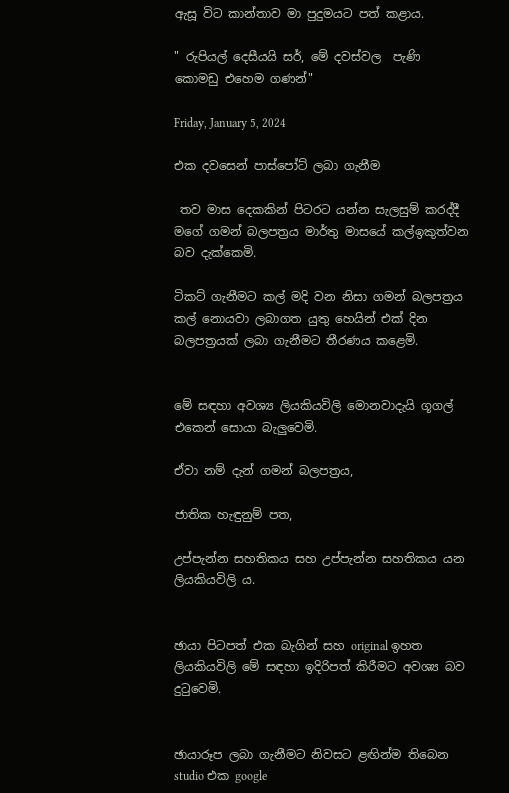ඇසූ විට කාන්තාව මා පුදුමයට පත් කළාය.

" රුපියල් දෙසීයයි සර්, මේ දවස්වල  පැණි කොමඩු එහෙම ගණන්"

Friday, January 5, 2024

එක දවසෙන් පාස්පෝට් ලබා ගැනීම

 තව මාස දෙකකින් පිටරට යන්න සැලසුම් කරද්දී  මගේ ගමන් බලපත්‍රය මාර්තු මාසයේ කල්ඉකුත්වන බව දැක්කෙමි.

ටිකට් ගැනීමට කල් මදි වන නිසා ගමන් බලපත්‍රය කල් නොයවා ලබාගත යුතු හෙයින් එක් දින බලපත්‍රයක් ලබා ගැනීමට තීරණය කළෙමි.


මේ සඳහා අවශ්‍ය ලියකියවිලි මොනවාදැයි ගූගල් එකෙන් සොයා බැලුවෙමි.

ඒවා නම් දැන් ගමන් බලපත්‍රය,

ජාතික හැඳුනුම් පත,

උප්පැන්න සහතිකය සහ උප්පැන්න සහතිකය යන ලියකියවිලි ය.


ඡායා පිටපත් එක බැගින් සහ original ඉහත ලියකියවිලි මේ සඳහා ඉදිරිපත් කිරීමට අවශ්‍ය බව  දුටුවෙමි.


ඡායාරූප ලබා ගැනීමට නිවසට ළඟින්ම තිබෙන studio එක google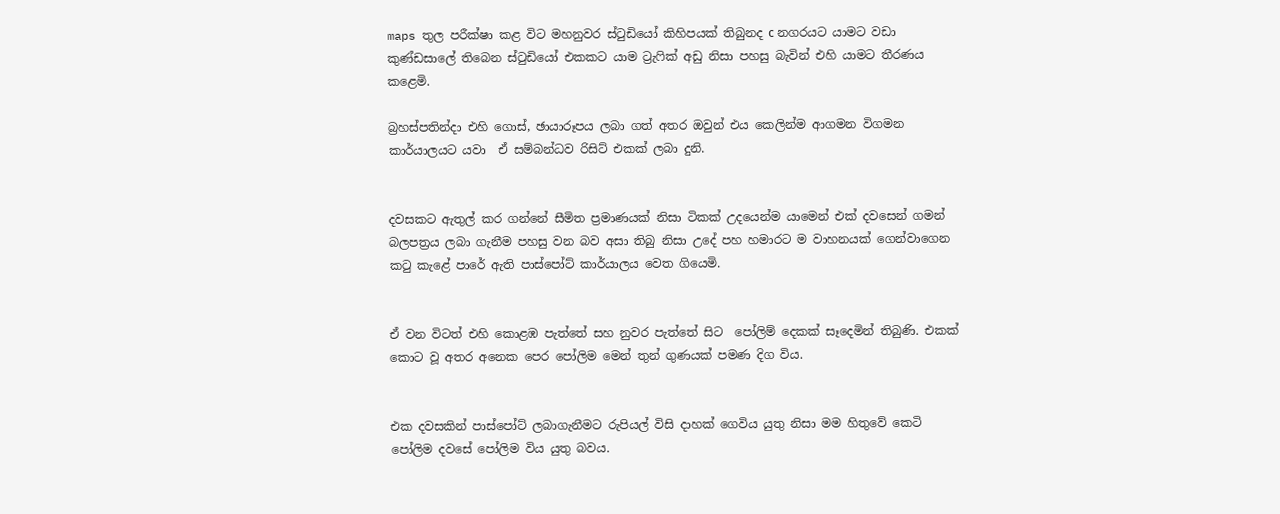maps තුල පරීක්ෂා කළ විට මහනුවර ස්ටුඩියෝ කිහිපයක් තිබුනද с නගරයට යාමට වඩා කුණ්ඩසාලේ තිබෙන ස්ටුඩියෝ එකකට යාම ට්‍රැෆික් අඩු නිසා පහසු බැවින් එහි යාමට තීරණය කළෙමි.

බ්‍රහස්පතින්දා එහි ගොස්, ඡායාරූපය ලබා ගත් අතර ඔවුන් එය කෙලින්ම ආගමන විගමන කාර්යාලයට යවා  ඒ සම්බන්ධව රිසිට් එකක් ලබා දුනි.


දවසකට ඇතුල් කර ගන්නේ සීමිත ප්‍රමාණයක් නිසා ටිකක් උදයෙන්ම යාමෙන් එක් දවසෙන් ගමන් බලපත්‍රය ලබා ගැනීම පහසු වන බව අසා තිබු නිසා උදේ පහ හමාරට ම වාහනයක් ගෙන්වාගෙන කටු කැළේ පාරේ ඇති පාස්පෝට් කාර්යාලය වෙත ගියෙමි.


ඒ වන විටත් එහි කොළඹ පැත්තේ සහ නුවර පැත්තේ සිට  පෝලිම් දෙකක් සෑදෙමින් තිබුණි. එකක් කොට වූ අතර අනෙක පෙර පෝලිම මෙන් තුන් ගුණයක් පමණ දිග විය.


එක දවසකින් පාස්පෝට් ලබාගැනීමට රුපියල් විසි දාහක් ගෙවිය යුතු නිසා මම හිතුවේ කෙටි පෝලිම දවසේ පෝලිම විය යුතු බවය.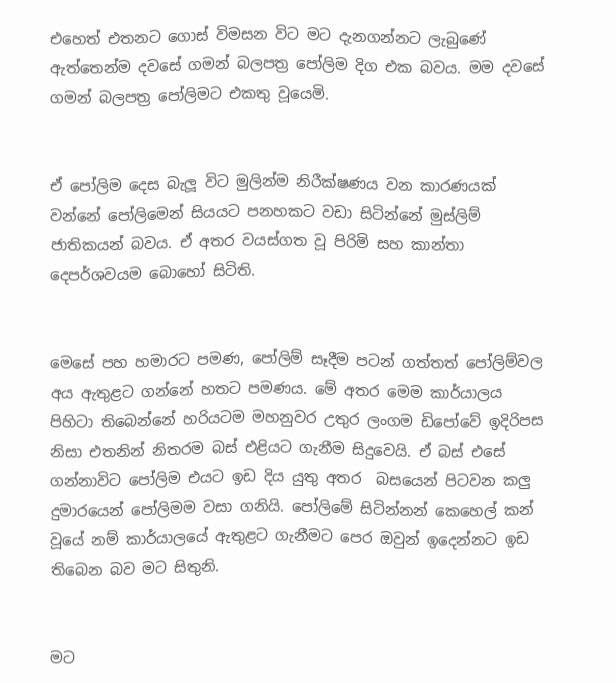එහෙත් එතනට ගොස් විමසන විට මට දැනගන්නට ලැබුණේ ඇත්තෙන්ම දවසේ ගමන් බලපත්‍ර පෝලිම දිග එක බවය. මම දවසේ ගමන් බලපත්‍ර පෝලිමට එකතු වූයෙමි.


ඒ පෝලිම දෙස බැලූ විට මුලින්ම නිරීක්ෂණය වන කාරණයක් වන්නේ පෝලිමෙන් සියයට පනහකට වඩා සිටින්නේ මුස්ලිම් ජාතිකයන් බවය. ඒ අතර වයස්ගත වූ පිරිමි සහ කාන්තා දෙපර්ශවයම බොහෝ සිටිති.


මෙසේ පහ හමාරට පමණ, පෝලිම් සෑදීම පටන් ගත්තත් පෝලිම්වල අය ඇතුළට ගන්නේ හතට පමණය. මේ අතර මෙම කාර්යාලය පිහිටා තිබෙන්නේ හරියටම මහනුවර උතුර ලංගම ඩිපෝවේ ඉදිරිපස නිසා එතනින් නිතරම බස් එළියට ගැනීම සිදුවෙයි. ඒ බස් එසේ ගන්නාවිට පෝලිම එයට ඉඩ දිය යුතු අතර  බසයෙන් පිටවන කලු දුමාරයෙන් පෝලිමම වසා ගනියි. පෝලිමේ සිටින්නන් කෙහෙල් කන් වූයේ නම් කාර්යාලයේ ඇතුළට ගැනීමට පෙර ඔවුන් ඉදෙන්නට ඉඩ තිබෙන බව මට සිතුනි.


මට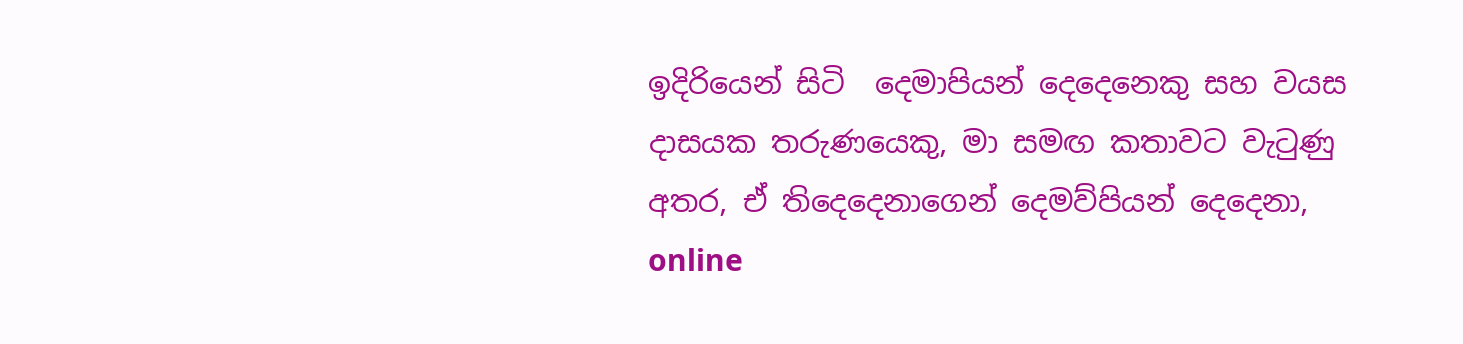ඉදිරියෙන් සිටි  දෙමාපියන් දෙදෙනෙකු සහ වයස දාසයක තරුණයෙකු, මා සමඟ කතාවට වැටුණු අතර, ඒ තිදෙදෙනාගෙන් දෙමව්පියන් දෙදෙනා, online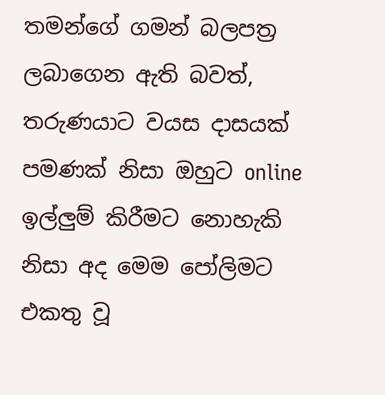තමන්ගේ ගමන් බලපත්‍ර ලබාගෙන ඇති බවත්, තරුණයාට වයස දාසයක් පමණක් නිසා ඔහුට online ඉල්ලුම් කිරීමට නොහැකි නිසා අද මෙම පෝලිමට එකතු වූ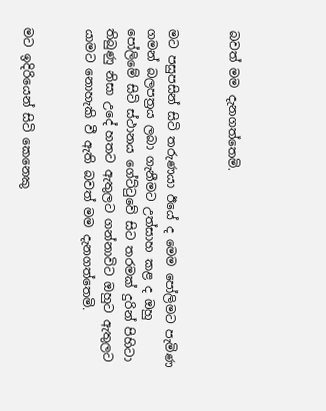බවත් මම දැනගත්තෙමි.


මට පසුපසින් සිටි තරුණයා ඊයේ ද මෙම පෝලිමට පැමිණ ගමන් බලපත්‍රය ලබා ගැනීමට උත්සාහ කළ ද ඔහු පෝලිමේ සිටි ස්ථානය ගේට්ටුවේ සිට තරමක් දුරින් පිහිටා තිබුණු නිසා උදේ හතට ඇතුලට ගන්නාවිට ඔහුට ඇතුලට යාමට නොහැකි වී ඇති බවත් මම දැනගත්තෙමි.


මට ඉදිරියෙන් සිටි කෙනෙකු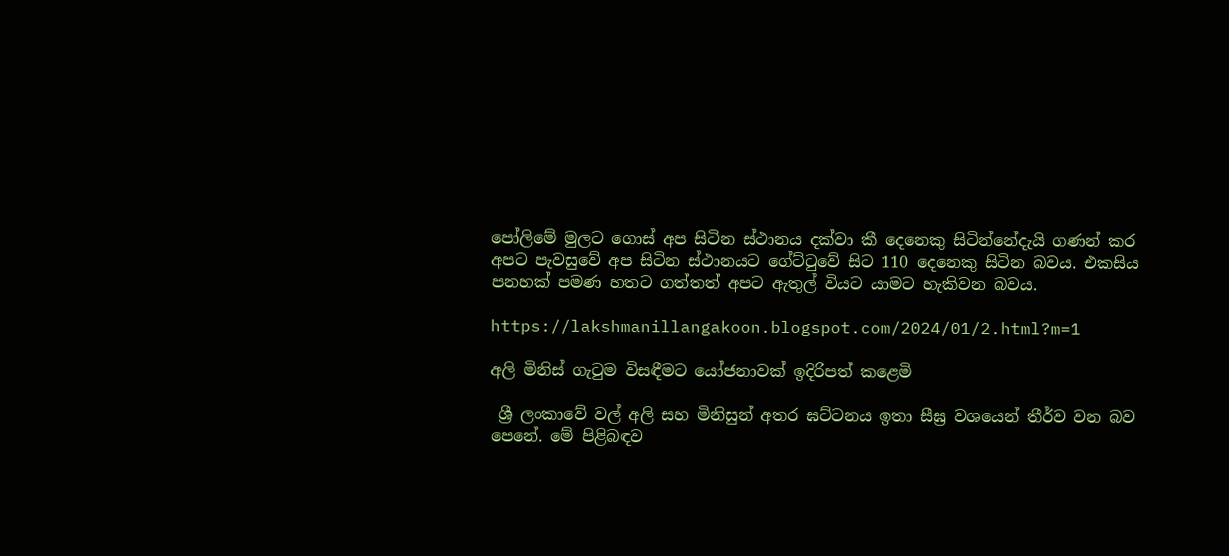පෝලිමේ මුලට ගොස් අප සිටින ස්ථානය දක්වා කී දෙනෙකු සිටින්නේදැයි ගණන් කර අපට පැවසුවේ අප සිටින ස්ථානයට ගේට්ටුවේ සිට 110 දෙනෙකු සිටින බවය. එකසිය පනහක් පමණ හතට ගත්තත් අපට ඇතුල් වියට යාමට හැකිවන බවය.

https://lakshmanillangakoon.blogspot.com/2024/01/2.html?m=1

අලි මිනිස් ගැටුම විසඳීමට යෝජනාවක් ඉදිරිපත් කළෙමි

 ශ්‍රී ලංකාවේ වල් අලි සහ මිනිසුන් අතර ඝට්ටනය ඉතා සීඝ්‍ර වශයෙන් තීර්ව වන බව පෙනේ. මේ පිළිබඳව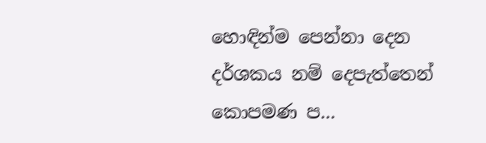හොඳින්ම පෙන්නා දෙන දර්ශකය නම් දෙපැත්තෙන් කොපමණ ප...